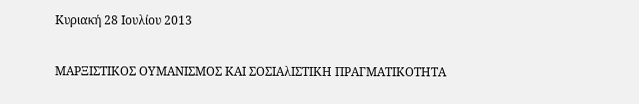Κυριακή 28 Ιουλίου 2013

ΜΑΡΞΙΣΤΙΚΟΣ ΟΥΜΑΝΙΣΜΟΣ ΚΑΙ ΣΟΣΙΑλΙΣΤΙΚΗ ΠΡΑΓΜΑΤΙΚΟΤΗΤΑ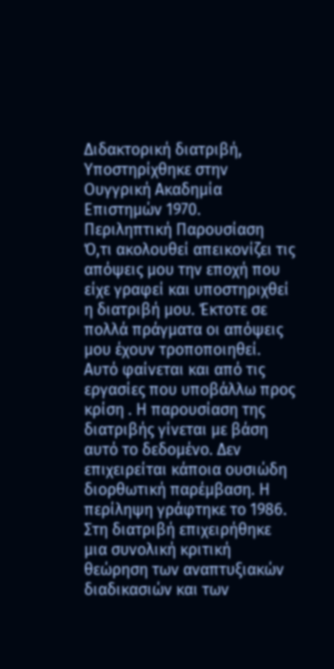Διδακτορική διατριβή, Υποστηρίχθηκε στην Ουγγρική Ακαδημία Επιστημών 1970.
Περιληπτική Παρουσίαση
Ό,τι ακολουθεί απεικονίζει τις απόψεις μου την εποχή που είχε γραφεί και υποστηριχθεί η διατριβή μου. Έκτοτε σε πολλά πράγματα οι απόψεις μου έχουν τροποποιηθεί. Αυτό φαίνεται και από τις εργασίες που υποβάλλω προς κρίση . Η παρουσίαση της διατριβής γίνεται με βάση αυτό το δεδομένο. Δεν επιχειρείται κάποια ουσιώδη διορθωτική παρέμβαση. Η περίληψη γράφτηκε το 1986.
Στη διατριβή επιχειρήθηκε μια συνολική κριτική θεώρηση των αναπτυξιακών διαδικασιών και των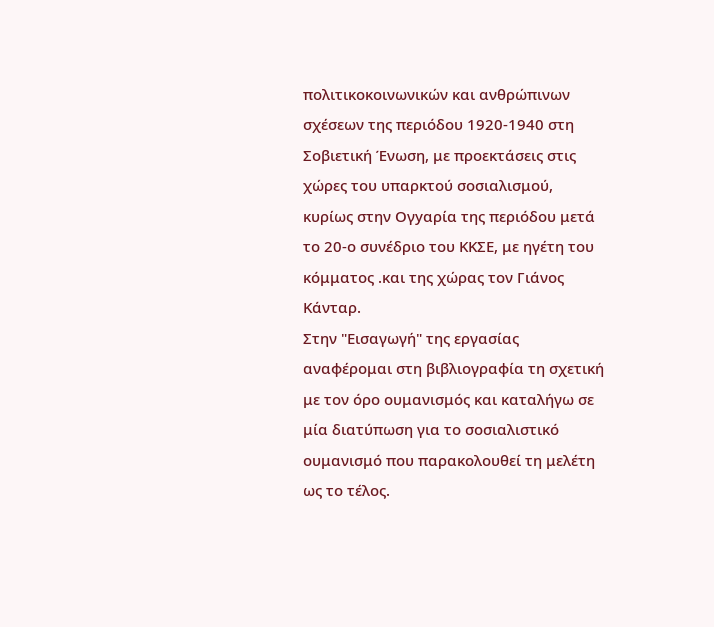πολιτικοκοινωνικών και ανθρώπινων σχέσεων της περιόδου 1920-1940 στη Σοβιετική Ένωση, με προεκτάσεις στις χώρες του υπαρκτού σοσιαλισμού, κυρίως στην Ογyαρία της περιόδου μετά το 20-ο συνέδριο του ΚΚΣΕ, με ηγέτη του κόμματος .και της χώρας τον Γιάνος Κάνταρ.
Στην "Εισαγωγή" της εργασίας αναφέρομαι στη βιβλιογραφία τη σχετική με τον όρο ουμανισμός και καταλήγω σε μία διατύπωση για το σοσιαλιστικό ουμανισμό που παρακολουθεί τη μελέτη ως το τέλος.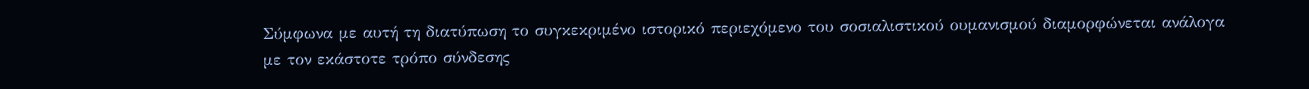Σύμφωνα με αυτή τη διατύπωση το συγκεκριμένο ιστορικό περιεχόμενο του σοσιαλιστικού ουμανισμού διαμορφώνεται ανάλογα με τον εκάστοτε τρόπο σύνδεσης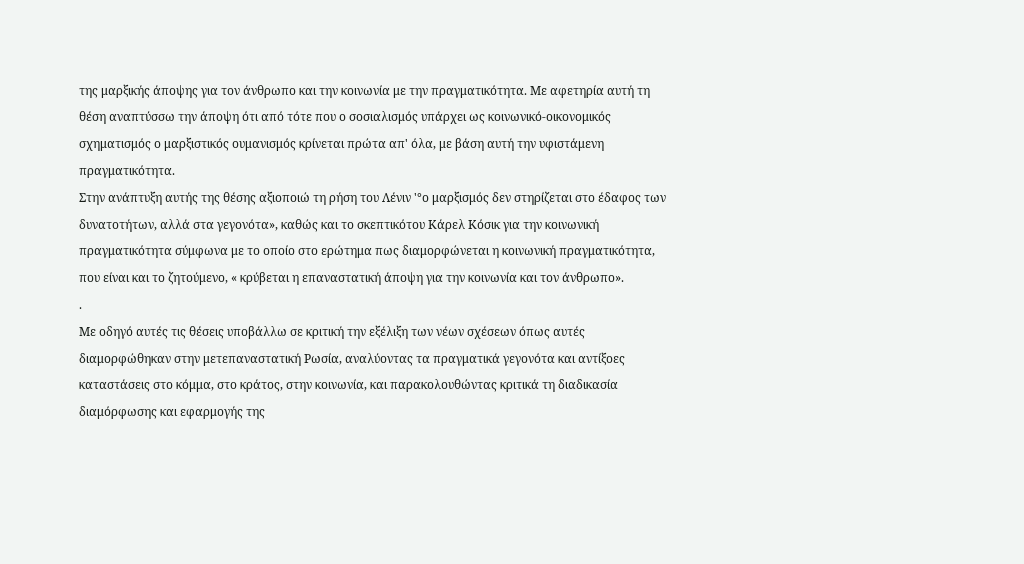της μαρξικής άποψης για τον άνθρωπο και την κοινωνία με την πραγματικότητα. Με αφετηρία αυτή τη θέση αναπτύσσω την άποψη ότι από τότε που ο σοσιαλισμός υπάρχει ως κοινωνικό-οικονομικός σχηματισμός ο μαρξιστικός ουμανισμός κρίνεται πρώτα απ' όλα, με βάση αυτή την υφιστάμενη πραγματικότητα.
Στην ανάπτυξη αυτής της θέσης αξιοποιώ τη ρήση του Λένιν '°ο μαρξισμός δεν στηρίζεται στο έδαφος των δυνατοτήτων, αλλά στα γεγονότα», καθώς και το σκεπτικότου Κάρελ Κόσικ για την κοινωνική πραγματικότητα σύμφωνα με το οποίο στο ερώτημα πως διαμορφώνεται η κοινωνική πραγματικότητα, που είναι και το ζητούμενο, « κρύβεται η επαναστατική άποψη για την κοινωνία και τον άνθρωπο».
.
Με οδηγό αυτές τις θέσεις υποβάλλω σε κριτική την εξέλιξη των νέων σχέσεων όπως αυτές διαμορφώθηκαν στην μετεπαναστατική Ρωσία, αναλύοντας τα πραγματικά γεγονότα και αντίξοες καταστάσεις στο κόμμα, στο κράτος, στην κοινωνία, και παρακολουθώντας κριτικά τη διαδικασία διαμόρφωσης και εφαρμογής της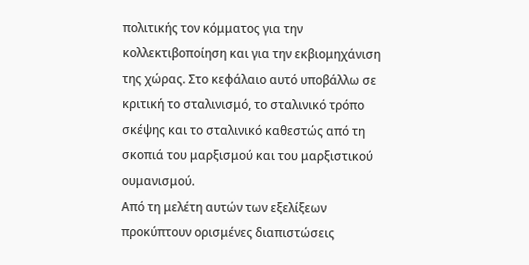πολιτικής τον κόμματος για την κολλεκτιβοποίηση και για την εκβιομηχάνιση της χώρας. Στο κεφάλαιο αυτό υποβάλλω σε κριτική το σταλινισμό, το σταλινικό τρόπο σκέψης και το σταλινικό καθεστώς από τη σκοπιά του μαρξισμού και του μαρξιστικού ουμανισμού.
Από τη μελέτη αυτών των εξελίξεων προκύπτουν ορισμένες διαπιστώσεις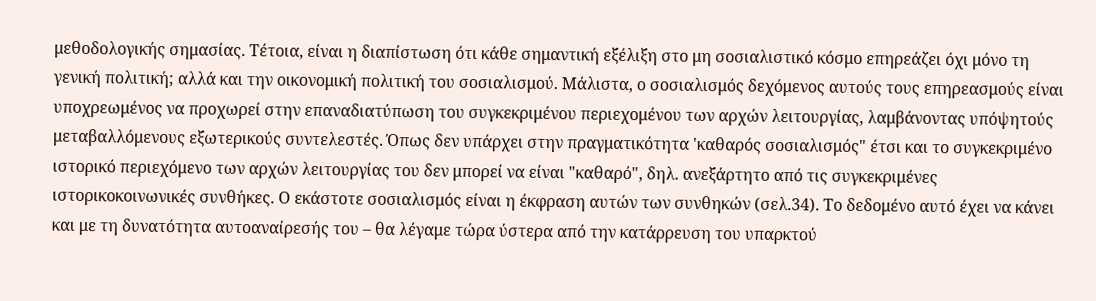μεθοδολογικής σημασίας. Τέτοια, είναι η διαπίστωση ότι κάθε σημαντική εξέλιξη στο μη σοσιαλιστικό κόσμο επηρεάζει όχι μόνο τη γενική πολιτική; αλλά και την οικονομική πολιτική του σοσιαλισμού. Μάλιστα, ο σοσιαλισμός δεχόμενος αυτούς τους επηρεασμούς είναι υποχρεωμένος να προχωρεί στην επαναδιατύπωση του συγκεκριμένου περιεχομένου των αρχών λειτουργίας, λαμβάνοντας υπόψητούς μεταβαλλόμενους εξωτερικούς συντελεστές. Όπως δεν υπάρχει στην πραγματικότητα 'καθαρός σοσιαλισμός" έτσι και το συγκεκριμένο ιστορικό περιεχόμενο των αρχών λειτουργίας του δεν μπορεί να είναι "καθαρό", δηλ. ανεξάρτητο από τις συγκεκριμένες ιστορικοκοινωνικές συνθήκες. Ο εκάστοτε σοσιαλισμός είναι η έκφραση αυτών των συνθηκών (σελ.34). Το δεδομένο αυτό έχει να κάνει και με τη δυνατότητα αυτοαναίρεσής του – θα λέγαμε τώρα ύστερα από την κατάρρευση του υπαρκτού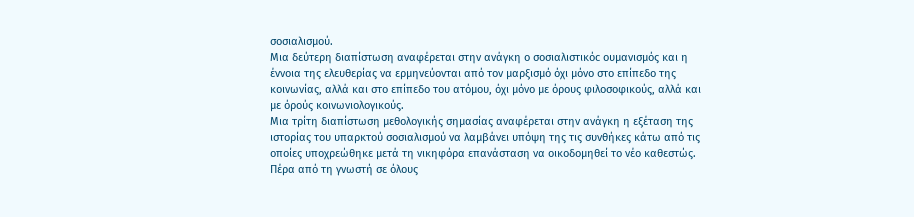σοσιαλισμού.
Μια δεύτερη διαπίστωση αναφέρεται στην ανάγκη ο σοσιαλιστικόc ουμανισμός και η έννοια της ελευθερίας να ερμηνεύονται από τον μαρξισμό όχι μόνο στο επίπεδο της κοινωνίας, αλλά και στο επίπεδο του ατόμου, όχι μόνο με όρους φιλοσοφικούς, αλλά και με όρούς κοινωνιολογικούς.
Μια τρίτη διαπίστωση μεθολογικής σημασίας αναφέρεται στην ανάγκη η εξέταση της ιστορίας του υπαρκτού σοσιαλισμού να λαμβάνει υπόψη της τις συνθήκες κάτω από τις οποίες υποχρεώθηκε μετά τη νικηφόρα επανάσταση να οικοδομηθεί το νέο καθεστώς.
Πέρα από τη γνωστή σε όλους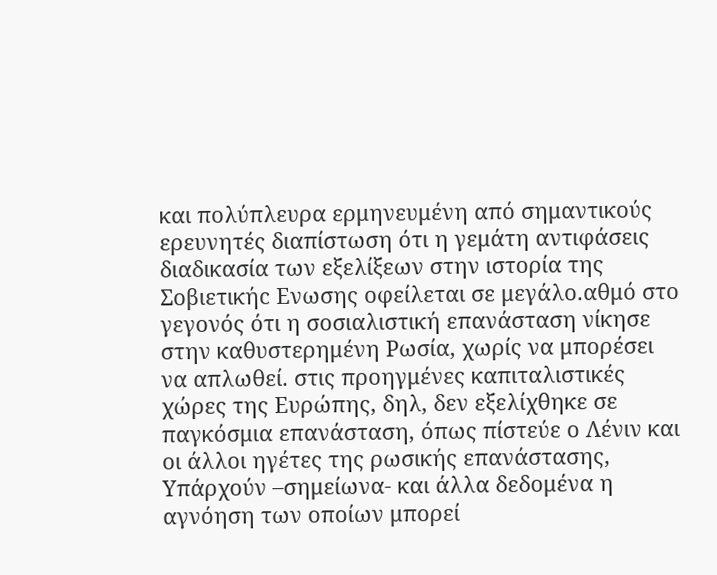και πολύπλευρα ερμηνευμένη από σημαντικούς ερευνητές διαπίστωση ότι η γεμάτη αντιφάσεις διαδικασία των εξελίξεων στην ιστορία της Σοβιετικήc Ενωσης οφείλεται σε μεγάλο.αθμό στο γεγονός ότι η σοσιαλιστική επανάσταση νίκησε στην καθυστερημένη Ρωσία, χωρίς να μπορέσει να απλωθεί. στις προηγμένες καπιταλιστικές χώρες της Ευρώπης, δηλ, δεν εξελίχθηκε σε παγκόσμια επανάσταση, όπως πίστεύε ο Λένιν και οι άλλοι ηγέτες της ρωσικής επανάστασης,
Υπάρχούν –σημείωνα- και άλλα δεδομένα η αγνόηση των οποίων μπορεί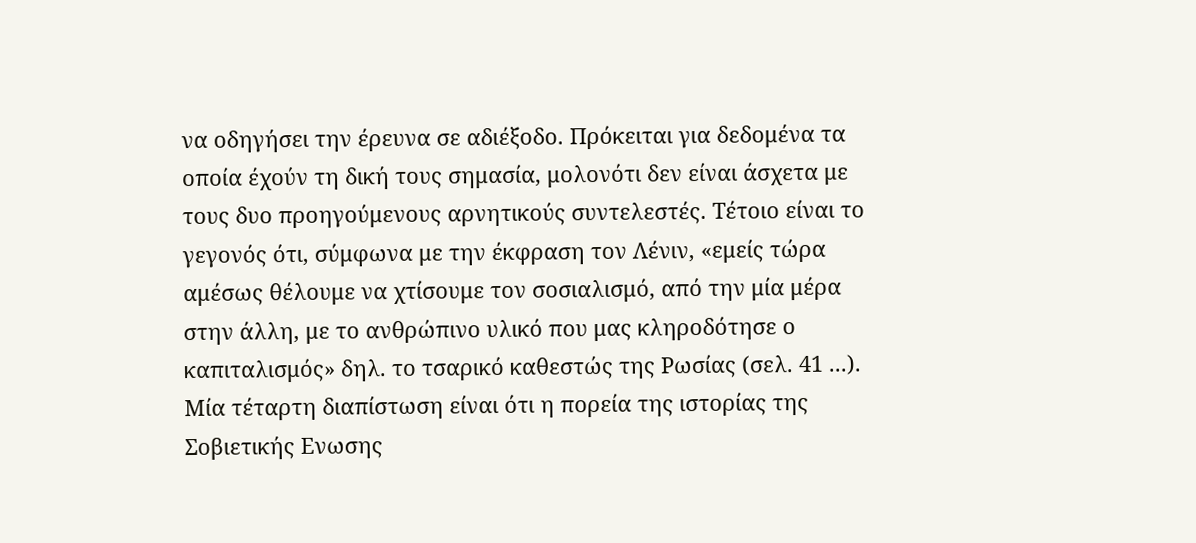να οδηγήσει την έρευνα σε αδιέξοδο. Πρόκειται για δεδομένα τα οποία έχούν τη δική τους σημασία, μολονότι δεν είναι άσχετα με τους δυο προηγούμενους αρνητικούς συντελεστές. Τέτοιο είναι το γεγονός ότι, σύμφωνα με την έκφραση τον Λένιν, «εμείς τώρα αμέσως θέλουμε να χτίσουμε τον σοσιαλισμό, από την μία μέρα στην άλλη, με το ανθρώπινο υλικό που μας κληροδότησε ο καπιταλισμός» δηλ. το τσαρικό καθεστώς της Ρωσίας (σελ. 41 ...).
Μία τέταρτη διαπίστωση είναι ότι η πορεία της ιστορίας της Σοβιετικής Ενωσης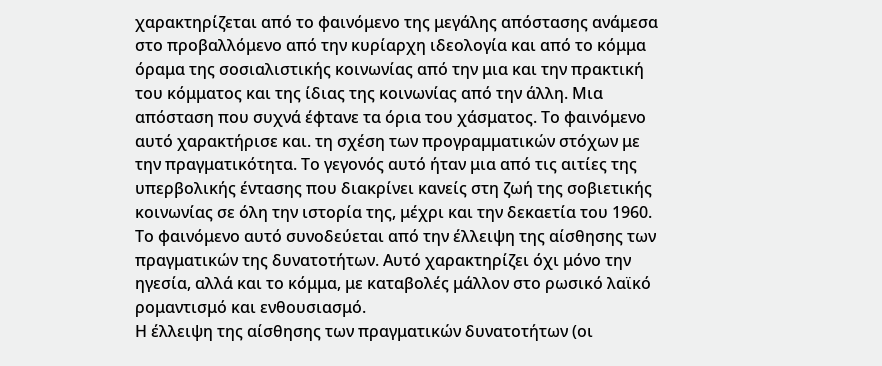χαρακτηρίζεται από το φαινόμενο της μεγάλης απόστασης ανάμεσα στο προβαλλόμενο από την κυρίαρχη ιδεολογία και από το κόμμα όραμα της σοσιαλιστικής κοινωνίας από την μια και την πρακτική του κόμματος και της ίδιας της κοινωνίας από την άλλη. Μια απόσταση που συχνά έφτανε τα όρια του χάσματος. Το φαινόμενο αυτό χαρακτήρισε και. τη σχέση των προγραμματικών στόχων με την πραγματικότητα. Το γεγονός αυτό ήταν μια από τις αιτίες της υπερβολικής έντασης που διακρίνει κανείς στη ζωή της σοβιετικής κοινωνίας σε όλη την ιστορία της, μέχρι και την δεκαετία του 1960. Το φαινόμενο αυτό συνοδεύεται από την έλλειψη της αίσθησης των πραγματικών της δυνατοτήτων. Αυτό χαρακτηρίζει όχι μόνο την ηγεσία, αλλά και το κόμμα, με καταβολές μάλλον στο ρωσικό λαϊκό ρομαντισμό και ενθουσιασμό.
Η έλλειψη της αίσθησης των πραγματικών δυνατοτήτων (οι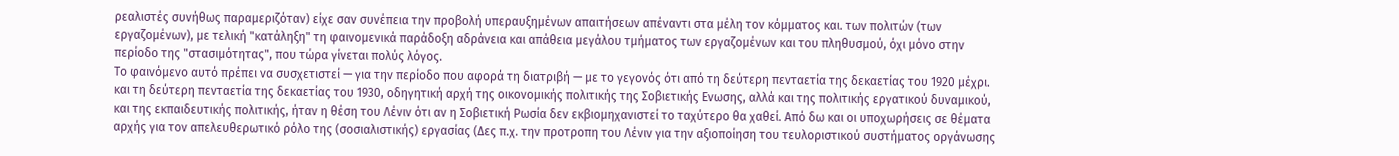ρεαλιστές συνήθως παραμεριζόταν) είχε σαν συνέπεια την προβολή υπεραυξημένων απαιτήσεων απέναντι στα μέλη τον κόμματος και. των πολιτών (των εργαζομένων), με τελική "κατάληξη" τη φαινομενικά παράδοξη αδράνεια και απάθεια μεγάλου τμήματος των εργαζομένων και του πληθυσμού, όχι μόνο στην περίοδο της "στασιμότητας", που τώρα γίνεται πολύς λόγος.
Το φαινόμενο αυτό πρέπει να συσχετιστεί — για την περίοδο που αφορά τη διατριβή — με το γεγονός ότι από τη δεύτερη πενταετία της δεκαετίας του 1920 μέχρι. και τη δεύτερη πενταετία της δεκαετίας του 1930, οδηγητική αρχή της οικονομικής πολιτικής της Σοβιετικής Ενωσης, αλλά και της πολιτικής εργατικού δυναμικού, και της εκπαιδευτικής πολιτικής, ήταν η θέση του Λένιν ότι αν η Σοβιετική Ρωσία δεν εκβιομηχανιστεί το ταχύτερο θα χαθεί. Από δω και οι υποχωρήσεις σε θέματα αρχής για τον απελευθερωτικό ρόλο της (σοσιαλιστικής) εργασίας (Δες π.χ. την προτροπη του Λένιν για την αξιοποίηση του τευλοριστικού συστήματος οργάνωσης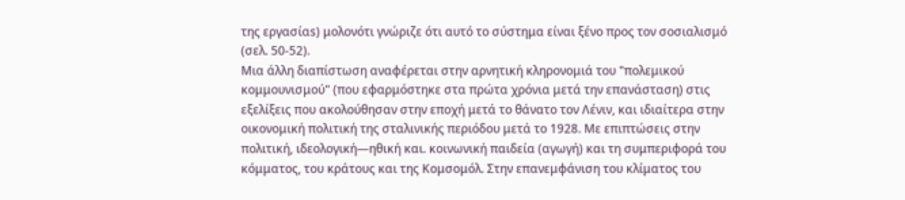της εργασίαs) μολονότι γνώριζε ότι αυτό το σύστημα είναι ξένο προς τον σοσιαλισμό (σελ. 50-52).
Μια άλλη διαπίστωση αναφέρεται στην αρνητική κληρονομιά του "πολεμικού κομμουνισμού" (που εφαρμόστηκε στα πρώτα χρόνια μετά την επανάσταση) στις εξελίξεις που ακολούθησαν στην εποχή μετά το θάνατο τον Λένιν, και ιδιαίτερα στην οικονομική πολιτική της σταλινικής περιόδου μετά το 1928. Με επιπτώσεις στην πολιτική, ιδεολογική—ηθική και. κοινωνική παιδεία (αγωγή) και τη συμπεριφορά του κόμματος, του κράτους και της Κομσομόλ. Στην επανεμφάνιση του κλίματος του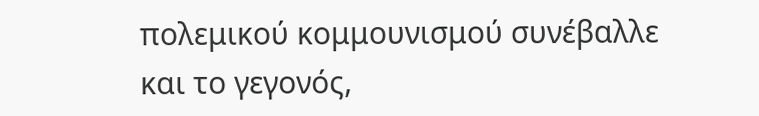πολεμικού κομμουνισμού συνέβαλλε και το γεγονός,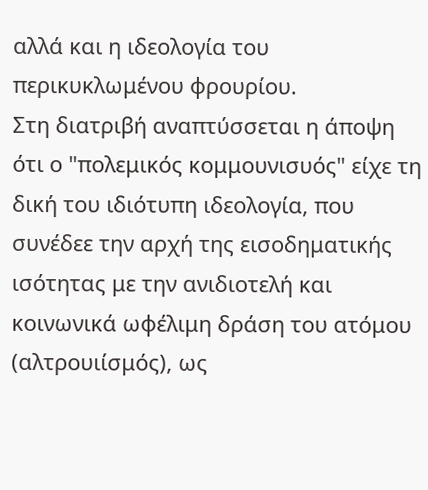αλλά και η ιδεολογία του περικυκλωμένου φρουρίου.
Στη διατριβή αναπτύσσεται η άποψη ότι ο "πολεμικός κομμουνισυός" είχε τη δική του ιδιότυπη ιδεολογία, που συνέδεε την αρχή της εισοδηματικής ισότητας με την ανιδιοτελή και κοινωνικά ωφέλιμη δράση του ατόμου (αλτρουιίσμός), ως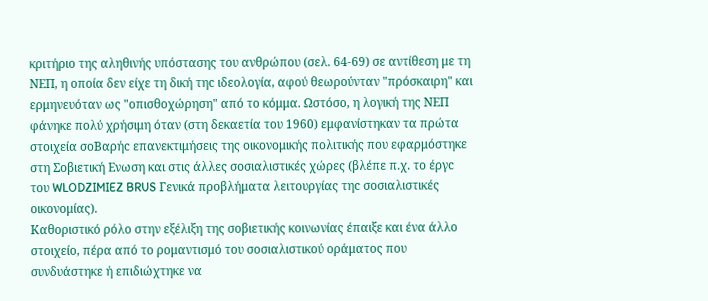κριτήριο της αληθινής υπόστασης του ανθρώπου (σελ. 64-69) σε αντίθεση με τη ΝΕΠ, η οποία δεν είχε τη δική τηc ιδεολογία, αφού θεωρούνταν "πρόσκαιρη" και ερμηνευόταν ως "οπισθοχώρηση" από το κόμμα. Ωστόσο, η λογική της ΝΕΠ φάνηκε πολύ χρήσιμη όταν (στη δεκαετία του 1960) εμφανίστηκαν τα πρώτα στοιχεία σοΒαρήc επανεκτιμήσεις της οικονομικής πολιτικής που εφαρμόστηκε στη Σοβιετική Ενωση και στις άλλες σοσιαλιστικές χώρες (βλέπε π.χ. το έργc του WLODZIMIEZ BRUS Γενικά προβλήματα λειτουργίας τηc σοσιαλιστικές οικονομίας).
Καθοριστικό ρόλο στην εξέλιξη της σοβιετικής κοινωνίας έπαιξε και ένα άλλο στοιχείο, πέρα από το ρομαντισμό του σοσιαλιστικού οράματος που συνδυάστηκε ή επιδιώχτηκε να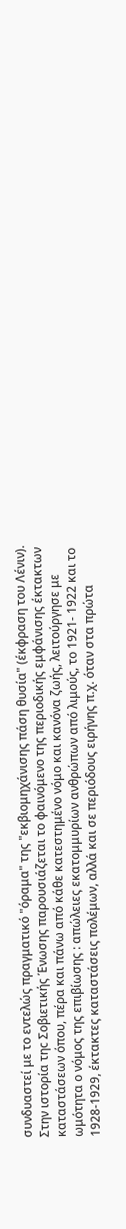συνδυαστεί με το εντελώς πραγματικό "όραμα" της "εκβιομηχάνισης πάση θυσία" (έκφραση του Λένιν).
Στην ιστορία τηc Σοβιετικής Ένωσης παρουσιάζεται το φαινόμενο της περιοδικής εμφάνισης έκτακτων καταστάσεων όπου, πέρα και πάνω από κάθε κατεστημένο νόμο και κανόνα ζωής, λειτούργησε με ωμότητα ο νόμος της επιβίωσης : απώλειες εκατομμυρίων ανθρώπων από λιμούς, το 1921- 1922 και το 1928-1929, έκτακτες καταστάσεις πολέμων, αλλά και σε περιόδους ειρήνης π.χ. όταν στα πρώτα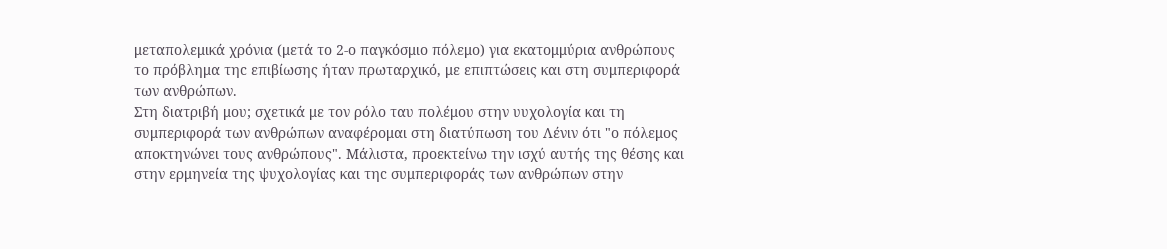μεταπολεμικά χρόνια (μετά το 2-ο παγκόσμιο πόλεμο) για εκατομμύρια ανθρώπους το πρόβλημα τηc επιβίωσης ήταν πρωταρχικό, με επιπτώσεις και στη συμπεριφορά των ανθρώπων.
Στη διατριβή μου; σχετικά με τον ρόλο ταυ πολέμου στην υυχολογία και τη συμπεριφορά των ανθρώπων αναφέρομαι στη διατύπωση του Λένιν ότι "ο πόλεμος αποκτηνώνει τους ανθρώπους". Μάλιστα, προεκτείνω την ισχύ αυτής της θέσης και στην ερμηνεία της ψυχολογίας και τηc συμπεριφοράς των ανθρώπων στην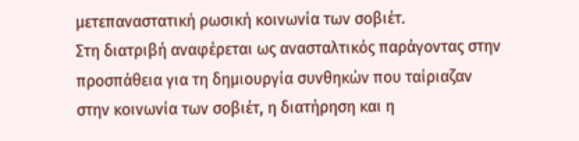μετεπαναστατική ρωσική κοινωνία των σοβιέτ.
Στη διατριβή αναφέρεται ως ανασταλτικός παράγοντας στην προσπάθεια για τη δημιουργία συνθηκών που ταίριαζαν στην κοινωνία των σοβιέτ, η διατήρηση και η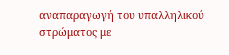αναπαραγωγή του υπαλληλικού στρώματος με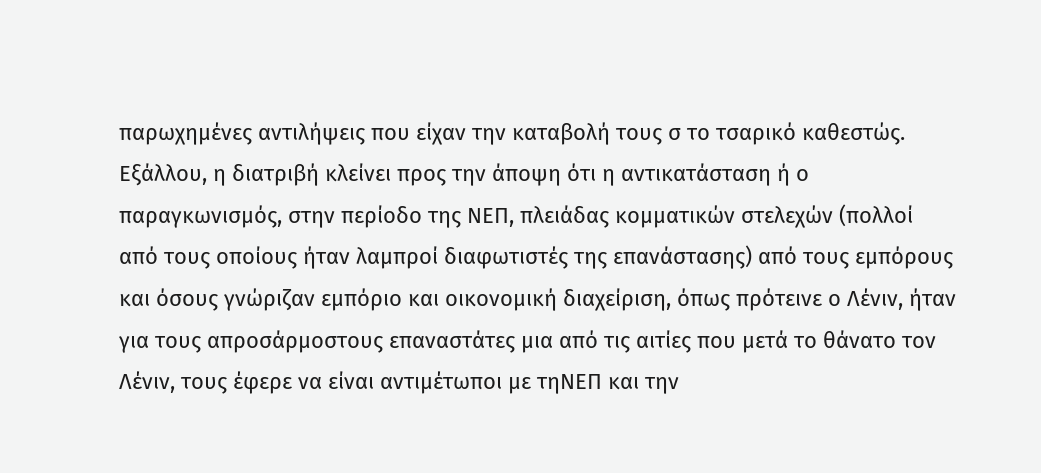παρωχημένες αντιλήψεις που είχαν την καταβολή τους σ το τσαρικό καθεστώς.
Εξάλλου, η διατριβή κλείνει προς την άποψη ότι η αντικατάσταση ή ο παραγκωνισμός, στην περίοδο της ΝΕΠ, πλειάδας κομματικών στελεχών (πολλοί από τους οποίους ήταν λαμπροί διαφωτιστές της επανάστασης) από τους εμπόρους και όσους γνώριζαν εμπόριο και οικονομική διαχείριση, όπως πρότεινε ο Λένιν, ήταν για τους απροσάρμοστους επαναστάτες μια από τις αιτίες που μετά το θάνατο τον Λένιν, τους έφερε να είναι αντιμέτωποι με τηΝΕΠ και την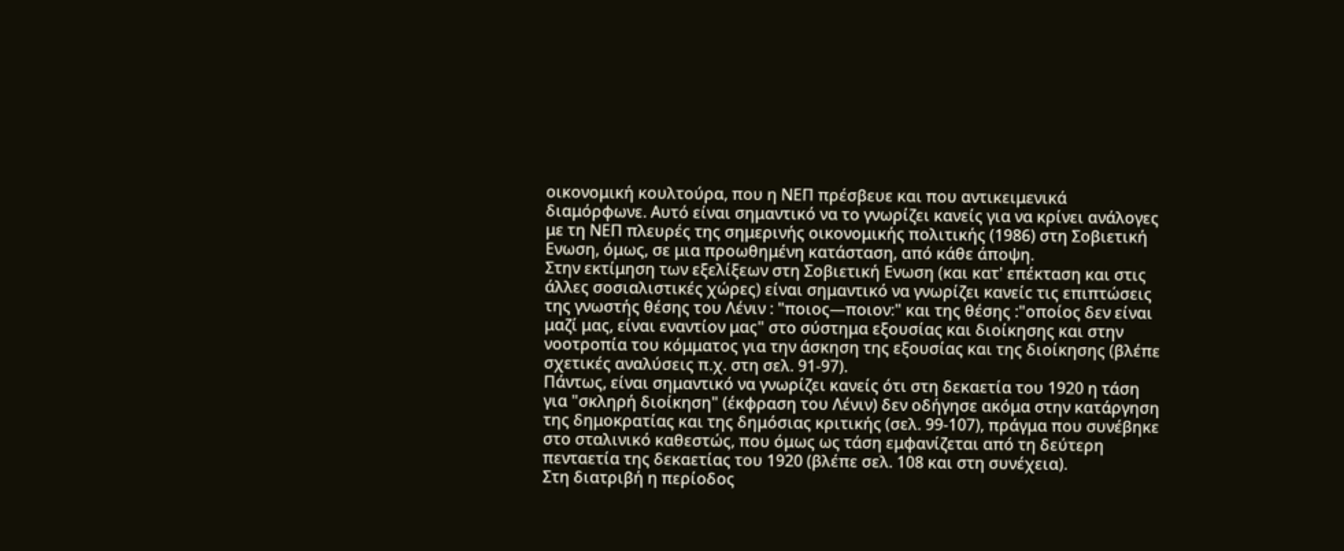οικονομική κουλτούρα, που η ΝΕΠ πρέσβευε και που αντικειμενικά διαμόρφωνε. Αυτό είναι σημαντικό να το γνωρίζει κανείς για να κρίνει ανάλογες με τη ΝΕΠ πλευρές της σημερινής οικονομικής πολιτικής (1986) στη Σοβιετική Ενωση, όμως, σε μια προωθημένη κατάσταση, από κάθε άποψη.
Στην εκτίμηση των εξελίξεων στη Σοβιετική Ενωση (και κατ' επέκταση και στις άλλες σοσιαλιστικές χώρες) είναι σημαντικό να γνωρίζει κανείc τις επιπτώσεις της γνωστής θέσης του Λένιν : "ποιος—ποιον:" και της θέσης :"οποίος δεν είναι μαζί μας, είναι εναντίον μας" στο σύστημα εξουσίας και διοίκησης και στην νοοτροπία του κόμματος για την άσκηση της εξουσίας και της διοίκησης (βλέπε σχετικές αναλύσεις π.χ. στη σελ. 91-97).
Πάντως, είναι σημαντικό να γνωρίζει κανείς ότι στη δεκαετία του 1920 η τάση για "σκληρή διοίκηση" (έκφραση του Λένιν) δεν οδήγησε ακόμα στην κατάργηση της δημοκρατίας και της δημόσιας κριτικής (σελ. 99-107), πράγμα που συνέβηκε στο σταλινικό καθεστώς, που όμως ως τάση εμφανίζεται από τη δεύτερη πενταετία της δεκαετίας του 1920 (βλέπε σελ. 108 και στη συνέχεια).
Στη διατριβή η περίοδος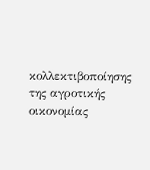κολλεκτιβοποίησης της αγροτικής οικονομίας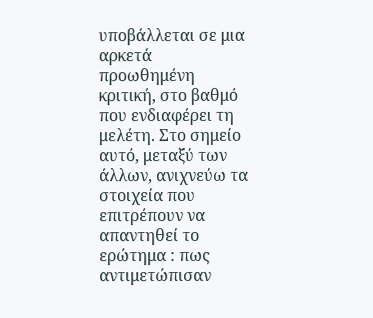υποβάλλεται σε μια αρκετά προωθημένη κριτική, στο βαθμό που ενδιαφέρει τη μελέτη. Στο σημείο αυτό, μεταξύ των άλλων, ανιχνεύω τα στοιχεία που επιτρέπουν να απαντηθεί το ερώτημα : πως αντιμετώπισαν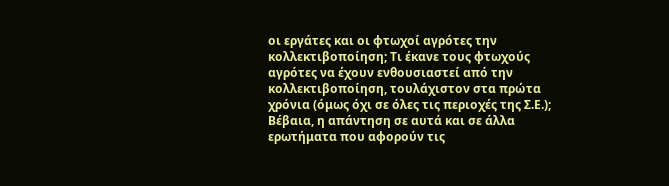οι εργάτες και οι φτωχοί αγρότες την κολλεκτιβοποίηση; Τι έκανε τους φτωχούς αγρότες να έχουν ενθουσιαστεί από την κολλεκτιβοποίηση, τουλάχιστον στα πρώτα χρόνια (όμως όχι σε όλες τις περιοχές της Σ.Ε.);
Βέβαια, η απάντηση σε αυτά και σε άλλα ερωτήματα που αφορούν τις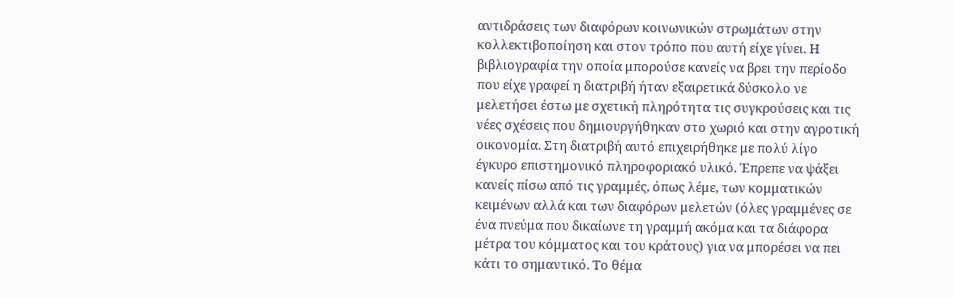αντιδράσεις των διαφόρων κοινωνικών στρωμάτων στην κολλεκτιβοποίηση και στον τρόπο που αυτή είχε γίνει. Η βιβλιογραφία την οποία μπορούσε κανείς να βρει την περίοδο που είχε γραφεί η διατριβή ήταν εξαιρετικά δύσκολο νε μελετήσει έστω με σχετική πληρότητα τις συγκρούσεις και τις νέες σχέσεις που δημιουργήθηκαν στο χωριό και στην αγροτική οικονομία. Στη διατριβή αυτό επιχειρήθηκε με πολύ λίγο έγκυρο επιστημονικό πληροφοριακό υλικό. Έπρεπε να ψάξει κανείς πίσω από τις γραμμές, όπως λέμε, των κομματικών κειμένων αλλά και των διαφόρων μελετών (όλες γραμμένες σε ένα πνεύμα που δικαίωνε τη γραμμή ακόμα και τα διάφορα μέτρα του κόμματος και του κράτους) για να μπορέσει να πει κάτι το σημαντικό. Το θέμα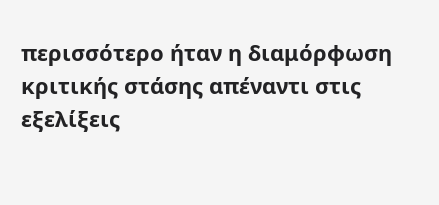περισσότερο ήταν η διαμόρφωση κριτικής στάσης απέναντι στις εξελίξεις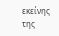εκείνης της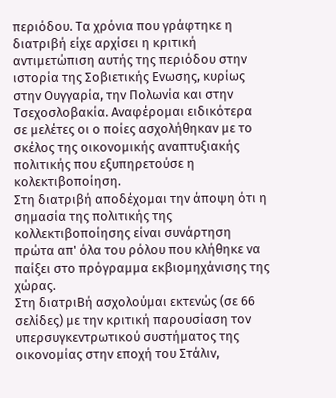περιόδου. Τα χρόνια που γράφτηκε η διατριβή είχε αρχίσει η κριτική αντιμετώπιση αυτής της περιόδου στην ιστορία της Σοβιετικής Ενωσης, κυρίως στην Ουγγαρία, την Πολωνία και στην Τσεχοσλοβακία. Αναφέρομαι ειδικότερα σε μελέτες οι ο ποίες ασχολήθηκαν με το σκέλος της οικονομικής αναπτυξιακής πολιτικής που εξυπηρετούσε η κολεκτιβοποίηση.
Στη διατριβή αποδέχομαι την άποψη ότι η σημασία της πολιτικής της κολλεκτιβοποίησης είναι συνάρτηση πρώτα απ' όλα του ρόλου που κλήθηκε να παίξει στο πρόγραμμα εκβιομηχάνισης της χώρας.
Στη διατριΒή ασχολούμαι εκτενώς (σε 66 σελίδες) με την κριτική παρουσίαση τον υπερσυγκεντρωτικού συστήματος της οικονομίας στην εποχή του Στάλιν,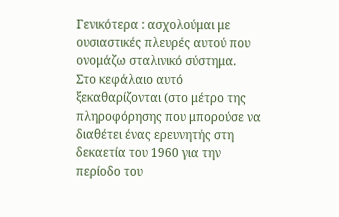Γενικότερα : ασχολούμαι με ουσιαστικές πλευρές αυτού που ονομάζω σταλινικό σύστημα.
Στο κεφάλαιο αυτό ξεκαθαρίζονται (στο μέτρο της πληροφόρησης που μπορούσε να διαθέτει ένας ερευνητής στη δεκαετία του 1960 για την περίοδο του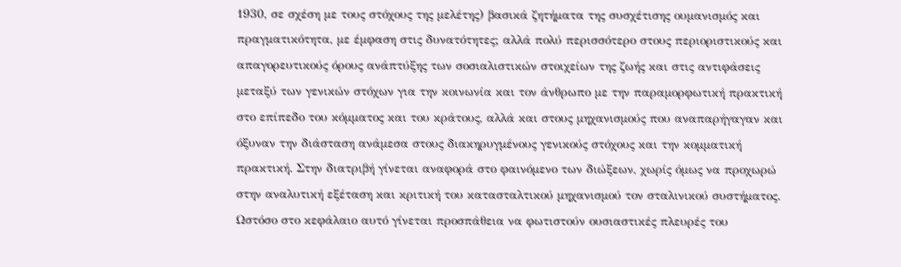1930, σε σχέση με τους στόχους της μελέτης) βασικά ζητήματα της συσχέτισης ουμανισμός και πραγματικότητα, με έμφαση στις δυνατότητες; αλλά πολύ περισσότερο στους περιοριστικούς και απαγορευτικούς όρους ανάπτύξης των σοσιαλιστικών στοιχείων της ζωής και στις αντιφάσεις μεταξύ των γενικών στόχων για την κοινωνία και τον άνθρωπο με την παραμορφωτική πρακτική στο επίπεδο του κόμματος και του κράτους, αλλά και στους μηχανισμούς που αναπαρήγαγαν και όξυναν την διάσταση ανάμεσα στους διακηρυγμένους γενικούς στόχους και την κομματική πρακτική. Στην διατριβή γίνεται αναφορά στο φαινόμενο των διώξεων, χωρίς όμως να προχωρώ στην αναλυτική εξέταση και κριτική του κατασταλτικού μηχανισμού τον σταλινικού συστήματος.
Ωστόσο στο κεφάλαιο αυτό γίνεται προσπάθεια να φωτιστούν ουσιαστικές πλευρές του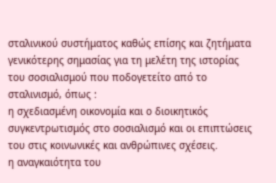σταλινικού συστήματος καθώς επίσης και ζητήματα γενικότερης σημασίας για τη μελέτη της ιστορίας του σοσιαλισμού που ποδογετείτο από το σταλινισμό, όπως :
η σχεδιασμένη οικονομία και ο διοικητικός συγκεντρωτισμός στο σοσιαλισμό και οι επιπτώσεις του στις κοινωνικές και ανθρώπινες σχέσεις.
η αναγκαιότητα του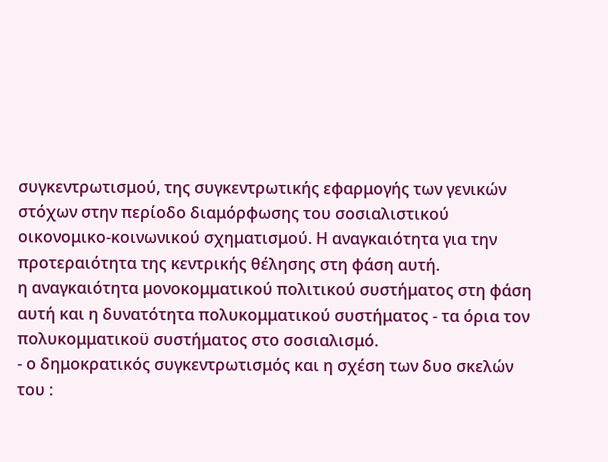συγκεντρωτισμού, της συγκεντρωτικής εφαρμογής των γενικών στόχων στην περίοδο διαμόρφωσης του σοσιαλιστικού οικονομικο-κοινωνικού σχηματισμού. Η αναγκαιότητα για την προτεραιότητα της κεντρικής θέλησης στη φάση αυτή.
η αναγκαιότητα μονοκομματικού πολιτικού συστήματος στη φάση αυτή και η δυνατότητα πολυκομματικού συστήματος - τα όρια τον πολυκομματικοϋ συστήματος στο σοσιαλισμό.
- ο δημοκρατικός συγκεντρωτισμός και η σχέση των δυο σκελών του :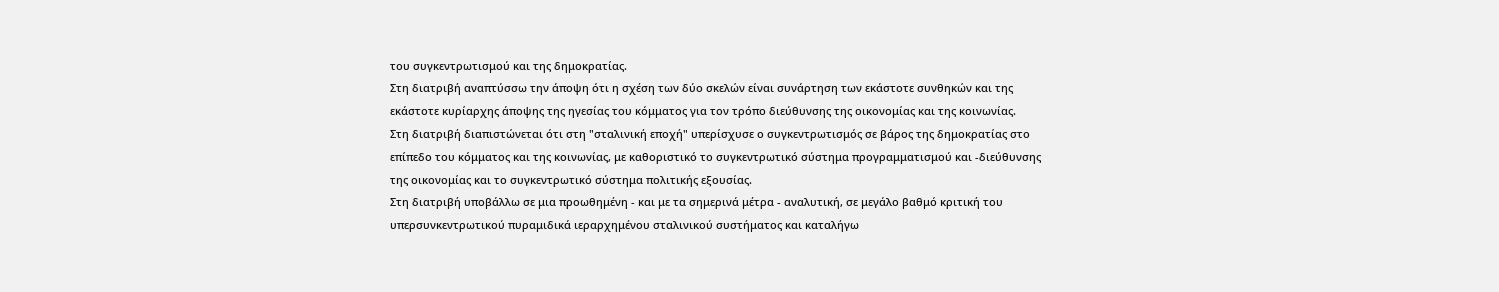του συγκεντρωτισμού και της δημοκρατίας.
Στη διατριβή αναπτύσσω την άποψη ότι η σχέση των δύο σκελών είναι συνάρτηση των εκάστοτε συνθηκών και της εκάστοτε κυρίαρχης άποψης της ηγεσίας του κόμματος για τον τρόπο διεύθυνσης της οικονομίας και της κοινωνίας.
Στη διατριβή διαπιστώνεται ότι στη "σταλινική εποχή" υπερίσχυσε ο συγκεντρωτισμός σε βάρος της δημοκρατίας στο επίπεδο του κόμματος και της κοινωνίας, με καθοριστικό το συγκεντρωτικό σύστημα προγραμματισμού και -διεύθυνσης της οικονομίας και το συγκεντρωτικό σύστημα πολιτικής εξουσίας.
Στη διατριβή υποβάλλω σε μια προωθημένη - και με τα σημερινά μέτρα - αναλυτική, σε μεγάλο βαθμό κριτική του υπερσυνκεντρωτικού πυραμιδικά ιεραρχημένου σταλινικού συστήματος και καταλήγω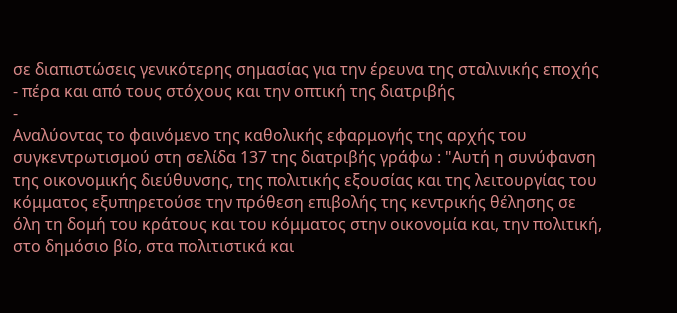σε διαπιστώσεις γενικότερης σημασίας για την έρευνα της σταλινικής εποχής - πέρα και από τους στόχους και την οπτική της διατριβής
-
Αναλύοντας το φαινόμενο της καθολικής εφαρμογής της αρχής του συγκεντρωτισμού στη σελίδα 137 της διατριβής γράφω : "Αυτή η συνύφανση της οικονομικής διεύθυνσης, της πολιτικής εξουσίας και της λειτουργίας του κόμματος εξυπηρετούσε την πρόθεση επιβολής της κεντρικής θέλησης σε όλη τη δομή του κράτους και του κόμματος στην οικονομία και, την πολιτική, στο δημόσιο βίο, στα πολιτιστικά και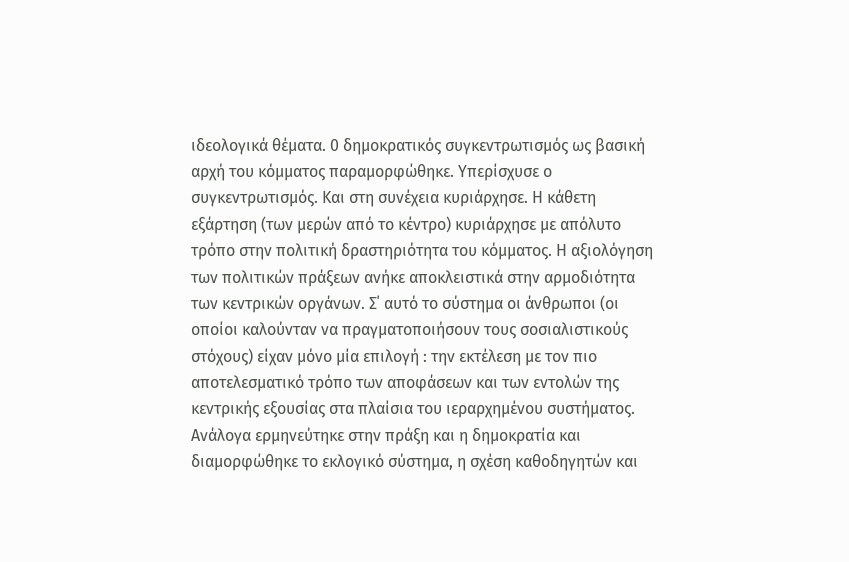ιδεολογικά θέματα. 0 δημοκρατικός συγκεντρωτισμός ως βασική αρχή του κόμματος παραμορφώθηκε. Υπερίσχυσε ο συγκεντρωτισμός. Και στη συνέχεια κυριάρχησε. Η κάθετη εξάρτηση (των μερών από το κέντρο) κυριάρχησε με απόλυτο τρόπο στην πολιτική δραστηριότητα του κόμματος. Η αξιολόγηση των πολιτικών πράξεων ανήκε αποκλειστικά στην αρμοδιότητα των κεντρικών οργάνων. Σ΄ αυτό το σύστημα οι άνθρωποι (οι οποίοι καλούνταν να πραγματοποιήσουν τους σοσιαλιστικούς στόχους) είχαν μόνο μία επιλογή : την εκτέλεση με τον πιο αποτελεσματικό τρόπο των αποφάσεων και των εντολών της κεντρικής εξουσίας στα πλαίσια του ιεραρχημένου συστήματος. Ανάλογα ερμηνεύτηκε στην πράξη και η δημοκρατία και διαμορφώθηκε το εκλογικό σύστημα, η σχέση καθοδηγητών και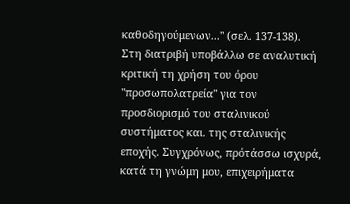καθοδηγούμενων..." (σελ. 137-138).
Στη διατριβή υποβάλλω σε αναλυτική κριτική τη χρήση του όρου "προσωπολατρεία" για τον προσδιορισμό του σταλινικού συστήματος και. της σταλινικής εποχής. Συγχρόνως, πρότάσσω ισχυρά, κατά τη γνώμη μου, επιχειρήματα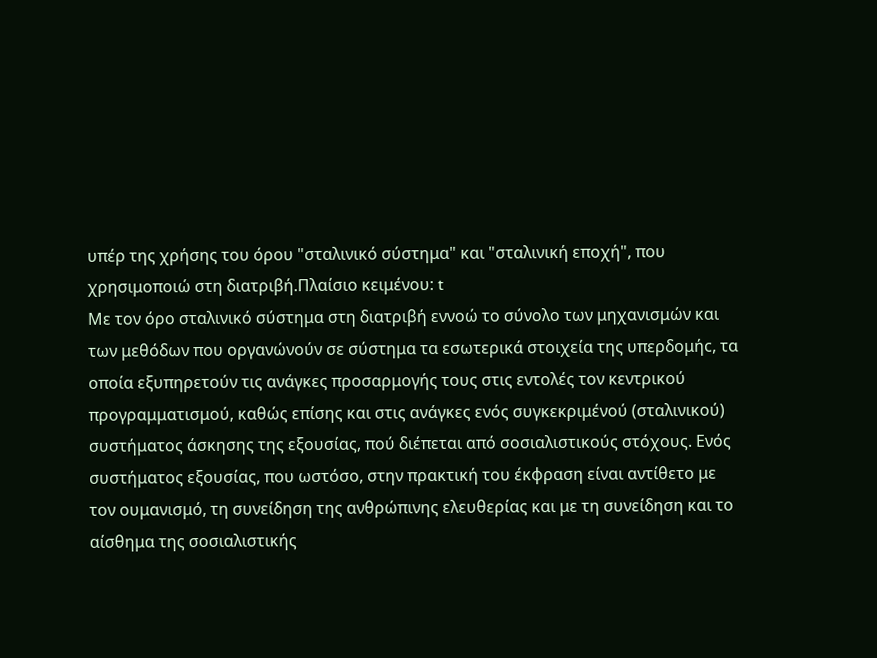υπέρ της χρήσης του όρου "σταλινικό σύστημα" και "σταλινική εποχή", που χρησιμοποιώ στη διατριβή.Πλαίσιο κειμένου: t
Με τον όρο σταλινικό σύστημα στη διατριβή εννοώ το σύνολο των μηχανισμών και των μεθόδων που οργανώνούν σε σύστημα τα εσωτερικά στοιχεία της υπερδομήc, τα οποία εξυπηρετούν τις ανάγκες προσαρμογής τους στις εντολές τον κεντρικού προγραμματισμού, καθώς επίσης και στις ανάγκες ενός συγκεκριμένού (σταλινικού) συστήματος άσκησης της εξουσίας, πού διέπεται από σοσιαλιστικούς στόχους. Ενός συστήματος εξουσίας, που ωστόσο, στην πρακτική του έκφραση είναι αντίθετο με τον ουμανισμό, τη συνείδηση της ανθρώπινης ελευθερίας και με τη συνείδηση και το αίσθημα της σοσιαλιστικής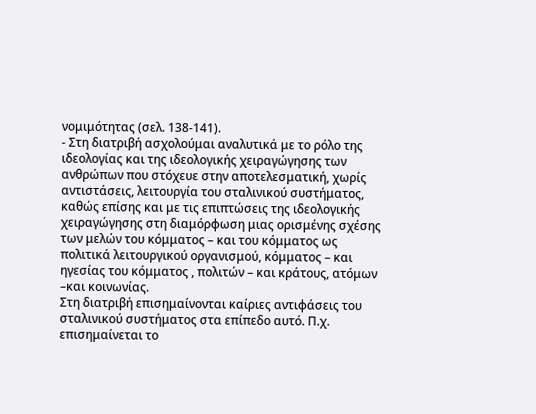νομιμότητας (σελ. 138-141).
- Στη διατριβή ασχολούμαι αναλυτικά με το ρόλο της ιδεολογίας και της ιδεολογικής χειραγώγησης των ανθρώπων που στόχευε στην αποτελεσματική, χωρίς αντιστάσεις, λειτουργία του σταλινικού συστήματος, καθώς επίσης και με τις επιπτώσεις της ιδεολογικής χειραγώγησης στη διαμόρφωση μιας ορισμένης σχέσης των μελών του κόμματος – και του κόμματος ως πολιτικά λειτουργικού οργανισμού, κόμματος – και ηγεσίας του κόμματος , πολιτών – και κράτους, ατόμων –και κοινωνίας.
Στη διατριβή επισημαίνονται καίριες αντιφάσεις του σταλινικού συστήματος στα επίπεδο αυτό. Π.χ. επισημαίνεται το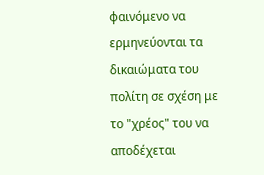φαινόμενο να ερμηνεύονται τα δικαιώματα του πολίτη σε σχέση με το "χρέος" του να αποδέχεται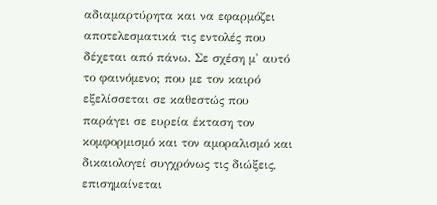αδιαμαρτύρητα και να εφαρμόζει αποτελεσματικά τις εντολές που δέχεται από πάνω. Σε σχέση μ' αυτό το φαινόμενο; που με τον καιρό εξελίσσεται σε καθεστώς που παράγει σε ευρεία έκταση τον κομφορμισμό και τον αμοραλισμό και δικαιολογεί συγχρόνως τις διώξεις, επισημαίνεται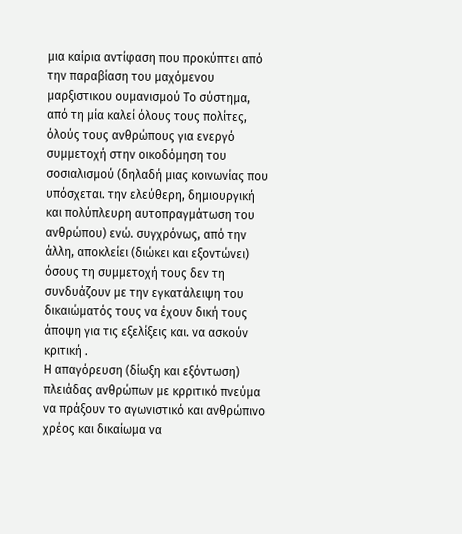μια καίρια αντίφαση που προκύπτει από την παραβίαση του μαχόμενου μαρξιστικου ουμανισμού Το σύστημα, από τη μία καλεί όλους τους πολίτες, όλούς τους ανθρώπους για ενεργό συμμετοχή στην οικοδόμηση του σοσιαλισμού (δηλαδή μιας κοινωνίας που υπόσχεται. την ελεύθερη, δημιουργική και πολύπλευρη αυτοπραγμάτωση του ανθρώπου) ενώ. συγχρόνως, από την άλλη, αποκλείει (διώκει και εξοντώνει) όσους τη συμμετοχή τους δεν τη συνδυάζουν με την εγκατάλειψη του δικαιώματός τους να έχουν δική τους άποψη για τις εξελίξεις και. να ασκούν κριτική .
Η απαγόρευση (δίωξη και εξόντωση) πλειάδας ανθρώπων με κρριτικό πνεύμα να πράξουν το αγωνιστικό και ανθρώπινο χρέος και δικαίωμα να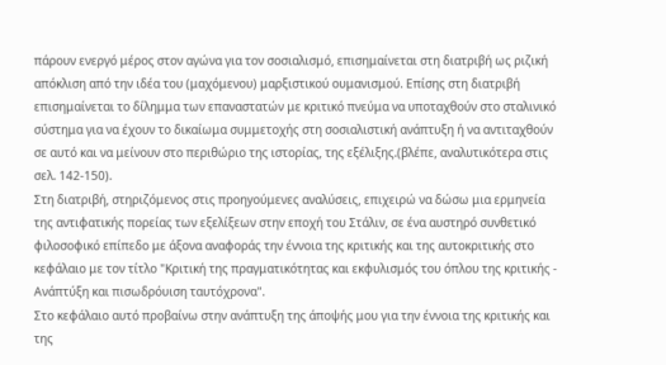πάρουν ενεργό μέρος στον αγώνα για τον σοσιαλισμό, επισημαίνεται στη διατριβή ως ριζική απόκλιση από την ιδέα του (μαχόμενου) μαρξιστικού ουμανισμού. Επίσης στη διατριβή επισημαίνεται το δίλημμα των επαναστατών με κριτικό πνεύμα να υποταχθούν στο σταλινικό σύστημα για να έχουν το δικαίωμα συμμετοχής στη σοσιαλιστική ανάπτυξη ή να αντιταχθούν σε αυτό και να μείνουν στο περιθώριο της ιστορίας, της εξέλιξης.(βλέπε, αναλυτικότερα στις σελ. 142-150).
Στη διατριβή, στηριζόμενος στις προηyούμενες αναλύσεις, επιχειρώ να δώσω μια ερμηνεία της αντιφατικής πορείας των εξελίξεων στην εποχή του Στάλιν, σε ένα αυστηρό συνθετικό φιλοσοφικό επίπεδο με άξονα αναφοράς την έννοια της κριτικής και της αυτοκριτικής στο κεφάλαιο με τον τίτλο "Κριτική της πραγματικότητας και εκφυλισμός του όπλου της κριτικής - Ανάπτύξη και πισωδρόυιση ταυτόχρονα".
Στο κεφάλαιο αυτό προβαίνω στην ανάπτυξη της άποψής μου για την έννοια της κριτικής και της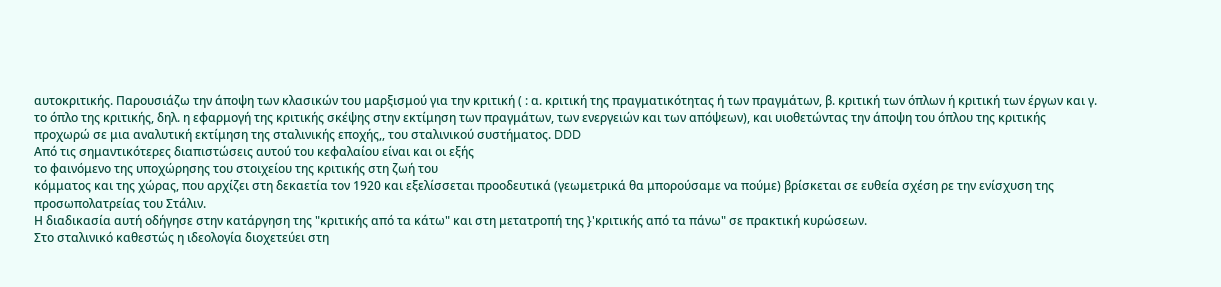αυτοκριτικής. Παρουσιάζω την άποψη των κλασικών του μαρξισμού για την κριτική ( : α. κριτική της πραγματικότητας ή των πραγμάτων, β. κριτική των όπλων ή κριτική των έργων και γ. το όπλο της κριτικής, δηλ. η εφαρμογή της κριτικής σκέψης στην εκτίμηση των πραγμάτων, των ενεργειών και των απόψεων), και υιοθετώντας την άποψη του όπλου της κριτικής προχωρώ σε μια αναλυτική εκτίμηση της σταλινικής εποχής,, του σταλινικού συστήματος. DDD
Από τις σημαντικότερες διαπιστώσεις αυτού του κεφαλαίου είναι και οι εξής
το φαινόμενο της υποχώρησης του στοιχείου της κριτικής στη ζωή του
κόμματος και της χώρας, που αρχίζει στη δεκαετία τον 1920 και εξελίσσεται προοδευτικά (γεωμετρικά θα μπορούσαμε να πούμε) βρίσκεται σε ευθεία σχέση ρε την ενίσχυση της προσωπολατρείας του Στάλιν.
Η διαδικασία αυτή οδήγησε στην κατάργηση της "κριτικής από τα κάτω" και στη μετατροπή της }'κριτικής από τα πάνω" σε πρακτική κυρώσεων.
Στο σταλινικό καθεστώς η ιδεολογία διοχετεύει στη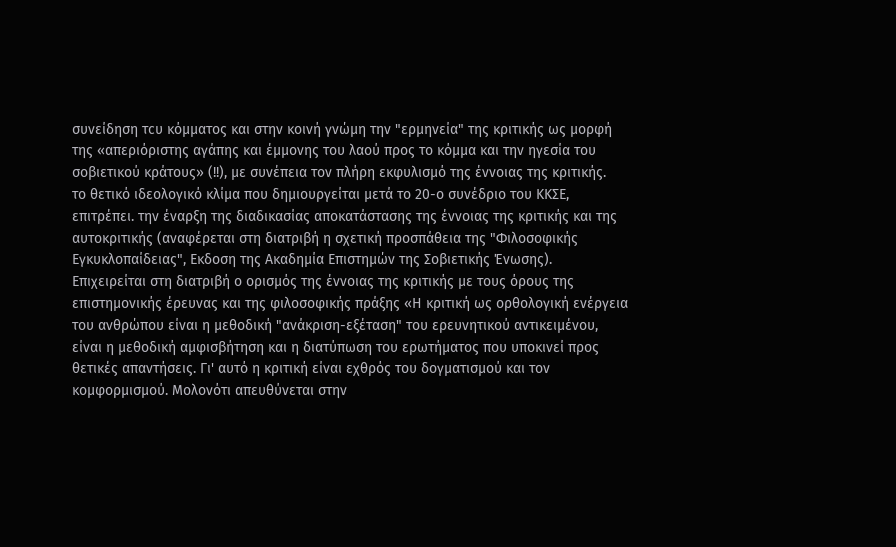συνείδηση τcυ κόμματος και στην κοινή γνώμη την "ερμηνεία" της κριτικής ως μορφή της «απεριόριστης αγάπης και έμμονης του λαού προς το κόμμα και την ηγεσία του σοβιετικού κράτους» (!!), με συνέπεια τον πλήρη εκφυλισμό της έννοιας της κριτικής.
το θετικό ιδεολογικό κλίμα που δημιουργείται μετά το 20-ο συνέδριο του ΚΚΣΕ, επιτρέπει. την έναρξη της διαδικασίας αποκατάστασης της έννοιας της κριτικής και της αυτοκριτικής (αναφέρεται στη διατριβή η σχετική προσπάθεια της "Φιλοσοφικής Εγκυκλοπαίδειας", Εκδοση της Ακαδημία Επιστημών της Σοβιετικής Ένωσης).
Επιχειρείται στη διατριβή ο ορισμός της έννοιας της κριτικής με τους όρους της επιστημονικής έρευνας και της φιλοσοφικής πράξης «Η κριτική ως ορθολογική ενέργεια του ανθρώπου είναι η μεθοδική "ανάκριση-εξέταση" του ερευνητικού αντικειμένου, είναι η μεθοδική αμφισβήτηση και η διατύπωση του ερωτήματος που υποκινεί προς θετικές απαντήσεις. Γι' αυτό η κριτική είναι εχθρός του δογματισμού και τον κομφορμισμού. Μολονότι απευθύνεται στην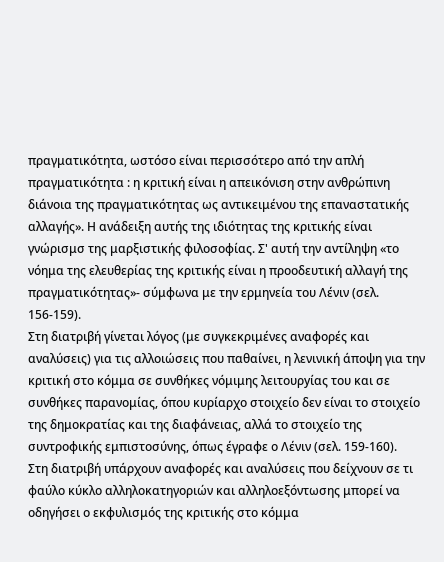πραγματικότητα, ωστόσο είναι περισσότερο από την απλή πραγματικότητα : η κριτική είναι η απεικόνιση στην ανθρώπινη διάνοια της πραγματικότητας ως αντικειμένου της επαναστατικής αλλαγής». Η ανάδειξη αυτής της ιδιότητας της κριτικής είναι γνώρισμσ της μαρξιστικής φιλοσοφίας. Σ' αυτή την αντίληψη «το νόημα της ελευθερίας της κριτικής είναι η προοδευτική αλλαγή της πραγματικότητας»- σύμφωνα με την ερμηνεία του Λένιν (σελ. 156-159).
Στη διατριβή γίνεται λόγος (με συγκεκριμένες αναφορές και αναλύσεις) για τις αλλοιώσεις που παθαίνει, η λενινική άποψη για την κριτική στο κόμμα σε συνθήκες νόμιμης λειτουρyίας του και σε συνθήκες παρανομίας, όπου κυρίαρχο στοιχείο δεν είναι το στοιχείο της δημοκρατίας και της διαφάνειας, αλλά το στοιχείο της συντροφικής εμπιστοσύνης, όπως έγραφε ο Λένιν (σελ. 159-160).
Στη διατριβή υπάρχουν αναφορές και αναλύσεις που δείχνουν σε τι φαύλο κύκλο αλληλοκατηγοριών και αλληλοεξόντωσης μπορεί να οδηγήσει ο εκφυλισμός της κριτικής στο κόμμα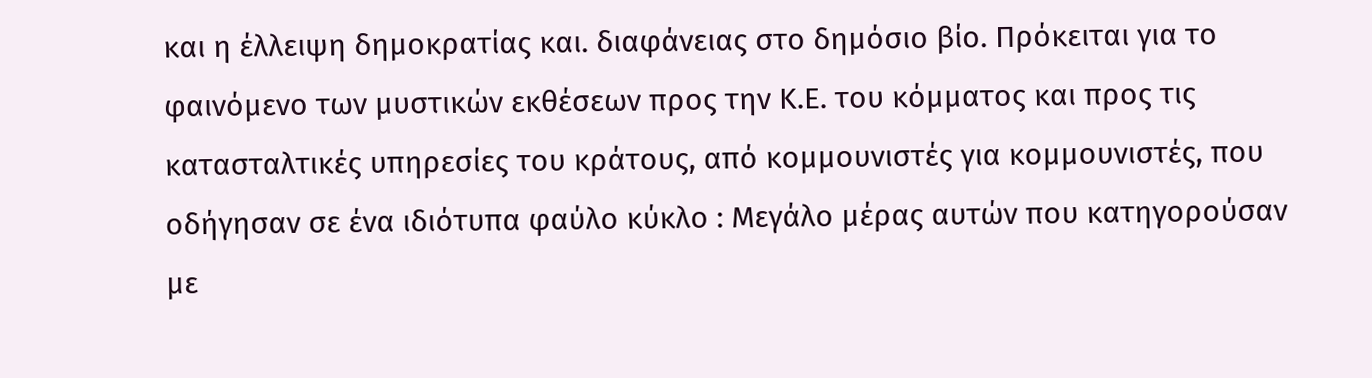και η έλλειψη δημοκρατίας και. διαφάνειας στο δημόσιο βίο. Πρόκειται για το φαινόμενο των μυστικών εκθέσεων προς την Κ.Ε. του κόμματος και προς τις κατασταλτικές υπηρεσίες του κράτους, από κομμουνιστές για κομμουνιστές, που οδήγησαν σε ένα ιδιότυπα φαύλο κύκλο : Μεγάλο μέρας αυτών που κατηγορούσαν με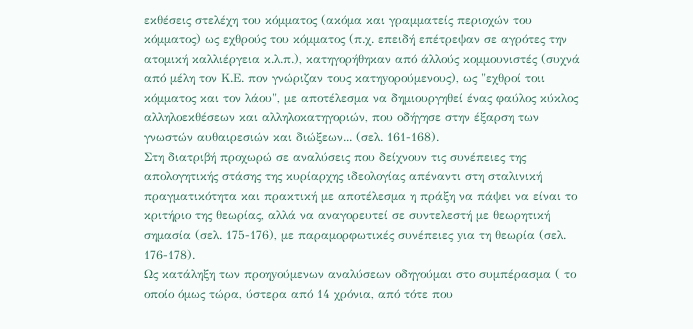εκθέσεις στελέχη του κόμματος (ακόμα και γραμματείς περιοχών του κόμματος) ως εχθρούς του κόμματος (π.χ. επειδή επέτρεψαν σε αγρότες την ατομική καλλιέργεια κ.λ.π.), κατηγορήθηκαν από άλλούς κομμουνιστές (συχνά από μέλη τον Κ.Ε. πον γνώριζαν τους κατηyορούμενους), ως "εχθροί τοιι κόμματος και τον λάου", με αποτέλεσμα να δημιουργηθεί ένας φαύλος κύκλος αλληλοεκθέσεων και αλληλοκατηγοριών, που οδήγησε στην έξαρση των γνωστών αυθαιρεσιών και διώξεων... (σελ. 161-168).
Στη διατριβή προχωρώ σε αναλύσεις που δείχνουν τις συνέπειες της απολογητικής στάσης της κυρίαρχης ιδεολογίας απέναντι στη σταλινική πραγματικότητα και πρακτική με αποτέλεσμα η πράξη να πάψει να είναι το κριτήριο της θεωρίας, αλλά να αναγορευτεί σε συντελεστή με θεωρητική σημασία (σελ. 175-176), με παραμορφωτικές συνέπειες yια τη θεωρία (σελ. 176-178).
Ως κατάληξη των προηyούμενων αναλύσεων οδηγούμαι στο συμπέρασμα ( το οποίο όμως τώρα, ύστερα από 14 χρόνια, από τότε που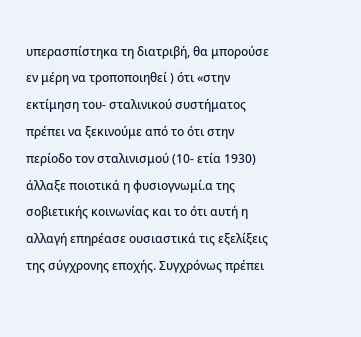υπερασπίστηκα τη διατριβή, θα μπορούσε εν μέρη να τροποποιηθεί ) ότι «στην εκτίμηση του- σταλινικού συστήματος πρέπει να ξεκινούμε από το ότι στην περίοδο τον σταλινισμού (10- ετία 1930) άλλαξε ποιοτικά η φυσιογνωμί.α της σοβιετικής κοινωνίας και το ότι αυτή η αλλαγή επηρέασε ουσιαστικά τις εξελίξεις της σύγχρονης εποχής. Συγχρόνως πρέπει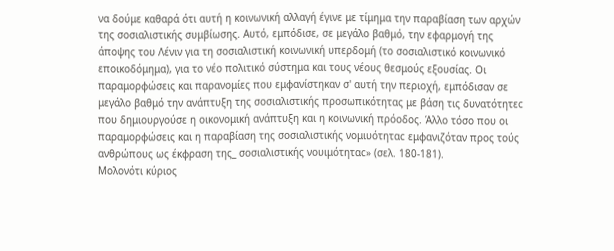να δούμε καθαρά ότι αυτή η κοινωνική αλλαγή έγινε με τίμημα την παραβίαση των αρχών της σοσιαλιστικής συμβίωσης. Αυτό, εμπόδισε, σε μεγάλο βαθμό, την εφαρμογή της άποψης του Λένιν για τη σοσιαλιστική κοινωνική υπερδομή (το σοσιαλιστικό κοινωνικό εποικοδόμημα), για το νέο πολιτικό σύστημα και τους νέους θεσμούς εξουσίας. Οι παραμορφώσεις και παρανομίες που εμφανίστηκαν σ' αυτή την περιοχή, εμπόδισαν σε μεγάλο βαθμό την ανάπτυξη της σοσιαλιστικής προσωπικότητας με βάση τις δυνατότητεc που δημιουργούσε η οικονομική ανάπτυξη και η κοινωνική πρόοδος. Άλλο τόσο που οι παραμορφώσεις και η παραβίαση της σοσιαλιστικής νομιυότηταc εμφανιζόταν προς τούς ανθρώπους ως έκφραση της_ σοσιαλιστικής νουιμότηταc» (σελ. 180-181).
Μολονότι κύριος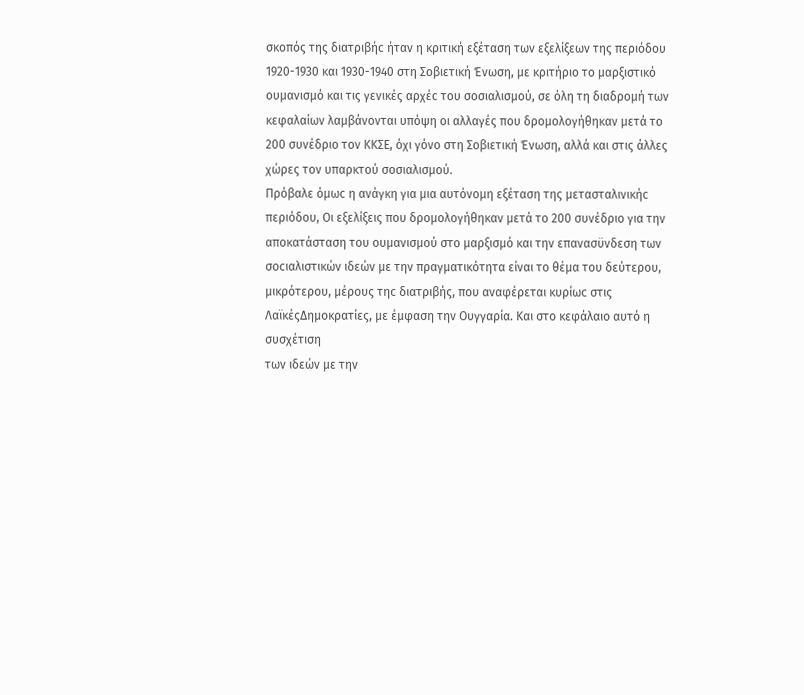σκοπός της διατριβήc ήταν η κριτική εξέταση των εξελίξεων της περιόδου 1920-1930 και 1930-1940 στη Σοβιετική Ένωση, με κριτήριο το μαρξιστικό ουμανισμό και τις γενικές αρχέc του σοσιαλισμού, σε όλη τη διαδρομή των κεφαλαίων λαμβάνονται υπόψη οι αλλαγές που δρομολογήθηκαν μετά το 200 συνέδριο τον ΚΚΣΕ, όχι γόνο στη Σοβιετική Ένωση, αλλά και στις άλλες χώρες τον υπαρκτού σοσιαλισμού.
Πρόβαλε όμωc η ανάγκη για μια αυτόνομη εξέταση της μετασταλινικήc περιόδου, Οι εξελίξεις που δρομολογήθηκαν μετά το 200 συνέδριο για την αποκατάσταση του ουμανισμού στο μαρξισμό και την επανασϋνδεση των σοcιαλιστικών ιδεών με την πραγματικότητα είναι το θέμα του δεύτερου, μικρότερου, μέρους τηc διατριβής, που αναφέρεται κυρίωc στις ΛαϊκέςΔημοκρατίες, με έμφαση την Ουγγαρία. Και στο κεφάλαιο αυτό η συσχέτιση
των ιδεών με την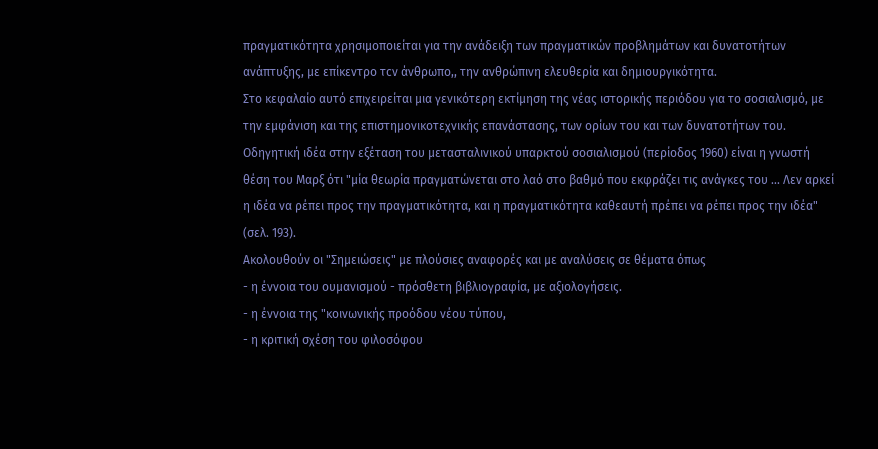πραγματικότητα χρησιμοποιείται για την ανάδειξη των πραγματικών προβλημάτων και δυνατοτήτων ανάπτυξης, με επίκεντρο τcν άνθρωπο,, την ανθρώπινη ελευθερία και δημιουργικότητα.
Στο κεφαλαίο αυτό επιχειρείται μια γενικότερη εκτίμηση της νέας ιστορικής περιόδου για το σοσιαλισμό, με την εμφάνιση και της επιστημονικοτεχνικής επανάστασης, των ορίων του και των δυνατοτήτων του. Οδηγητική ιδέα στην εξέταση του μετασταλινικού υπαρκτού σοσιαλισμού (περίοδος 1960) είναι η γνωστή θέση του Μαρξ ότι "μία θεωρία πραγματώνεται στο λαό στο βαθμό που εκφράζει τις ανάγκες του ... Λεν αρκεί η ιδέα να ρέπει προς την πραγματικότητα, και η πραγματικότητα καθεαυτή πρέπει να ρέπει προς την ιδέα" (σελ. 193).
Ακολουθούν οι "Σημειώσεις" με πλούσιες αναφορές και με αναλύσεις σε θέματα όπως
- η έννοια του ουμανισμού - πρόσθετη βιβλιογραφία, με αξιολογήσεις.
- η έννοια της "κοινωνικής προόδου νέου τύπου,
- η κριτική σχέση του φιλοσόφου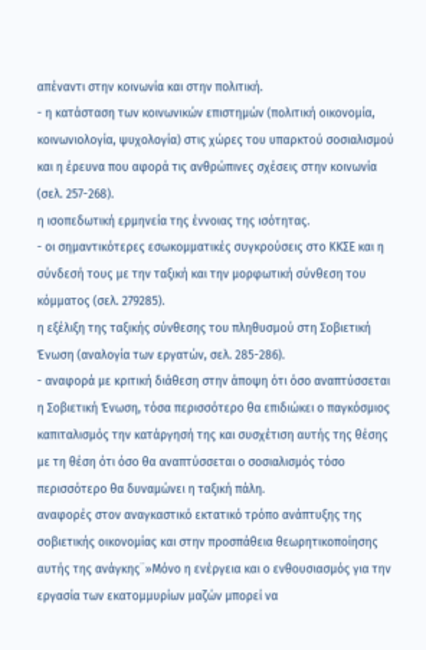απέναντι στην κοινωνία και στην πολιτική.
- η κατάσταση των κοινωνικών επιστημών (πολιτική οικονομία, κοινωνιολογία, ψυχολογία) στις χώρες του υπαρκτού σοσιαλισμού και η έρευνα που αφορά τις ανθρώπινες σχέσεις στην κοινωνία (σελ. 257-268).
η ισοπεδωτική ερμηνεία της έννοιας της ισότητας.
- οι σημαντικότερες εσωκομματικές συγκρούσεις στο ΚΚΣΕ και η σύνδεσή τους με την ταξική και την μορφωτική σύνθεση του κόμματος (σελ. 279285).
η εξέλιξη της ταξικής σύνθεσης του πληθυσμού στη Σοβιετική Ένωση (αναλογία των εργατών, σελ. 285-286).
- αναφορά με κριτική διάθεση στην άποψη ότι όσο αναπτύσσεται η Σοβιετική Ένωση, τόσα περισσότερο θα επιδιώκει ο παγκόσμιος καπιταλισμός την κατάργησή της και συσχέτιση αυτής της θέσης με τη θέση ότι όσο θα αναπτύσσεται ο σοσιαλισμός τόσο περισσότερο θα δυναμώνει η ταξική πάλη.
αναφορές στον αναγκαστικό εκτατικό τρόπο ανάπτυξης της σοβιετικής οικονομίας και στην προσπάθεια θεωρητικοποίησης αυτής της ανάγκης¨»Μόνο η ενέργεια και ο ενθουσιασμός για την εργασία των εκατομμυρίων μαζών μπορεί να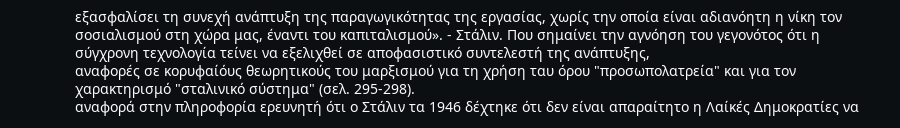εξασφαλίσει τη συνεχή ανάπτυξη της παραγωγικότητας της εργασίας, χωρίς την οποία είναι αδιανόητη η νίκη τον σοσιαλισμού στη χώρα μας, έναντι του καπιταλισμού». - Στάλιν. Που σημαίνει την αγνόηση του γεγονότος ότι η σύγχρονη τεχνολογία τείνει να εξελιχθεί σε αποφασιστικό συντελεστή της ανάπτυξης,
αναφορές σε κορυφαίόυς θεωρητικούς του μαρξισμού για τη χρήση ταυ όρου "προσωπολατρεία" και για τον χαρακτηρισμό "σταλινικό σύστημα" (σελ. 295-298).
αναφορά στην πληροφορία ερευνητή ότι ο Στάλιν τα 1946 δέχτηκε ότι δεν είναι απαραίτητο η Λαίκές Δημοκρατίες να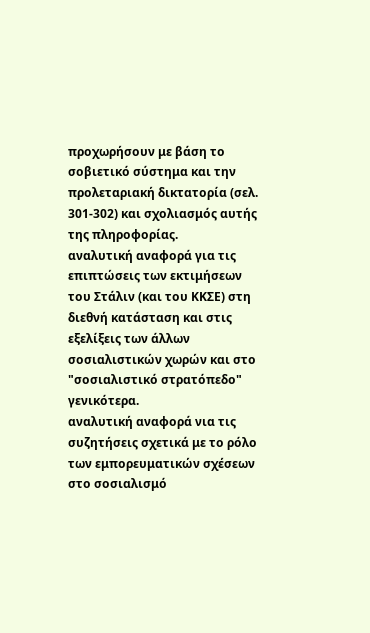προχωρήσουν με βάση το σοβιετικό σύστημα και την προλεταριακή δικτατορία (σελ. 301-302) και σχολιασμός αυτής της πληροφορίας.
αναλυτική αναφορά για τις επιπτώσεις των εκτιμήσεων του Στάλιν (και του ΚΚΣΕ) στη διεθνή κατάσταση και στις εξελίξεις των άλλων σοσιαλιστικών χωρών και στο "σοσιαλιστικό στρατόπεδο" γενικότερα.
αναλυτική αναφορά νια τις συζητήσεις σχετικά με το ρόλο των εμπορευματικών σχέσεων στο σοσιαλισμό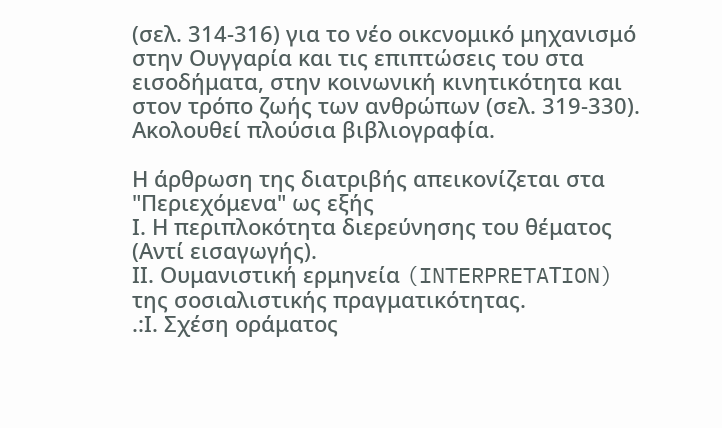(σελ. 314-316) για το νέο οικcνομικό μηχανισμό στην Ουγγαρία και τις επιπτώσεις του στα εισοδήματα, στην κοινωνική κινητικότητα και στον τρόπο ζωής των ανθρώπων (σελ. 319-330).
Ακολουθεί πλούσια βιβλιογραφία.

Η άρθρωση της διατριβής απεικονίζεται στα "Περιεχόμενα" ως εξής
Ι. Η περιπλοκότητα διερεύνησης του θέματος (Αντί εισαγωγής).
ΙΙ. Ουμανιστική ερμηνεία (INTERPRETAΤION) της σοσιαλιστικής πραγματικότητας.
.:Ι. Σχέση οράματος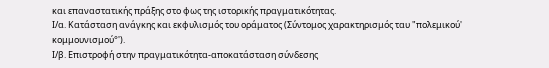και επαναστατικής πράξης στο φως της ιστορικής πραγματικότητας.
Ι/α. Κατάσταση ανάγκης και εκφυλισμός του οράματος (Σύντομος χαρακτηρισμός ταυ "πολεμικού' κομμουνισμού°').
Ι/β. Επιστροφή στην πραγματικότητα-αποκατάσταση σύνδεσης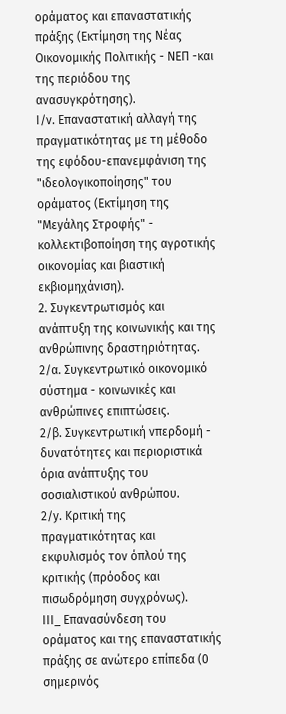οράματος και επαναστατικής πράξης (Εκτίμηση της Νέας Οικονομικής Πολιτικής - ΝΕΠ -και της περιόδου της ανασυγκρότησης).
Ι/ν. Επαναστατική αλλαγή της πραγματικότητας με τη μέθοδο της εφόδου-επανεμφάνιση της "ιδεολογικοποίησης" του οράματος (Εκτίμηση της "Μεyάλης Στροφής" - κολλεκτιβοποίηση της αγροτικής οικονομίας και βιαστική εκβιομηχάνιση).
2. Συγκεντρωτισμός και ανάπτυξη της κοινωνικής και της ανθρώπινης δραστηριότητας.
2/α. Συγκεντρωτικό οικονομικό σύστημα - κοινωνικές και ανθρώπινες επιπτώσεις.
2/β. Συγκεντρωτική νπερδομή - δυνατότητες και περιοριστικά όρια ανάπτυξης του σοσιαλιστικού ανθρώπου.
2/y. Κριτική της πραγματικότητας και εκφυλισμός τον όπλού της κριτικής (πρόοδος και πισωδρόμηση συγχρόνως).
ΙΙΙ_ Επανασύνδεση του οράματος και της επαναστατικής πράξης σε ανώτερο επίπεδα (0 σημερινός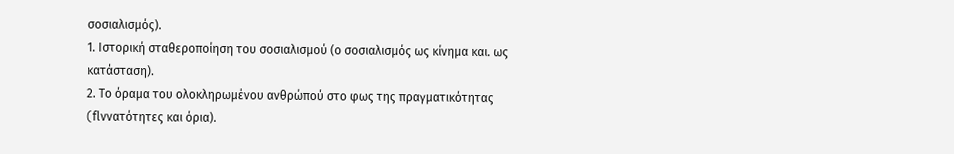σοσιαλισμός).
1. Ιστορική σταθεροποίηση του σοσιαλισμού (ο σοσιαλισμός ως κίνημα και. ως κατάσταση).
2. Το όραμα του ολοκληρωμένου ανθρώπού στο φως της πραγματικότητας (flννατότητες και όρια).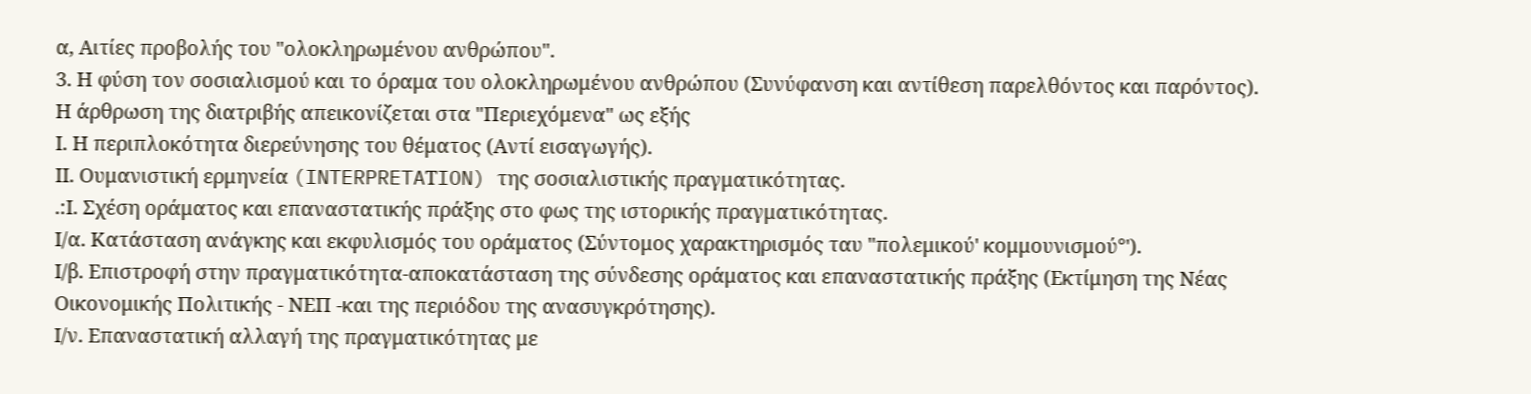α, Αιτίες προβολής του "ολοκληρωμένου ανθρώπου".
3. Η φύση τον σοσιαλισμού και το όραμα του ολοκληρωμένου ανθρώπου (Συνύφανση και αντίθεση παρελθόντος και παρόντος).
Η άρθρωση της διατριβής απεικονίζεται στα "Περιεχόμενα" ως εξής
Ι. Η περιπλοκότητα διερεύνησης του θέματος (Αντί εισαγωγής).
ΙΙ. Ουμανιστική ερμηνεία (INTERPRETAΤION) της σοσιαλιστικής πραγματικότητας.
.:Ι. Σχέση οράματος και επαναστατικής πράξης στο φως της ιστορικής πραγματικότητας.
Ι/α. Κατάσταση ανάγκης και εκφυλισμός του οράματος (Σύντομος χαρακτηρισμός ταυ "πολεμικού' κομμουνισμού°').
Ι/β. Επιστροφή στην πραγματικότητα-αποκατάσταση της σύνδεσης οράματος και επαναστατικής πράξης (Εκτίμηση της Νέας Οικονομικής Πολιτικής - ΝΕΠ -και της περιόδου της ανασυγκρότησης).
Ι/ν. Επαναστατική αλλαγή της πραγματικότητας με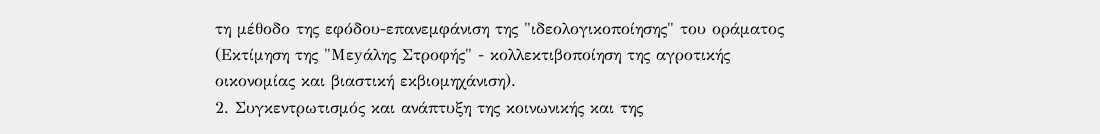τη μέθοδο της εφόδου-επανεμφάνιση της "ιδεολογικοποίησης" του οράματος (Εκτίμηση της "Μεyάλης Στροφής" - κολλεκτιβοποίηση της αγροτικής οικονομίας και βιαστική εκβιομηχάνιση).
2. Συγκεντρωτισμός και ανάπτυξη της κοινωνικής και της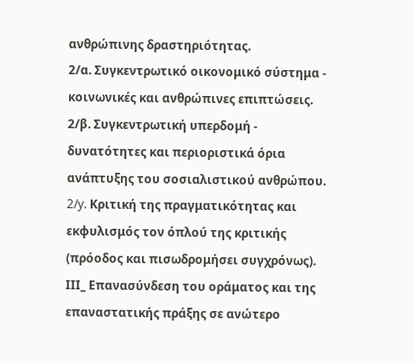ανθρώπινης δραστηριότητας.
2/α. Συγκεντρωτικό οικονομικό σύστημα - κοινωνικές και ανθρώπινες επιπτώσεις.
2/β. Συγκεντρωτική υπερδομή - δυνατότητες και περιοριστικά όρια ανάπτυξης του σοσιαλιστικού ανθρώπου.
2/y. Κριτική της πραγματικότητας και εκφυλισμός τον όπλού της κριτικής (πρόοδος και πισωδρομήσει συγχρόνως).
ΙΙΙ_ Επανασύνδεση του οράματος και της επαναστατικής πράξης σε ανώτερο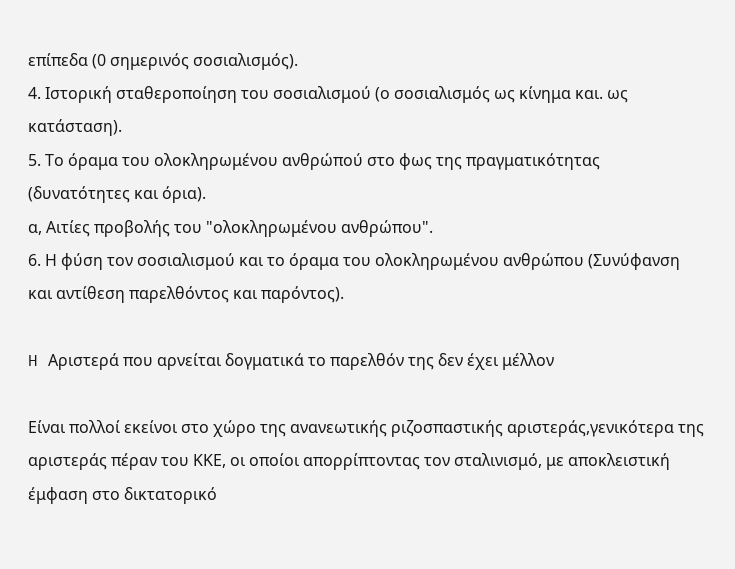επίπεδα (0 σημερινός σοσιαλισμός).
4. Ιστορική σταθεροποίηση του σοσιαλισμού (ο σοσιαλισμός ως κίνημα και. ως κατάσταση).
5. Το όραμα του ολοκληρωμένου ανθρώπού στο φως της πραγματικότητας (δυνατότητες και όρια).
α, Αιτίες προβολής του "ολοκληρωμένου ανθρώπου".
6. Η φύση τον σοσιαλισμού και το όραμα του ολοκληρωμένου ανθρώπου (Συνύφανση και αντίθεση παρελθόντος και παρόντος).

H Αριστερά που αρνείται δογματικά το παρελθόν της δεν έχει μέλλον

Είναι πολλοί εκείνοι στο χώρο της ανανεωτικής ριζοσπαστικής αριστεράς,γενικότερα της αριστεράς πέραν του ΚΚΕ, οι οποίοι απορρίπτοντας τον σταλινισμό, με αποκλειστική έμφαση στο δικτατορικό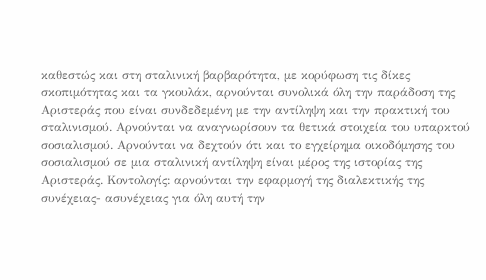καθεστώς και στη σταλινική βαρβαρότητα, με κορύφωση τις δίκες σκοπιμότητας και τα γκουλάκ, αρνούνται συνολικά όλη την παράδοση της Αριστεράς που είναι συνδεδεμένη με την αντίληψη και την πρακτική του σταλινισμού. Αρνούνται να αναγνωρίσουν τα θετικά στοιχεία του υπαρκτού σοσιαλισμού. Αρνούνται να δεχτούν ότι και το εγχείρημα οικοδόμησης του σοσιαλισμού σε μια σταλινική αντίληψη είναι μέρος της ιστορίας της Αριστεράς. Κοντολογίς: αρνούνται την εφαρμογή της διαλεκτικής της συνέχειας- ασυνέχειας για όλη αυτή την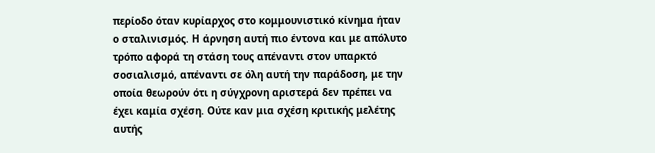περίοδο όταν κυρίαρχος στο κομμουνιστικό κίνημα ήταν ο σταλινισμός. Η άρνηση αυτή πιο έντονα και με απόλυτο τρόπο αφορά τη στάση τους απέναντι στον υπαρκτό σοσιαλισμό, απέναντι σε όλη αυτή την παράδοση, με την οποία θεωρούν ότι η σύγχρονη αριστερά δεν πρέπει να έχει καμία σχέση. Ούτε καν μια σχέση κριτικής μελέτης αυτής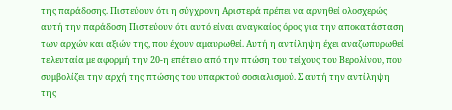της παράδοσης. Πιστεύουν ότι η σύγχρονη Αριστερά πρέπει να αρνηθεί ολοσχερώς αυτή την παράδοση Πιστεύουν ότι αυτό είναι αναγκαίος όρος για την αποκατάσταση των αρχών και αξιών της, που έχουν αμαυρωθεί. Αυτή η αντίληψη έχει αναζωπυρωθεί τελευταία με αφορμή την 20-η επέτειο από την πτώση του τείχους του Βερολίνου, που συμβολίζει την αρχή της πτώσης του υπαρκτού σοσιαλισμού. Σ αυτή την αντίληψη της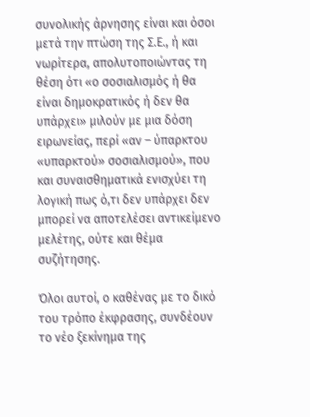συνολικής άρνησης είναι και όσοι μετά την πτώση της Σ.Ε., ή και νωρίτερα, απολυτοποιώντας τη θέση ότι «ο σοσιαλισμός ή θα είναι δημοκρατικός ή δεν θα υπάρχει» μιλούν με μια δόση ειρωνείας, περί «αν – ύπαρκτου «υπαρκτού» σοσιαλισμού», που και συναισθηματικά ενισχύει τη λογική πως ό,τι δεν υπάρχει δεν μπορεί να αποτελέσει αντικείμενο μελέτης, ούτε και θέμα συζήτησης.

Όλοι αυτοί, ο καθένας με το δικό του τρόπο έκφρασης, συνδέουν το νέο ξεκίνημα της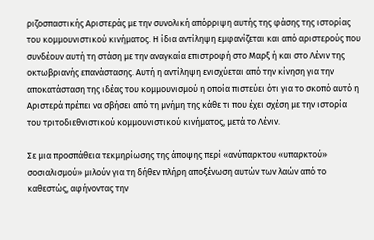ριζοσπαστικής Αριστεράς με την συνολική απόρριψη αυτής της φάσης της ιστορίας του κομμουνιστικού κινήματος. Η ίδια αντίληψη εμφανίζεται και από αριστερούς που συνδέουν αυτή τη στάση με την αναγκαία επιστροφή στο Μαρξ ή και στο Λένιν της οκτωβριανής επανάστασης. Αυτή η αντίληψη ενισχύεται από την κίνηση για την αποκατάσταση της ιδέας του κομμουνισμού η οποία πιστεύει ότι για το σκοπό αυτό η Αριστερά πρέπει να σβήσει από τη μνήμη της κάθε τι που έχει σχέση με την ιστορία του τριτοδιεθνιστικού κομμουνιστικού κινήματος, μετά το Λένιν.

Σε μια προσπάθεια τεκμηρίωσης της άποψης περί «ανύπαρκτου «υπαρκτού» σοσιαλισμού» μιλούν για τη δήθεν πλήρη αποξένωση αυτών των λαών από το καθεστώς, αφήνοντας την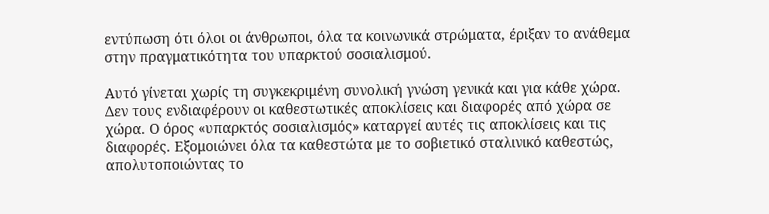εντύπωση ότι όλοι οι άνθρωποι, όλα τα κοινωνικά στρώματα, έριξαν το ανάθεμα στην πραγματικότητα του υπαρκτού σοσιαλισμού.

Αυτό γίνεται χωρίς τη συγκεκριμένη συνολική γνώση γενικά και για κάθε χώρα. Δεν τους ενδιαφέρουν οι καθεστωτικές αποκλίσεις και διαφορές από χώρα σε χώρα. Ο όρος «υπαρκτός σοσιαλισμός» καταργεί αυτές τις αποκλίσεις και τις διαφορές. Εξομοιώνει όλα τα καθεστώτα με το σοβιετικό σταλινικό καθεστώς, απολυτοποιώντας το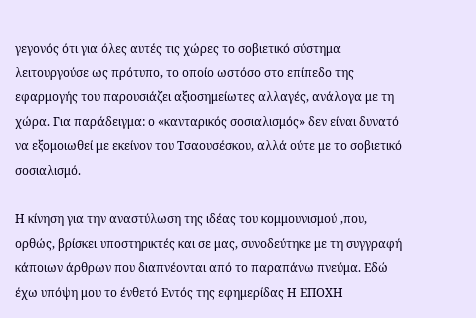γεγονός ότι για όλες αυτές τις χώρες το σοβιετικό σύστημα λειτουργούσε ως πρότυπο, το οποίο ωστόσο στο επίπεδο της εφαρμογής του παρουσιάζει αξιοσημείωτες αλλαγές, ανάλογα με τη χώρα. Για παράδειγμα: ο «κανταρικός σοσιαλισμός» δεν είναι δυνατό να εξομοιωθεί με εκείνον του Τσαουσέσκου, αλλά ούτε με το σοβιετικό σοσιαλισμό.

Η κίνηση για την αναστύλωση της ιδέας του κομμουνισμού ,που, ορθώς, βρίσκει υποστηρικτές και σε μας, συνοδεύτηκε με τη συγγραφή κάποιων άρθρων που διαπνέονται από το παραπάνω πνεύμα. Εδώ έχω υπόψη μου το ένθετό Εντός της εφημερίδας Η ΕΠΟΧΗ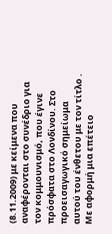(8.11.2009) με κείμενα που αναφέρονται στο συνέδριο για τον κομμουνισμό, που έγινε πρόσφατα στο Λονδίνου. Στο προεισαγωγικό σημείωμα αυτού του ένθετου με τον τίτλο . Με αφορμή μια επέτειο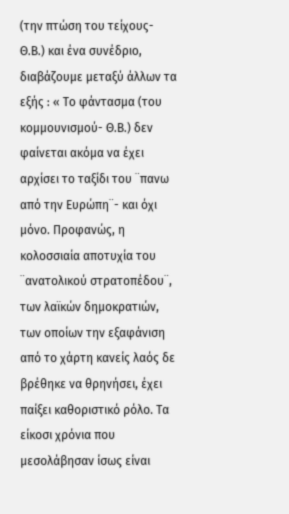(την πτώση του τείχους- Θ.Β.) και ένα συνέδριο, διαβάζουμε μεταξύ άλλων τα εξής : « Το φάντασμα (του κομμουνισμού- Θ.Β.) δεν φαίνεται ακόμα να έχει αρχίσει το ταξίδι του ¨πανω από την Ευρώπη¨- και όχι μόνο. Προφανώς, η κολοσσιαία αποτυχία του ¨ανατολικού στρατοπέδου¨, των λαϊκών δημοκρατιών, των οποίων την εξαφάνιση από το χάρτη κανείς λαός δε βρέθηκε να θρηνήσει, έχει παίξει καθοριστικό ρόλο. Τα είκοσι χρόνια που μεσολάβησαν ίσως είναι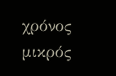χρόνος μικρός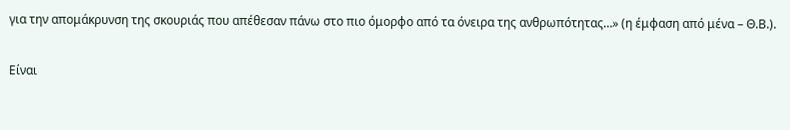για την απομάκρυνση της σκουριάς που απέθεσαν πάνω στο πιο όμορφο από τα όνειρα της ανθρωπότητας…» (η έμφαση από μένα – Θ.Β.).

Είναι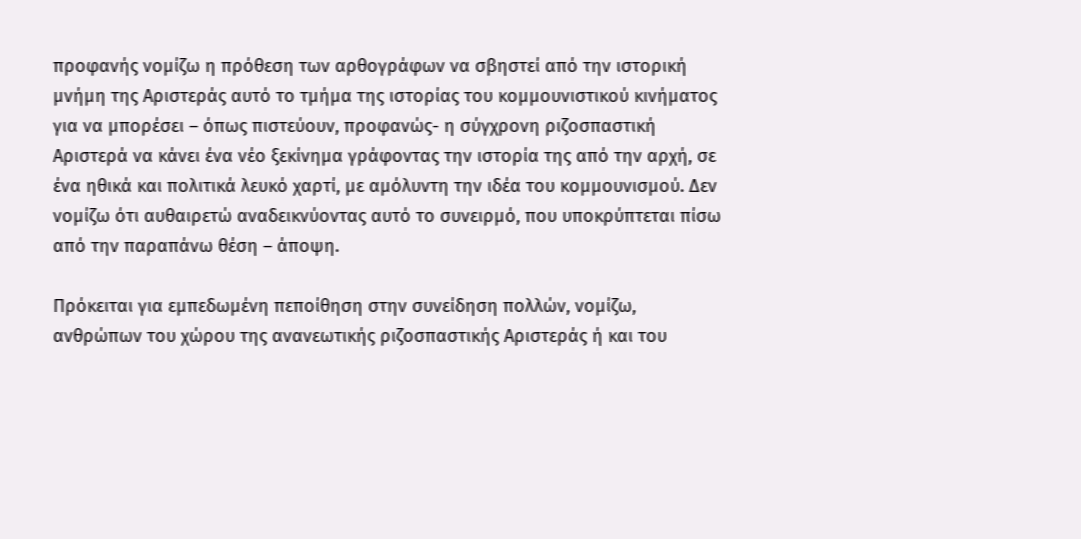προφανής νομίζω η πρόθεση των αρθογράφων να σβηστεί από την ιστορική μνήμη της Αριστεράς αυτό το τμήμα της ιστορίας του κομμουνιστικού κινήματος για να μπορέσει – όπως πιστεύουν, προφανώς- η σύγχρονη ριζοσπαστική Αριστερά να κάνει ένα νέο ξεκίνημα γράφοντας την ιστορία της από την αρχή, σε ένα ηθικά και πολιτικά λευκό χαρτί, με αμόλυντη την ιδέα του κομμουνισμού. Δεν νομίζω ότι αυθαιρετώ αναδεικνύοντας αυτό το συνειρμό, που υποκρύπτεται πίσω από την παραπάνω θέση – άποψη.

Πρόκειται για εμπεδωμένη πεποίθηση στην συνείδηση πολλών, νομίζω, ανθρώπων του χώρου της ανανεωτικής ριζοσπαστικής Αριστεράς ή και του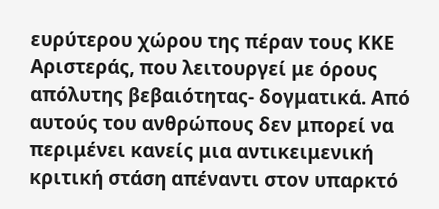ευρύτερου χώρου της πέραν τους ΚΚΕ Αριστεράς, που λειτουργεί με όρους απόλυτης βεβαιότητας- δογματικά. Από αυτούς του ανθρώπους δεν μπορεί να περιμένει κανείς μια αντικειμενική κριτική στάση απέναντι στον υπαρκτό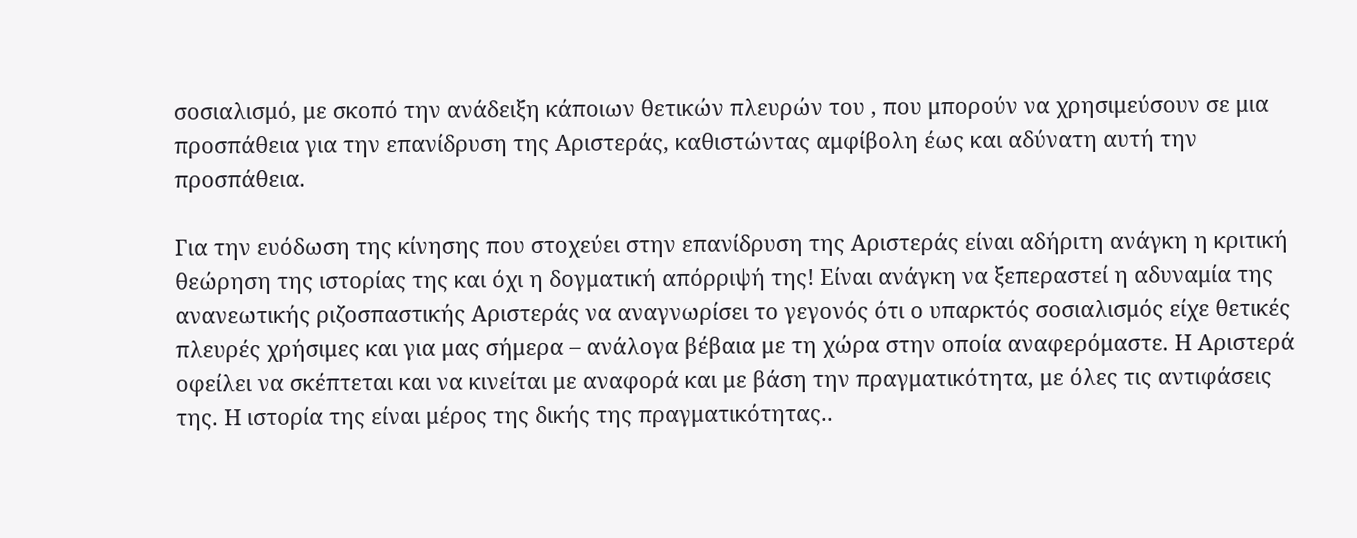σοσιαλισμό, με σκοπό την ανάδειξη κάποιων θετικών πλευρών του , που μπορούν να χρησιμεύσουν σε μια προσπάθεια για την επανίδρυση της Αριστεράς, καθιστώντας αμφίβολη έως και αδύνατη αυτή την προσπάθεια.

Για την ευόδωση της κίνησης που στοχεύει στην επανίδρυση της Αριστεράς είναι αδήριτη ανάγκη η κριτική θεώρηση της ιστορίας της και όχι η δογματική απόρριψή της! Είναι ανάγκη να ξεπεραστεί η αδυναμία της ανανεωτικής ριζοσπαστικής Αριστεράς να αναγνωρίσει το γεγονός ότι ο υπαρκτός σοσιαλισμός είχε θετικές πλευρές χρήσιμες και για μας σήμερα – ανάλογα βέβαια με τη χώρα στην οποία αναφερόμαστε. Η Αριστερά οφείλει να σκέπτεται και να κινείται με αναφορά και με βάση την πραγματικότητα, με όλες τις αντιφάσεις της. Η ιστορία της είναι μέρος της δικής της πραγματικότητας..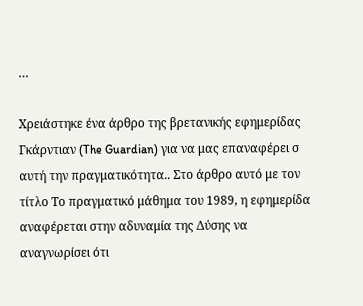…

Χρειάστηκε ένα άρθρο της βρετανικής εφημερίδας Γκάρντιαν (The Guardian) για να μας επαναφέρει σ αυτή την πραγματικότητα.. Στο άρθρο αυτό με τον τίτλο Το πραγματικό μάθημα του 1989, η εφημερίδα αναφέρεται στην αδυναμία της Δύσης να αναγνωρίσει ότι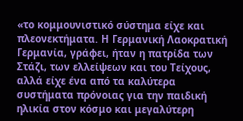«το κομμουνιστικό σύστημα είχε και πλεονεκτήματα. Η Γερμανική Λαοκρατική Γερμανία, γράφει, ήταν η πατρίδα των Στάζι, των ελλείψεων και του Τείχους, αλλά είχε ένα από τα καλύτερα συστήματα πρόνοιας για την παιδική ηλικία στον κόσμο και μεγαλύτερη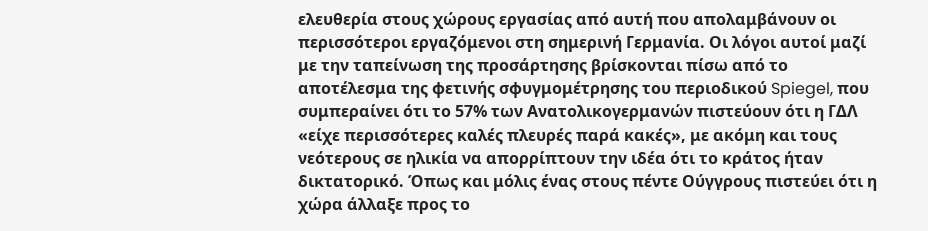ελευθερία στους χώρους εργασίας από αυτή που απολαμβάνουν οι περισσότεροι εργαζόμενοι στη σημερινή Γερμανία. Οι λόγοι αυτοί μαζί με την ταπείνωση της προσάρτησης βρίσκονται πίσω από το αποτέλεσμα της φετινής σφυγμομέτρησης του περιοδικού Spiegel, που συμπεραίνει ότι το 57% των Ανατολικογερμανών πιστεύουν ότι η ΓΔΛ «είχε περισσότερες καλές πλευρές παρά κακές», με ακόμη και τους νεότερους σε ηλικία να απορρίπτουν την ιδέα ότι το κράτος ήταν δικτατορικό. Όπως και μόλις ένας στους πέντε Ούγγρους πιστεύει ότι η χώρα άλλαξε προς το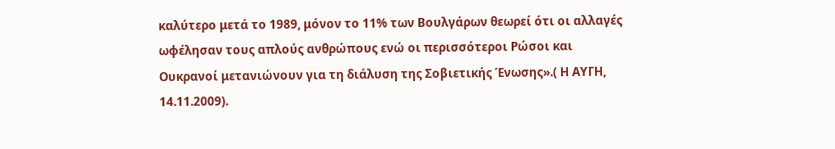καλύτερο μετά το 1989, μόνον το 11% των Βουλγάρων θεωρεί ότι οι αλλαγές ωφέλησαν τους απλούς ανθρώπους ενώ οι περισσότεροι Ρώσοι και Ουκρανοί μετανιώνουν για τη διάλυση της Σοβιετικής Ένωσης».( Η ΑΥΓΗ, 14.11.2009).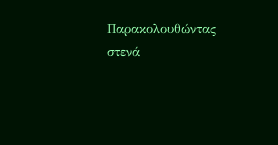Παρακολουθώντας στενά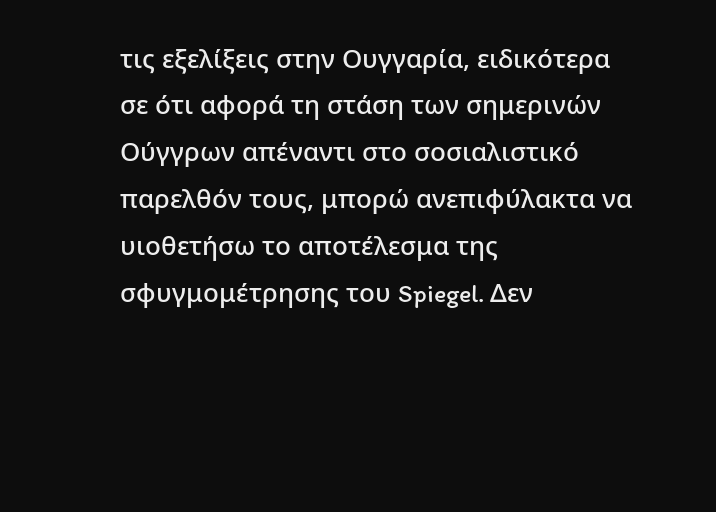τις εξελίξεις στην Ουγγαρία, ειδικότερα σε ότι αφορά τη στάση των σημερινών Ούγγρων απέναντι στο σοσιαλιστικό παρελθόν τους, μπορώ ανεπιφύλακτα να υιοθετήσω το αποτέλεσμα της σφυγμομέτρησης του Spiegel. Δεν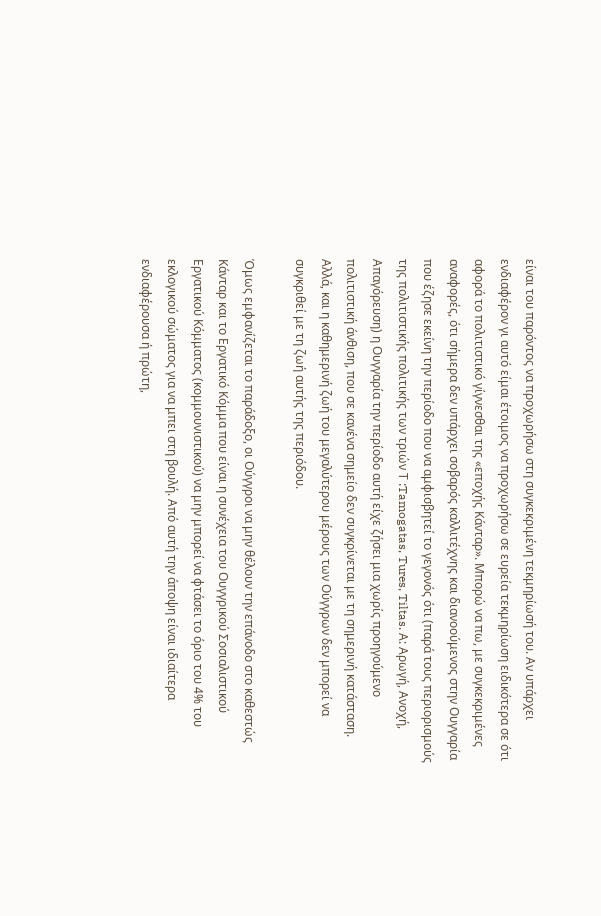είναι του παρόντος να προχωρήσω στη συγκεκριμένη τεκμηρίωσή του. Αν υπάρχει ενδιαφέρον γι αυτό είμαι έτοιμος να προχωρήσω σε ευρεία τεκμηρίωση ειδικότερα σε ότι αφορά το πολιτιστικό γίγνεσθαι της «εποχής Κάνταρ». Μπορώ να πω, με συγκεκριμένες αναφορές, ότι σήμερα δεν υπάρχει σοβαρός καλλιτέχνης και διανοούμενος στην Ουγγαρία που έζησε εκείνη την περίοδο που να αμφισβητεί το γεγονός ότι (παρά τους περιορισμούς της πολιτιστικής πολιτικής των τριών Τ :Tamogatas, Tures, Tiltas. Α: Αρωγή, Ανοχή, Απαγόρευση) η Ουγγαρία την περίοδο αυτή είχε ζήσει μια χωρίς προηγούμενο πολιτιστική άνθιση, που σε κανένα σημείο δεν συγκρίνεται με τη σημερινή κατάσταση. Αλλά, και η καθημερινή ζωή του μεγαλύτερου μέρους των Ούγγρων δεν μπορεί να συγκριθεί με τη ζωή αυτής της περιόδου.

Όμως εμφανίζεται το παράδοξο, οι Ούγγροι να μην θέλουν την επάνοδο στο καθεστώς Κάνταρ και το Εργατικό Κόμμα που είναι η συνέχεια του Ουγγρικού Σοσιαλιστικού Εργατικού Κόμματος (κομμουνιστικού) να μην μπορεί να φτάσει το όριο του 4% του εκλογικού σώματος για να μπει στη βουλή. Από αυτή την άποψη είναι ιδιαίτερα ενδιαφέρουσα ή πρώτη,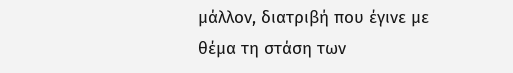μάλλον, διατριβή που έγινε με θέμα τη στάση των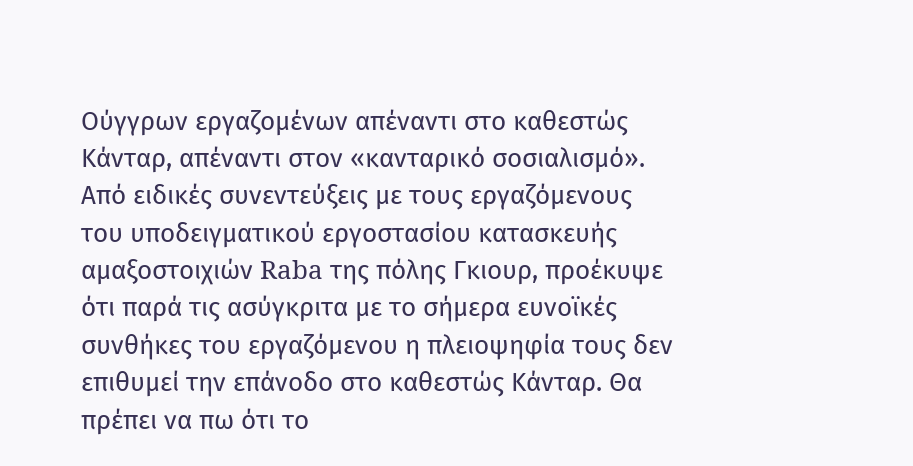Ούγγρων εργαζομένων απέναντι στο καθεστώς Κάνταρ, απέναντι στον «κανταρικό σοσιαλισμό». Από ειδικές συνεντεύξεις με τους εργαζόμενους του υποδειγματικού εργοστασίου κατασκευής αμαξοστοιχιών Raba της πόλης Γκιουρ, προέκυψε ότι παρά τις ασύγκριτα με το σήμερα ευνοϊκές συνθήκες του εργαζόμενου η πλειοψηφία τους δεν επιθυμεί την επάνοδο στο καθεστώς Κάνταρ. Θα πρέπει να πω ότι το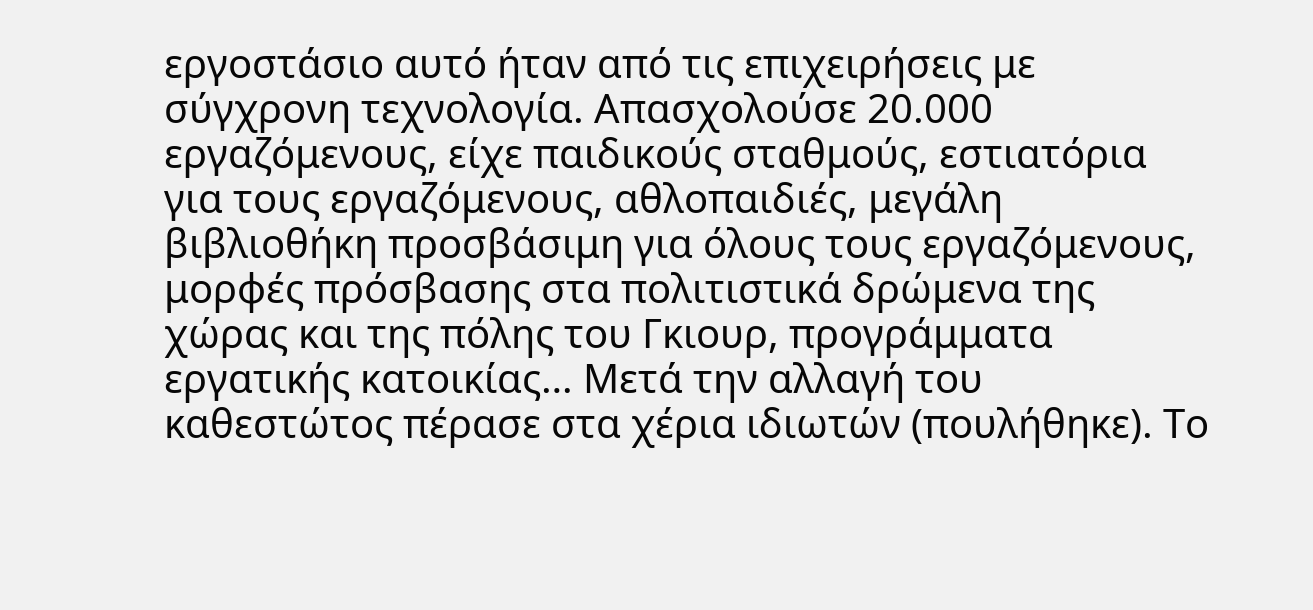εργοστάσιο αυτό ήταν από τις επιχειρήσεις με σύγχρονη τεχνολογία. Απασχολούσε 20.000 εργαζόμενους, είχε παιδικούς σταθμούς, εστιατόρια για τους εργαζόμενους, αθλοπαιδιές, μεγάλη βιβλιοθήκη προσβάσιμη για όλους τους εργαζόμενους, μορφές πρόσβασης στα πολιτιστικά δρώμενα της χώρας και της πόλης του Γκιουρ, προγράμματα εργατικής κατοικίας… Μετά την αλλαγή του καθεστώτος πέρασε στα χέρια ιδιωτών (πουλήθηκε). Το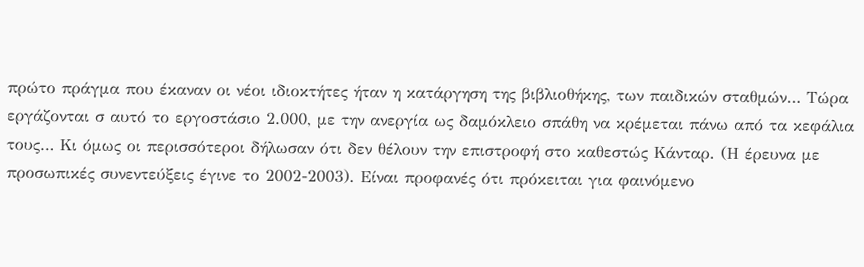πρώτο πράγμα που έκαναν οι νέοι ιδιοκτήτες ήταν η κατάργηση της βιβλιοθήκης, των παιδικών σταθμών… Τώρα εργάζονται σ αυτό το εργοστάσιο 2.000, με την ανεργία ως δαμόκλειο σπάθη να κρέμεται πάνω από τα κεφάλια τους… Κι όμως οι περισσότεροι δήλωσαν ότι δεν θέλουν την επιστροφή στο καθεστώς Κάνταρ. (Η έρευνα με προσωπικές συνεντεύξεις έγινε το 2002-2003). Είναι προφανές ότι πρόκειται για φαινόμενο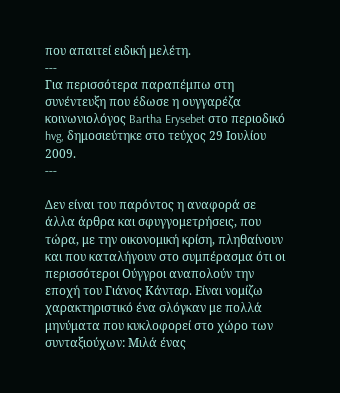που απαιτεί ειδική μελέτη.
---
Για περισσότερα παραπέμπω στη συνέντευξη που έδωσε η ουγγαρέζα κοινωνιολόγος Bartha Erysebet στο περιοδικό hvg, δημοσιεύτηκε στο τεύχος 29 Ιουλίου 2009.
---

Δεν είναι του παρόντος η αναφορά σε άλλα άρθρα και σφυγγομετρήσεις, που τώρα, με την οικονομική κρίση, πληθαίνουν και που καταλήγουν στο συμπέρασμα ότι οι περισσότεροι Ούγγροι αναπολούν την εποχή του Γιάνος Κάνταρ. Είναι νομίζω χαρακτηριστικό ένα σλόγκαν με πολλά μηνύματα που κυκλοφορεί στο χώρο των συνταξιούχων: Μιλά ένας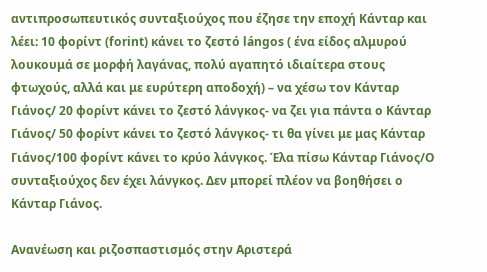αντιπροσωπευτικός συνταξιούχος που έζησε την εποχή Κάνταρ και λέει: 10 φορίντ (forint) κάνει το ζεστό lángos ( ένα είδος αλμυρού λουκουμά σε μορφή λαγάνας, πολύ αγαπητό ιδιαίτερα στους φτωχούς, αλλά και με ευρύτερη αποδοχή) – να χέσω τον Κάνταρ Γιάνος/ 20 φορίντ κάνει το ζεστό λάνγκος- να ζει για πάντα ο Κάνταρ Γιάνος/ 50 φορίντ κάνει το ζεστό λάνγκος- τι θα γίνει με μας Κάνταρ Γιάνος/100 φορίντ κάνει το κρύο λάνγκος. Έλα πίσω Κάνταρ Γιάνος/Ο συνταξιούχος δεν έχει λάνγκος. Δεν μπορεί πλέον να βοηθήσει ο Κάνταρ Γιάνος.

Ανανέωση και ριζοσπαστισμός στην Αριστερά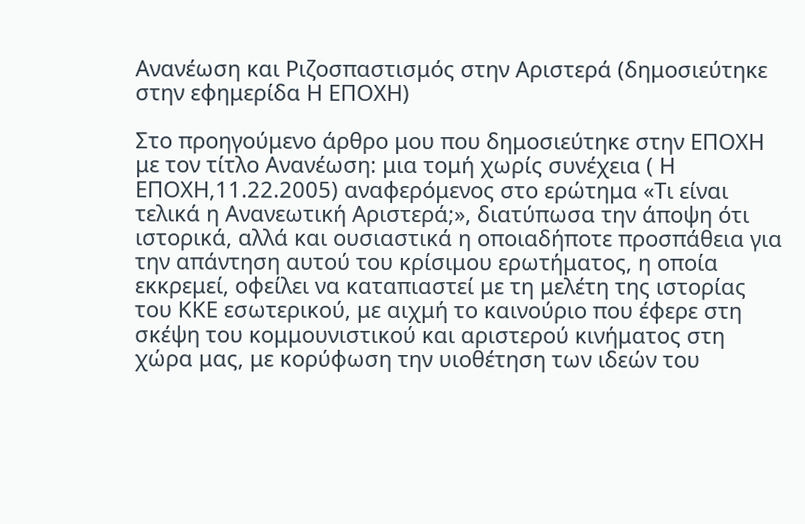Ανανέωση και Ριζοσπαστισμός στην Αριστερά (δημοσιεύτηκε στην εφημερίδα Η ΕΠΟΧΗ)

Στο προηγούμενο άρθρο μου που δημοσιεύτηκε στην ΕΠΟΧΗ με τον τίτλο Ανανέωση: μια τομή χωρίς συνέχεια ( Η ΕΠΟΧΗ,11.22.2005) αναφερόμενος στο ερώτημα «Τι είναι τελικά η Ανανεωτική Αριστερά;», διατύπωσα την άποψη ότι ιστορικά, αλλά και ουσιαστικά η οποιαδήποτε προσπάθεια για την απάντηση αυτού του κρίσιμου ερωτήματος, η οποία εκκρεμεί, οφείλει να καταπιαστεί με τη μελέτη της ιστορίας του ΚΚΕ εσωτερικού, με αιχμή το καινούριο που έφερε στη σκέψη του κομμουνιστικού και αριστερού κινήματος στη χώρα μας, με κορύφωση την υιοθέτηση των ιδεών του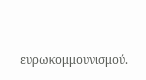ευρωκομμουνισμού.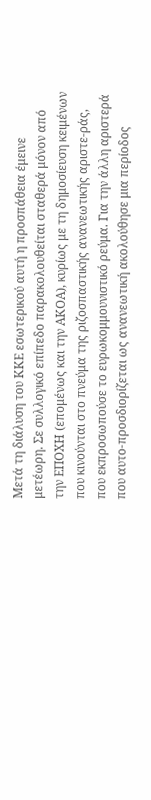Μετά τη διάλυση του ΚΚΕ εσωτερικού αυτή η προσπάθεια έμεινε μετέωρη. Σε συλλογικό επίπεδο παρακολουθείται σταθερά μόνον από την ΕΠΟΧΗ (επομένως και την ΑΚΟΑ), κυρίως με τη δημοσίευση κειμένων που κινούνται στο πνεύμα της ριζοσπαστικής ανανεωτικής αριστε-ράς, που εκπροσωπούσε το ευρωκομμουνιστικό ρεύμα. Για την άλλη αριστερά που αυτο-προσδιορίζεται ως ανανεωτική ακολούθησε μια περίοδος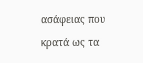ασάφειας που κρατά ως τα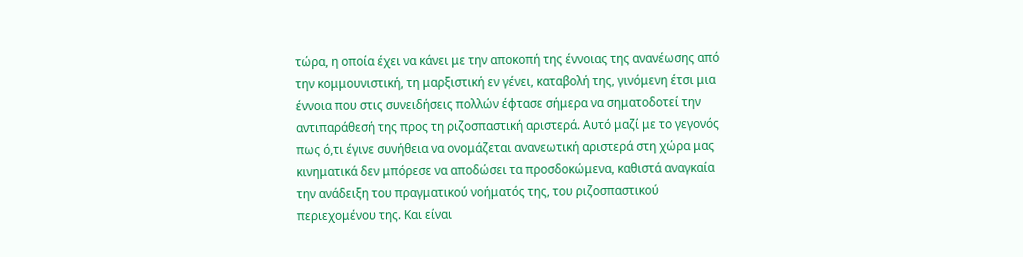τώρα, η οποία έχει να κάνει με την αποκοπή της έννοιας της ανανέωσης από την κομμουνιστική, τη μαρξιστική εν γένει, καταβολή της, γινόμενη έτσι μια έννοια που στις συνειδήσεις πολλών έφτασε σήμερα να σηματοδοτεί την αντιπαράθεσή της προς τη ριζοσπαστική αριστερά. Αυτό μαζί με το γεγονός πως ό,τι έγινε συνήθεια να ονομάζεται ανανεωτική αριστερά στη χώρα μας κινηματικά δεν μπόρεσε να αποδώσει τα προσδοκώμενα, καθιστά αναγκαία την ανάδειξη του πραγματικού νοήματός της, του ριζοσπαστικού περιεχομένου της. Και είναι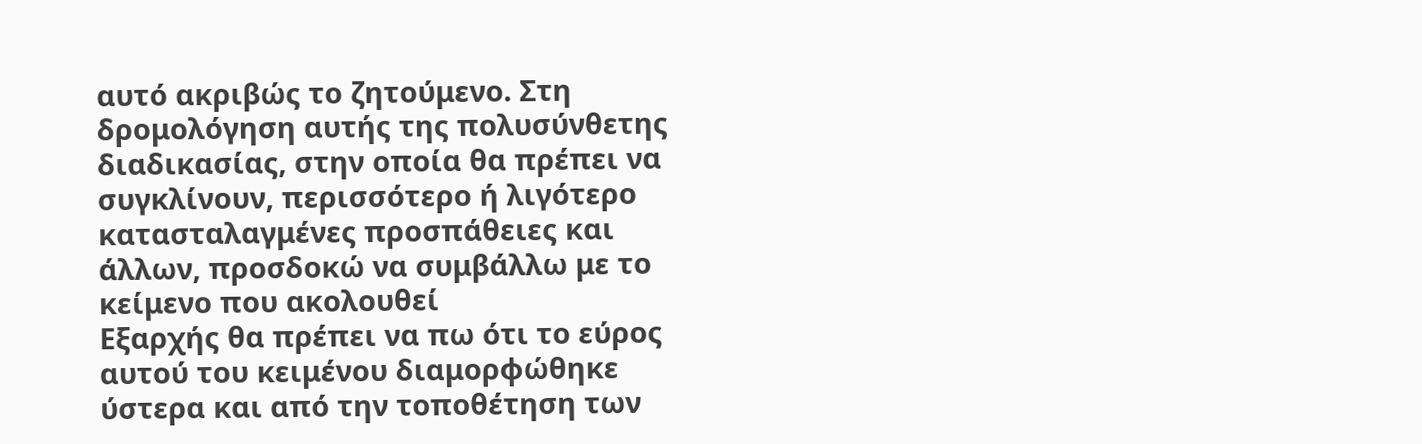αυτό ακριβώς το ζητούμενο. Στη δρομολόγηση αυτής της πολυσύνθετης διαδικασίας, στην οποία θα πρέπει να συγκλίνουν, περισσότερο ή λιγότερο κατασταλαγμένες προσπάθειες και άλλων, προσδοκώ να συμβάλλω με το κείμενο που ακολουθεί
Εξαρχής θα πρέπει να πω ότι το εύρος αυτού του κειμένου διαμορφώθηκε ύστερα και από την τοποθέτηση των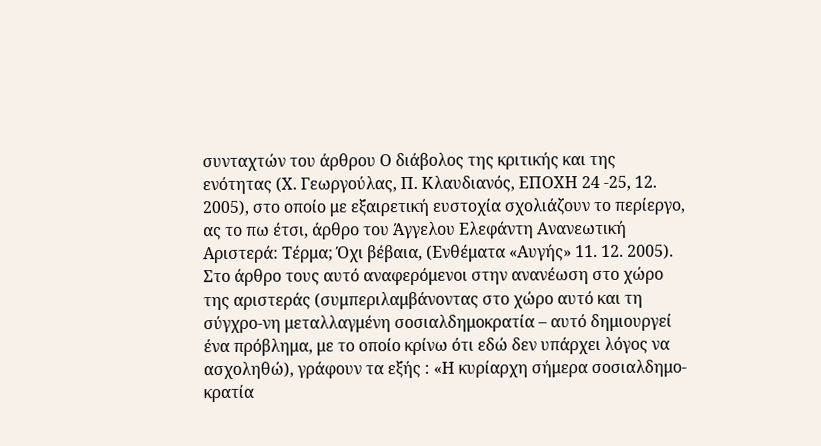συνταχτών του άρθρου Ο διάβολος της κριτικής και της ενότητας (Χ. Γεωργούλας, Π. Κλαυδιανός, ΕΠΟΧΗ 24 -25, 12. 2005), στο οποίο με εξαιρετική ευστοχία σχολιάζουν το περίεργο, ας το πω έτσι, άρθρο του Άγγελου Ελεφάντη Ανανεωτική Αριστερά: Τέρμα; Όχι βέβαια, (Ενθέματα «Αυγής» 11. 12. 2005). Στο άρθρο τους αυτό αναφερόμενοι στην ανανέωση στο χώρο της αριστεράς (συμπεριλαμβάνοντας στο χώρο αυτό και τη σύγχρο-νη μεταλλαγμένη σοσιαλδημοκρατία – αυτό δημιουργεί ένα πρόβλημα, με το οποίο κρίνω ότι εδώ δεν υπάρχει λόγος να ασχοληθώ), γράφουν τα εξής : «Η κυρίαρχη σήμερα σοσιαλδημο-κρατία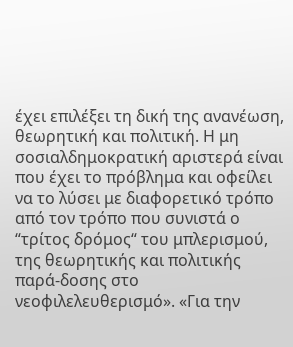έχει επιλέξει τη δική της ανανέωση, θεωρητική και πολιτική. Η μη σοσιαλδημοκρατική αριστερά είναι που έχει το πρόβλημα και οφείλει να το λύσει με διαφορετικό τρόπο από τον τρόπο που συνιστά ο “τρίτος δρόμος“ του μπλερισμού, της θεωρητικής και πολιτικής παρά-δοσης στο νεοφιλελευθερισμό». «Για την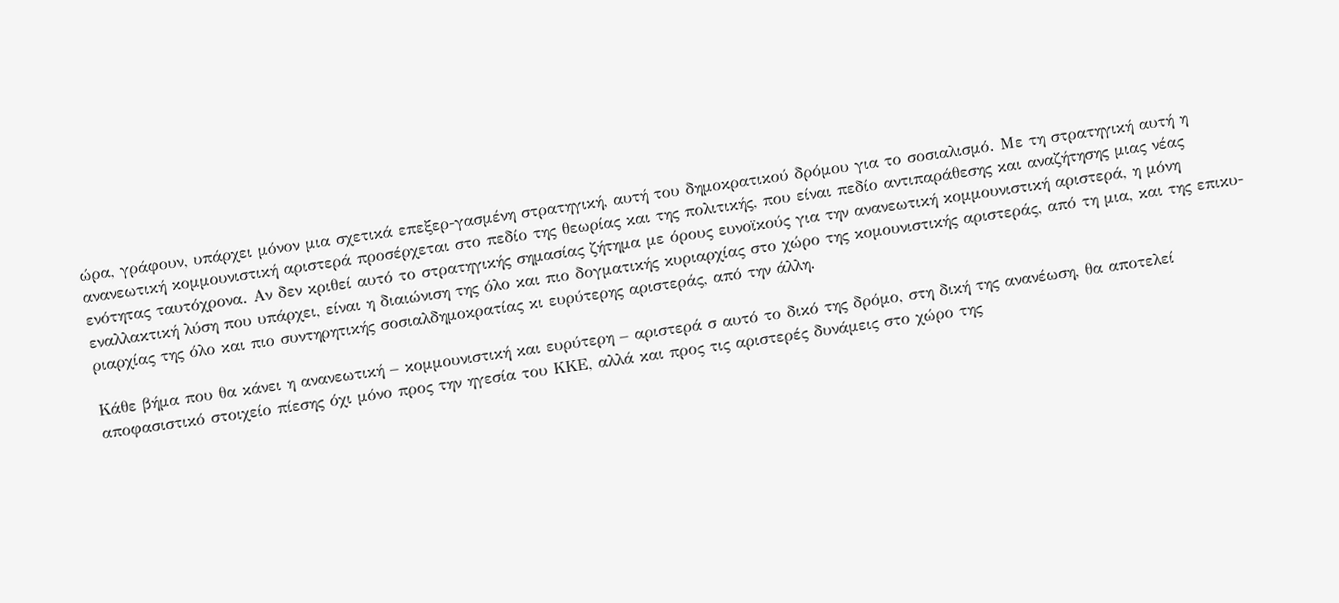ώρα, γράφουν, υπάρχει μόνον μια σχετικά επεξερ-γασμένη στρατηγική, αυτή του δημοκρατικού δρόμου για το σοσιαλισμό. Με τη στρατηγική αυτή η ανανεωτική κομμουνιστική αριστερά προσέρχεται στο πεδίο της θεωρίας και της πολιτικής, που είναι πεδίο αντιπαράθεσης και αναζήτησης μιας νέας ενότητας ταυτόχρονα. Αν δεν κριθεί αυτό το στρατηγικής σημασίας ζήτημα με όρους ευνοϊκούς για την ανανεωτική κομμουνιστική αριστερά, η μόνη εναλλακτική λύση που υπάρχει, είναι η διαιώνιση της όλο και πιο δογματικής κυριαρχίας στο χώρο της κομουνιστικής αριστεράς, από τη μια, και της επικυ-ριαρχίας της όλο και πιο συντηρητικής σοσιαλδημοκρατίας κι ευρύτερης αριστεράς, από την άλλη.

Κάθε βήμα που θα κάνει η ανανεωτική – κομμουνιστική και ευρύτερη – αριστερά σ αυτό το δικό της δρόμο, στη δική της ανανέωση, θα αποτελεί αποφασιστικό στοιχείο πίεσης όχι μόνο προς την ηγεσία του ΚΚΕ, αλλά και προς τις αριστερές δυνάμεις στο χώρο της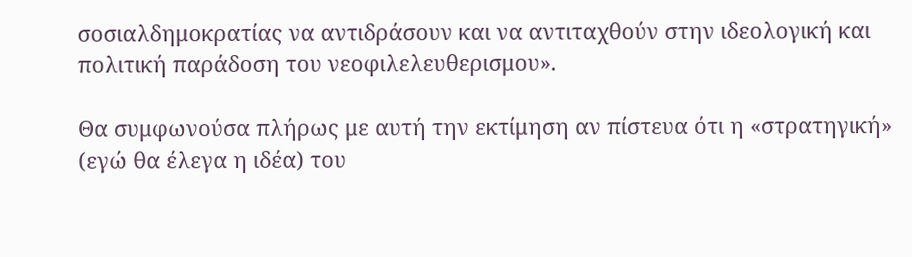σοσιαλδημοκρατίας να αντιδράσουν και να αντιταχθούν στην ιδεολογική και πολιτική παράδοση του νεοφιλελευθερισμου».

Θα συμφωνούσα πλήρως με αυτή την εκτίμηση αν πίστευα ότι η «στρατηγική» (εγώ θα έλεγα η ιδέα) του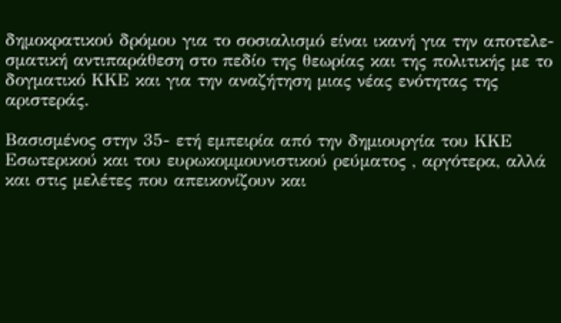δημοκρατικού δρόμου για το σοσιαλισμό είναι ικανή για την αποτελε-σματική αντιπαράθεση στο πεδίο της θεωρίας και της πολιτικής με το δογματικό ΚΚΕ και για την αναζήτηση μιας νέας ενότητας της αριστεράς.

Βασισμένος στην 35- ετή εμπειρία από την δημιουργία του ΚΚΕ Εσωτερικού και του ευρωκομμουνιστικού ρεύματος , αργότερα, αλλά και στις μελέτες που απεικονίζουν και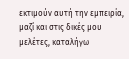εκτιμούν αυτή την εμπειρία, μαζί και στις δικές μου μελέτες, καταλήγω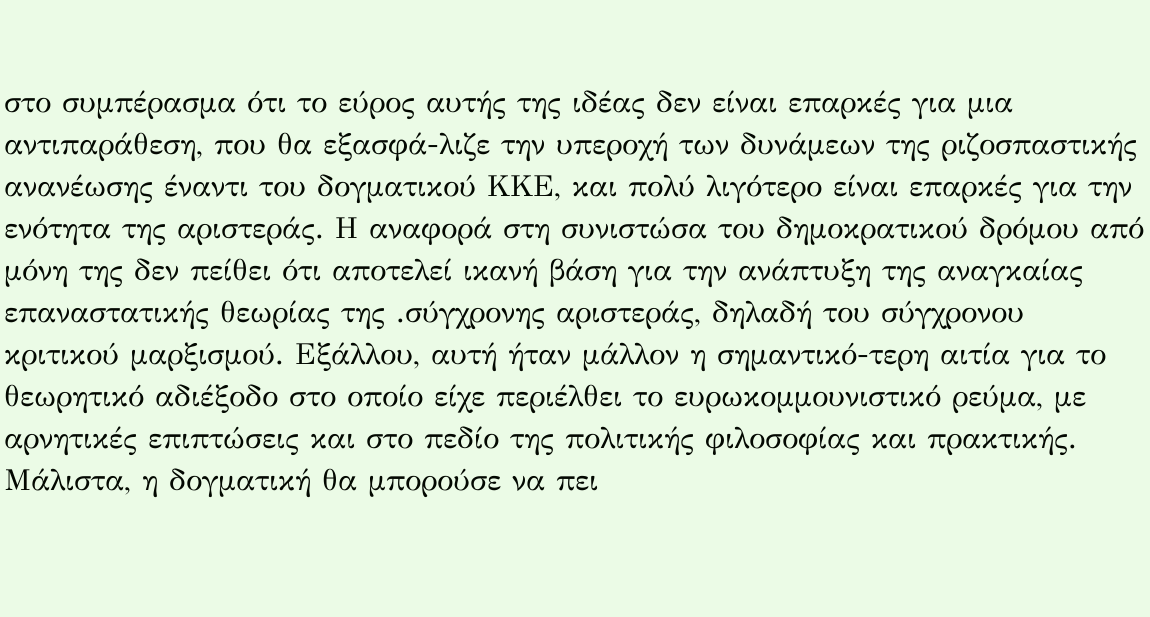στο συμπέρασμα ότι το εύρος αυτής της ιδέας δεν είναι επαρκές για μια αντιπαράθεση, που θα εξασφά-λιζε την υπεροχή των δυνάμεων της ριζοσπαστικής ανανέωσης έναντι του δογματικού ΚΚΕ, και πολύ λιγότερο είναι επαρκές για την ενότητα της αριστεράς. Η αναφορά στη συνιστώσα του δημοκρατικού δρόμου από μόνη της δεν πείθει ότι αποτελεί ικανή βάση για την ανάπτυξη της αναγκαίας επαναστατικής θεωρίας της .σύγχρονης αριστεράς, δηλαδή του σύγχρονου κριτικού μαρξισμού. Εξάλλου, αυτή ήταν μάλλον η σημαντικό-τερη αιτία για το θεωρητικό αδιέξοδο στο οποίο είχε περιέλθει το ευρωκομμουνιστικό ρεύμα, με αρνητικές επιπτώσεις και στο πεδίο της πολιτικής φιλοσοφίας και πρακτικής. Μάλιστα, η δογματική θα μπορούσε να πει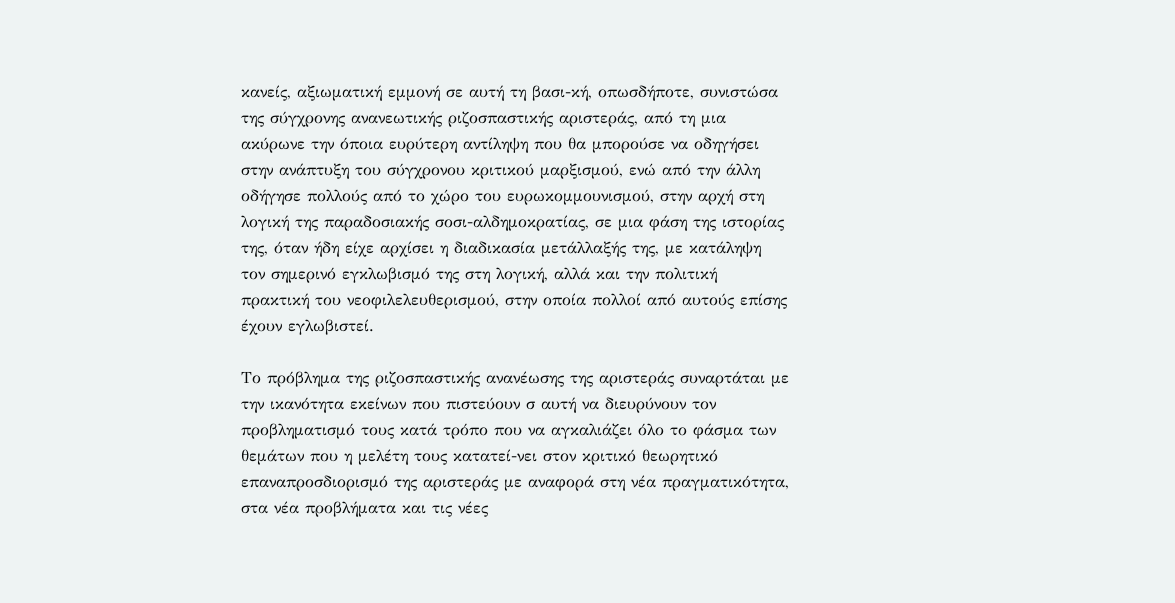κανείς, αξιωματική εμμονή σε αυτή τη βασι-κή, οπωσδήποτε, συνιστώσα της σύγχρονης ανανεωτικής ριζοσπαστικής αριστεράς, από τη μια ακύρωνε την όποια ευρύτερη αντίληψη που θα μπορούσε να οδηγήσει στην ανάπτυξη του σύγχρονου κριτικού μαρξισμού, ενώ από την άλλη οδήγησε πολλούς από το χώρο του ευρωκομμουνισμού, στην αρχή στη λογική της παραδοσιακής σοσι-αλδημοκρατίας, σε μια φάση της ιστορίας της, όταν ήδη είχε αρχίσει η διαδικασία μετάλλαξής της, με κατάληψη τον σημερινό εγκλωβισμό της στη λογική, αλλά και την πολιτική πρακτική του νεοφιλελευθερισμού, στην οποία πολλοί από αυτούς επίσης έχουν εγλωβιστεί.

Το πρόβλημα της ριζοσπαστικής ανανέωσης της αριστεράς συναρτάται με την ικανότητα εκείνων που πιστεύουν σ αυτή να διευρύνουν τον προβληματισμό τους κατά τρόπο που να αγκαλιάζει όλο το φάσμα των θεμάτων που η μελέτη τους κατατεί-νει στον κριτικό θεωρητικό επαναπροσδιορισμό της αριστεράς με αναφορά στη νέα πραγματικότητα, στα νέα προβλήματα και τις νέες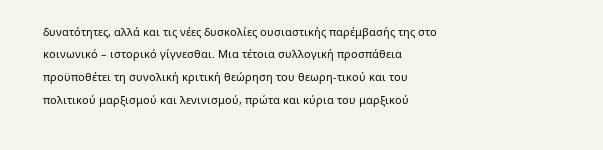δυνατότητες, αλλά και τις νέες δυσκολίες ουσιαστικής παρέμβασής της στο κοινωνικό – ιστορικό γίγνεσθαι. Μια τέτοια συλλογική προσπάθεια προϋποθέτει τη συνολική κριτική θεώρηση του θεωρη-τικού και του πολιτικού μαρξισμού και λενινισμού, πρώτα και κύρια του μαρξικού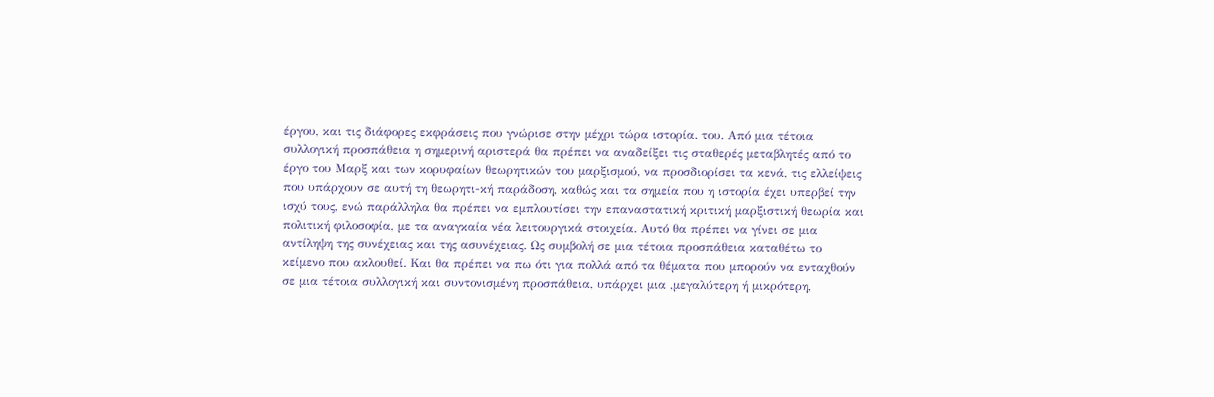έργου, και τις διάφορες εκφράσεις που γνώρισε στην μέχρι τώρα ιστορία. του. Από μια τέτοια συλλογική προσπάθεια η σημερινή αριστερά θα πρέπει να αναδείξει τις σταθερές μεταβλητές από το έργο του Μαρξ και των κορυφαίων θεωρητικών του μαρξισμού, να προσδιορίσει τα κενά, τις ελλείψεις που υπάρχουν σε αυτή τη θεωρητι-κή παράδοση, καθώς και τα σημεία που η ιστορία έχει υπερβεί την ισχύ τους, ενώ παράλληλα θα πρέπει να εμπλουτίσει την επαναστατική κριτική μαρξιστική θεωρία και πολιτική φιλοσοφία, με τα αναγκαία νέα λειτουργικά στοιχεία. Αυτό θα πρέπει να γίνει σε μια αντίληψη της συνέχειας και της ασυνέχειας. Ως συμβολή σε μια τέτοια προσπάθεια καταθέτω το κείμενο που ακλουθεί. Και θα πρέπει να πω ότι για πολλά από τα θέματα που μπορούν να ενταχθούν σε μια τέτοια συλλογική και συντονισμένη προσπάθεια, υπάρχει μια ,μεγαλύτερη ή μικρότερη,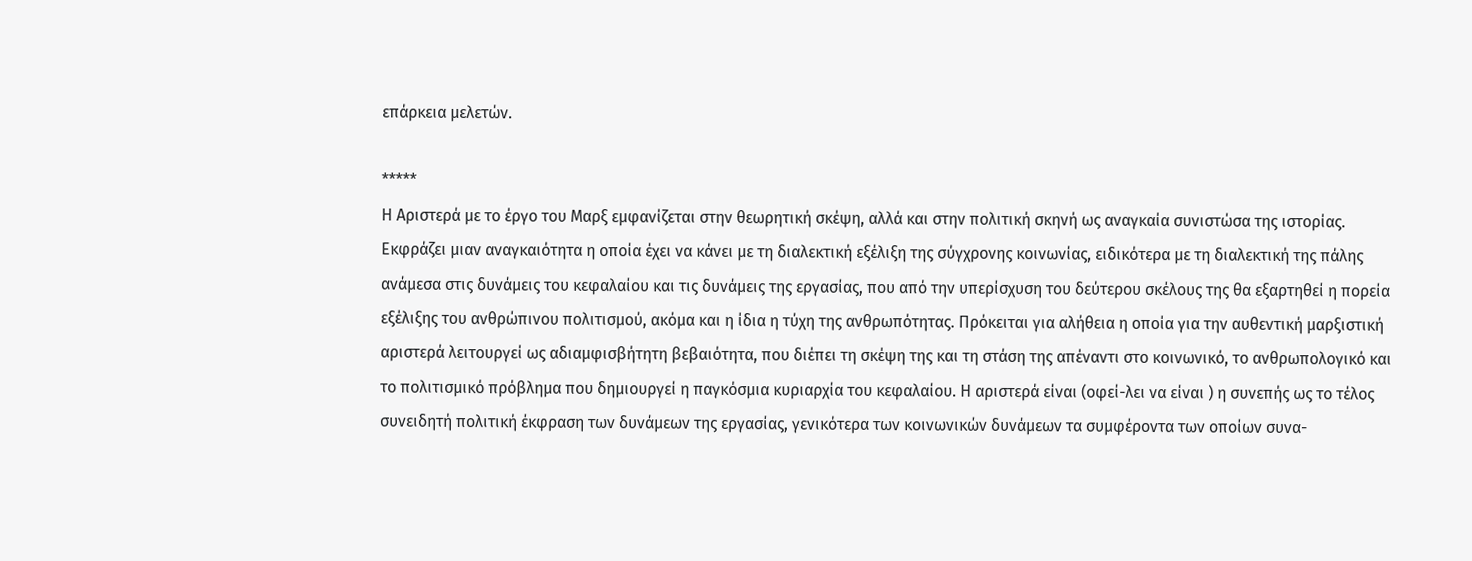επάρκεια μελετών.

*****
Η Αριστερά με το έργο του Μαρξ εμφανίζεται στην θεωρητική σκέψη, αλλά και στην πολιτική σκηνή ως αναγκαία συνιστώσα της ιστορίας. Εκφράζει μιαν αναγκαιότητα η οποία έχει να κάνει με τη διαλεκτική εξέλιξη της σύγχρονης κοινωνίας, ειδικότερα με τη διαλεκτική της πάλης ανάμεσα στις δυνάμεις του κεφαλαίου και τις δυνάμεις της εργασίας, που από την υπερίσχυση του δεύτερου σκέλους της θα εξαρτηθεί η πορεία εξέλιξης του ανθρώπινου πολιτισμού, ακόμα και η ίδια η τύχη της ανθρωπότητας. Πρόκειται για αλήθεια η οποία για την αυθεντική μαρξιστική αριστερά λειτουργεί ως αδιαμφισβήτητη βεβαιότητα, που διέπει τη σκέψη της και τη στάση της απέναντι στο κοινωνικό, το ανθρωπολογικό και το πολιτισμικό πρόβλημα που δημιουργεί η παγκόσμια κυριαρχία του κεφαλαίου. Η αριστερά είναι (οφεί-λει να είναι ) η συνεπής ως το τέλος συνειδητή πολιτική έκφραση των δυνάμεων της εργασίας, γενικότερα των κοινωνικών δυνάμεων τα συμφέροντα των οποίων συνα-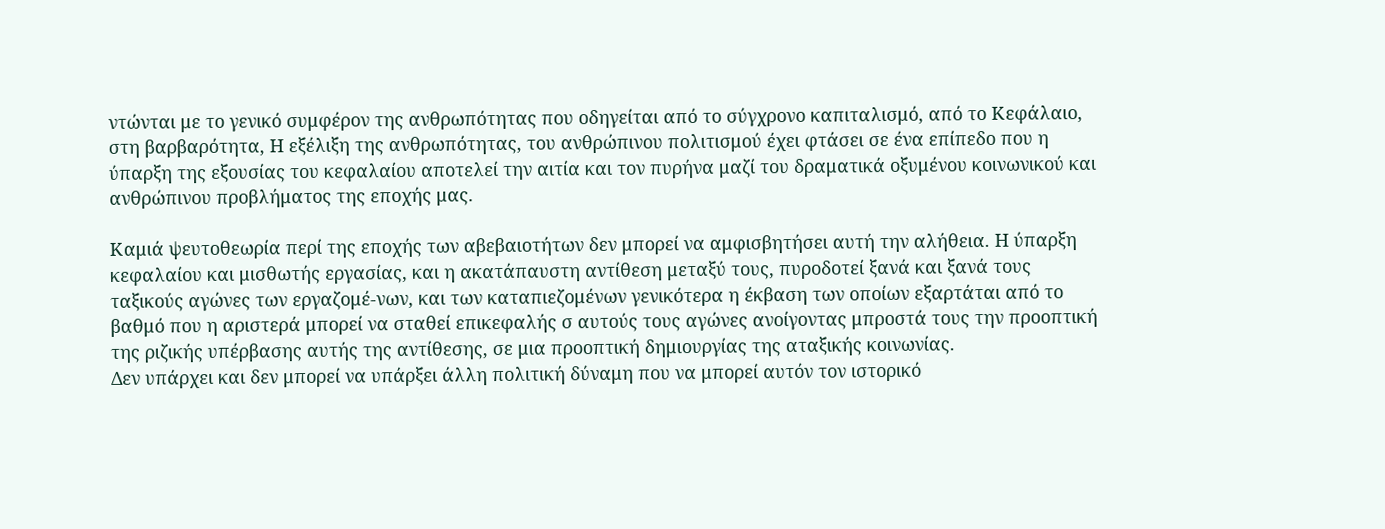ντώνται με το γενικό συμφέρον της ανθρωπότητας που οδηγείται από το σύγχρονο καπιταλισμό, από το Κεφάλαιο, στη βαρβαρότητα, Η εξέλιξη της ανθρωπότητας, του ανθρώπινου πολιτισμού έχει φτάσει σε ένα επίπεδο που η ύπαρξη της εξουσίας του κεφαλαίου αποτελεί την αιτία και τον πυρήνα μαζί του δραματικά οξυμένου κοινωνικού και ανθρώπινου προβλήματος της εποχής μας.

Καμιά ψευτοθεωρία περί της εποχής των αβεβαιοτήτων δεν μπορεί να αμφισβητήσει αυτή την αλήθεια. Η ύπαρξη κεφαλαίου και μισθωτής εργασίας, και η ακατάπαυστη αντίθεση μεταξύ τους, πυροδοτεί ξανά και ξανά τους ταξικούς αγώνες των εργαζομέ-νων, και των καταπιεζομένων γενικότερα η έκβαση των οποίων εξαρτάται από το βαθμό που η αριστερά μπορεί να σταθεί επικεφαλής σ αυτούς τους αγώνες ανοίγοντας μπροστά τους την προοπτική της ριζικής υπέρβασης αυτής της αντίθεσης, σε μια προοπτική δημιουργίας της αταξικής κοινωνίας.
Δεν υπάρχει και δεν μπορεί να υπάρξει άλλη πολιτική δύναμη που να μπορεί αυτόν τον ιστορικό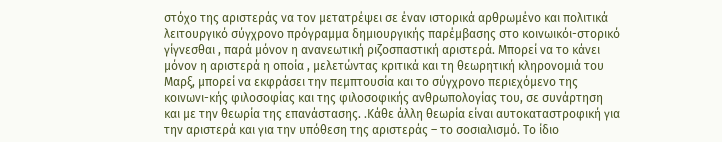στόχο της αριστεράς να τον μετατρέψει σε έναν ιστορικά αρθρωμένο και πολιτικά λειτουργικό σύγχρονο πρόγραμμα δημιουργικής παρέμβασης στο κοινωικόι-στορικό γίγνεσθαι , παρά μόνον η ανανεωτική ριζοσπαστική αριστερά. Μπορεί να το κάνει μόνον η αριστερά η οποία , μελετώντας κριτικά και τη θεωρητική κληρονομιά του Μαρξ, μπορεί να εκφράσει την πεμπτουσία και το σύγχρονο περιεχόμενο της κοινωνι-κής φιλοσοφίας και της φιλοσοφικής ανθρωπολογίας του, σε συνάρτηση και με την θεωρία της επανάστασης. .Κάθε άλλη θεωρία είναι αυτοκαταστροφική για την αριστερά και για την υπόθεση της αριστεράς – το σοσιαλισμό. Το ίδιο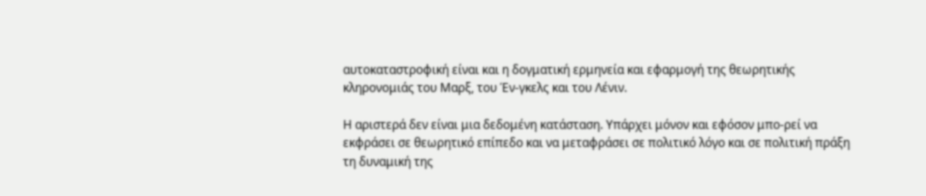αυτοκαταστροφική είναι και η δογματική ερμηνεία και εφαρμογή της θεωρητικής κληρονομιάς του Μαρξ, του Έν-γκελς και του Λένιν.

Η αριστερά δεν είναι μια δεδομένη κατάσταση. Υπάρχει μόνον και εφόσον μπο-ρεί να εκφράσει σε θεωρητικό επίπεδο και να μεταφράσει σε πολιτικό λόγο και σε πολιτική πράξη τη δυναμική της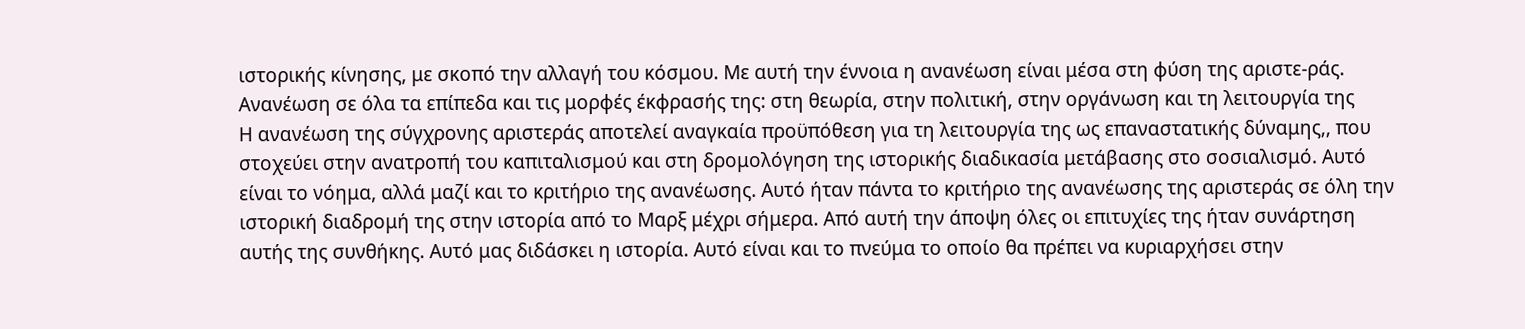ιστορικής κίνησης, με σκοπό την αλλαγή του κόσμου. Με αυτή την έννοια η ανανέωση είναι μέσα στη φύση της αριστε-ράς. Ανανέωση σε όλα τα επίπεδα και τις μορφές έκφρασής της: στη θεωρία, στην πολιτική, στην οργάνωση και τη λειτουργία της
Η ανανέωση της σύγχρονης αριστεράς αποτελεί αναγκαία προϋπόθεση για τη λειτουργία της ως επαναστατικής δύναμης,, που στοχεύει στην ανατροπή του καπιταλισμού και στη δρομολόγηση της ιστορικής διαδικασία μετάβασης στο σοσιαλισμό. Αυτό είναι το νόημα, αλλά μαζί και το κριτήριο της ανανέωσης. Αυτό ήταν πάντα το κριτήριο της ανανέωσης της αριστεράς σε όλη την ιστορική διαδρομή της στην ιστορία από το Μαρξ μέχρι σήμερα. Από αυτή την άποψη όλες οι επιτυχίες της ήταν συνάρτηση αυτής της συνθήκης. Αυτό μας διδάσκει η ιστορία. Αυτό είναι και το πνεύμα το οποίο θα πρέπει να κυριαρχήσει στην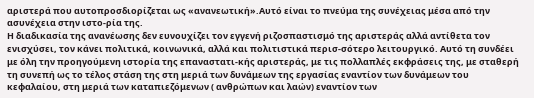αριστερά που αυτοπροσδιορίζεται ως «ανανεωτική».Αυτό είναι το πνεύμα της συνέχειας μέσα από την ασυνέχεια στην ιστο-ρία της.
Η διαδικασία της ανανέωσης δεν ευνουχίζει τον εγγενή ριζοσπαστισμό της αριστεράς αλλά αντίθετα τον ενισχύσει, τον κάνει πολιτικά, κοινωνικά, αλλά και πολιτιστικά περισ-σότερο λειτουργικό. Αυτό τη συνδέει με όλη την προηγούμενη ιστορία της επαναστατι-κής αριστεράς, με τις πολλαπλές εκφράσεις της, με σταθερή τη συνεπή ως το τέλος στάση της στη μεριά των δυνάμεων της εργασίας εναντίον των δυνάμεων του κεφαλαίου, στη μεριά των καταπιεζόμενων ( ανθρώπων και λαών) εναντίον των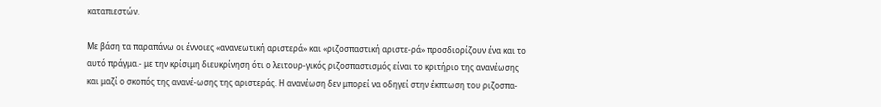καταπιεστών.

Με βάση τα παραπάνω οι έννοιες «ανανεωτική αριστερά» και «ριζοσπαστική αριστε-ρά» προσδιορίζουν ένα και το αυτό πράγμα.- με την κρίσιμη διευκρίνηση ότι ο λειτουρ-γικός ριζοσπαστισμός είναι το κριτήριο της ανανέωσης και μαζί ο σκοπός της ανανέ-ωσης της αριστεράς. Η ανανέωση δεν μπορεί να οδηγεί στην έκπτωση του ριζοσπα-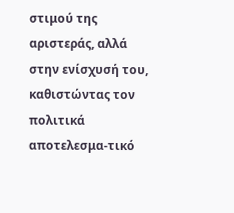στιμού της αριστεράς, αλλά στην ενίσχυσή του, καθιστώντας τον πολιτικά αποτελεσμα-τικό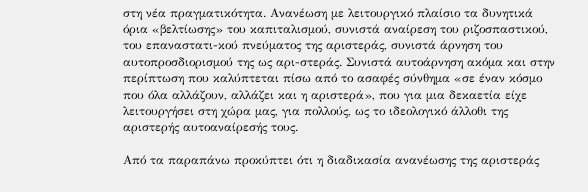στη νέα πραγματικότητα. Ανανέωση με λειτουργικό πλαίσιο τα δυνητικά όρια «βελτίωσης» του καπιταλισμού, συνιστά αναίρεση του ριζοσπαστικού, του επαναστατι-κού πνεύματος της αριστεράς, συνιστά άρνηση του αυτοπροσδιορισμού της ως αρι-στεράς. Συνιστά αυτοάρνηση ακόμα και στην περίπτωση που καλύπτεται πίσω από το ασαφές σύνθημα «σε έναν κόσμο που όλα αλλάζουν, αλλάζει και η αριστερά», που για μια δεκαετία είχε λειτουργήσει στη χώρα μας, για πολλούς, ως το ιδεολογικό άλλοθι της αριστερής αυτοαναίρεσής τους.

Από τα παραπάνω προκύπτει ότι η διαδικασία ανανέωσης της αριστεράς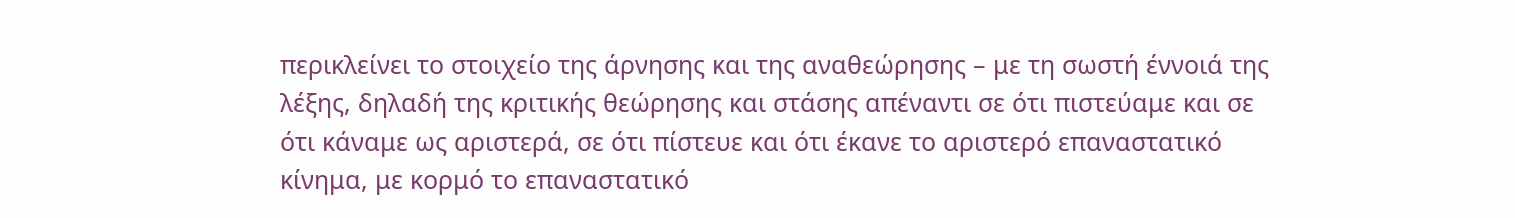περικλείνει το στοιχείο της άρνησης και της αναθεώρησης – με τη σωστή έννοιά της λέξης, δηλαδή της κριτικής θεώρησης και στάσης απέναντι σε ότι πιστεύαμε και σε ότι κάναμε ως αριστερά, σε ότι πίστευε και ότι έκανε το αριστερό επαναστατικό κίνημα, με κορμό το επαναστατικό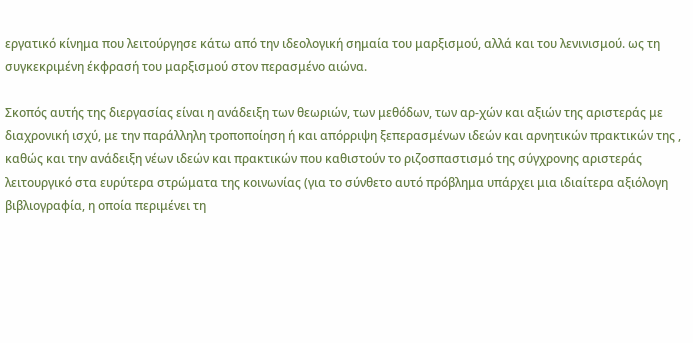εργατικό κίνημα που λειτούργησε κάτω από την ιδεολογική σημαία του μαρξισμού, αλλά και του λενινισμού. ως τη συγκεκριμένη έκφρασή του μαρξισμού στον περασμένο αιώνα.

Σκοπός αυτής της διεργασίας είναι η ανάδειξη των θεωριών, των μεθόδων, των αρ-χών και αξιών της αριστεράς με διαχρονική ισχύ, με την παράλληλη τροποποίηση ή και απόρριψη ξεπερασμένων ιδεών και αρνητικών πρακτικών της , καθώς και την ανάδειξη νέων ιδεών και πρακτικών που καθιστούν το ριζοσπαστισμό της σύγχρονης αριστεράς λειτουργικό στα ευρύτερα στρώματα της κοινωνίας (για το σύνθετο αυτό πρόβλημα υπάρχει μια ιδιαίτερα αξιόλογη βιβλιογραφία, η οποία περιμένει τη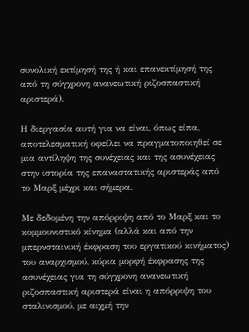συνολική εκτίμησή της ή και επανεκτίμησή της από τη σύγχρονη ανανεωτική ριζοσπαστική αριστερά).

Η διεργασία αυτή για να είναι, όπως είπα, αποτελεσματική οφείλει να πραγματοποιηθεί σε μια αντίληψη της συνέχειας και της ασυνέχειας στην ιστορία της επαναστατικής αριστεράς από το Μαρξ μέχρι και σήμερα.

Με δεδομένη την απόρριψη από το Μαρξ και το κομμουνιστικό κίνημα (αλλά και από την μπερνσταινική έκφραση του εργατικού κινήματος) του αναρχισμού, κύρια μορφή έκφρασης της ασυνέχειας για τη σύγχρονη ανανεωτική ριζοσπαστική αριστερά είναι η απόρριψη του σταλινισμού, με αιχμή την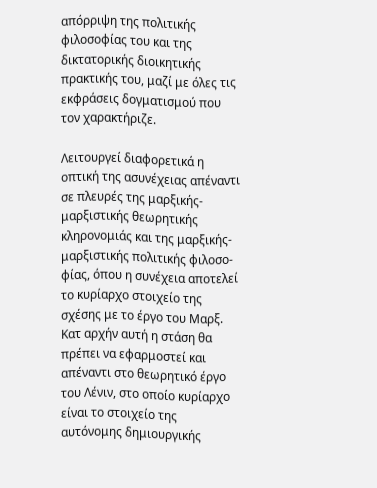απόρριψη της πολιτικής φιλοσοφίας του και της δικτατορικής διοικητικής πρακτικής του, μαζί με όλες τις εκφράσεις δογματισμού που τον χαρακτήριζε.

Λειτουργεί διαφορετικά η οπτική της ασυνέχειας απέναντι σε πλευρές της μαρξικής-μαρξιστικής θεωρητικής κληρονομιάς και της μαρξικής- μαρξιστικής πολιτικής φιλοσο-φίας, όπου η συνέχεια αποτελεί το κυρίαρχο στοιχείο της σχέσης με το έργο του Μαρξ. Κατ αρχήν αυτή η στάση θα πρέπει να εφαρμοστεί και απέναντι στο θεωρητικό έργο του Λένιν, στο οποίο κυρίαρχο είναι το στοιχείο της αυτόνομης δημιουργικής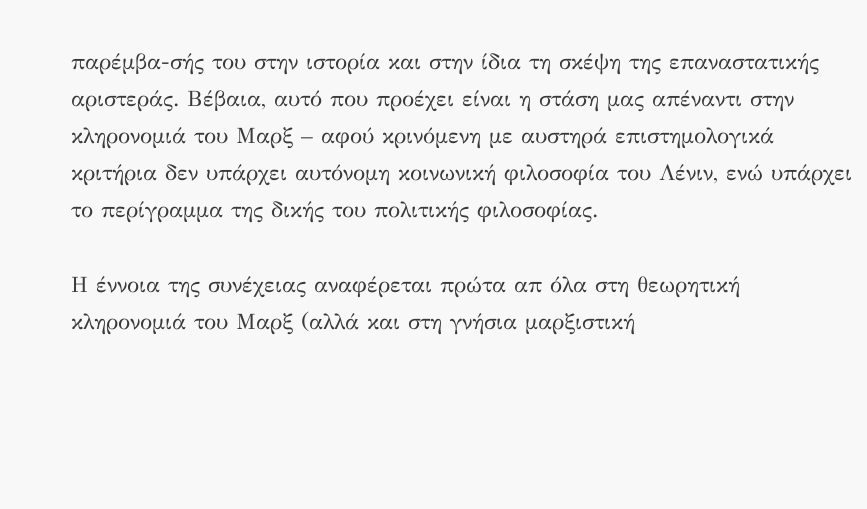παρέμβα-σής του στην ιστορία και στην ίδια τη σκέψη της επαναστατικής αριστεράς. Βέβαια, αυτό που προέχει είναι η στάση μας απέναντι στην κληρονομιά του Μαρξ – αφού κρινόμενη με αυστηρά επιστημολογικά κριτήρια δεν υπάρχει αυτόνομη κοινωνική φιλοσοφία του Λένιν, ενώ υπάρχει το περίγραμμα της δικής του πολιτικής φιλοσοφίας.

Η έννοια της συνέχειας αναφέρεται πρώτα απ όλα στη θεωρητική κληρονομιά του Μαρξ (αλλά και στη γνήσια μαρξιστική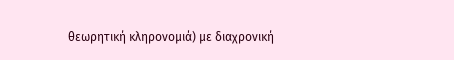θεωρητική κληρονομιά) με διαχρονική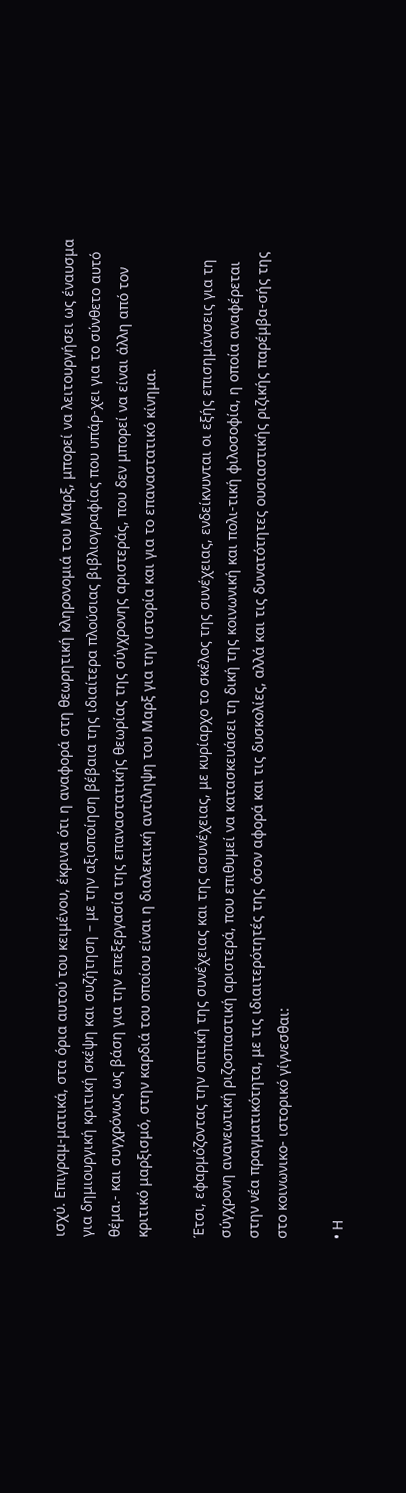ισχύ. Επιγραμ-ματικά, στα όρια αυτού του κειμένου, έκρινα ότι η αναφορά στη θεωρητική κληρονομιά του Μαρξ, μπορεί να λειτουργήσει ως έναυσμα για δημιουργική κριτική σκέψη και συζήτηση – με την αξιοποίηση βέβαια της ιδιαίτερα πλούσιας βιβλιογραφίας που υπάρ-χει για το σύνθετο αυτό θέμα.- και συγχρόνως ως βάση για την επεξεργασία της επαναστατικής θεωρίας της σύγχρονης αριστεράς, που δεν μπορεί να είναι άλλη από τον κριτικό μαρξισμό, στην καρδιά του οποίου είναι η διαλεκτική αντίληψη του Μαρξ για την ιστορία και για το επαναστατικό κίνημα.

Έτσι, εφαρμόζοντας την οπτική της συνέχειας και της ασυνέχειας, με κυρίαρχο το σκέλος της συνέχειας, ενδείκνυνται οι εξής επισημάνσεις για τη σύγχρονη ανανεωτική ριζοσπαστική αριστερά, που επιθυμεί να κατασκευάσει τη δική της κοινωνική και πολι-τική φιλοσοφία, η οποία αναφέρεται στην νέα πραγματικότητα, με τις ιδιαιτερότητές της όσον αφορά και τις δυσκολίες, αλλά και τις δυνατότητες ουσιαστικής ριζικής παρέμβα-σής της στο κοινωνικο- ιστορικό γίγνεσθαι:

• Η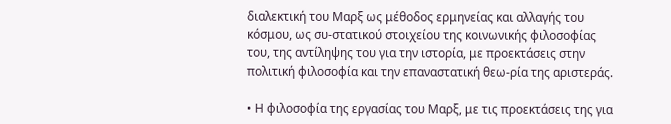διαλεκτική του Μαρξ ως μέθοδος ερμηνείας και αλλαγής του κόσμου, ως συ-στατικού στοιχείου της κοινωνικής φιλοσοφίας του, της αντίληψης του για την ιστορία, με προεκτάσεις στην πολιτική φιλοσοφία και την επαναστατική θεω-ρία της αριστεράς.

• Η φιλοσοφία της εργασίας του Μαρξ, με τις προεκτάσεις της για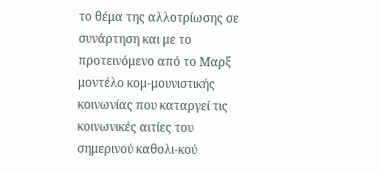το θέμα της αλλοτρίωσης σε συνάρτηση και με το προτεινόμενο από το Μαρξ μοντέλο κομ-μουνιστικής κοινωνίας που καταργεί τις κοινωνικές αιτίες του σημερινού καθολι-κού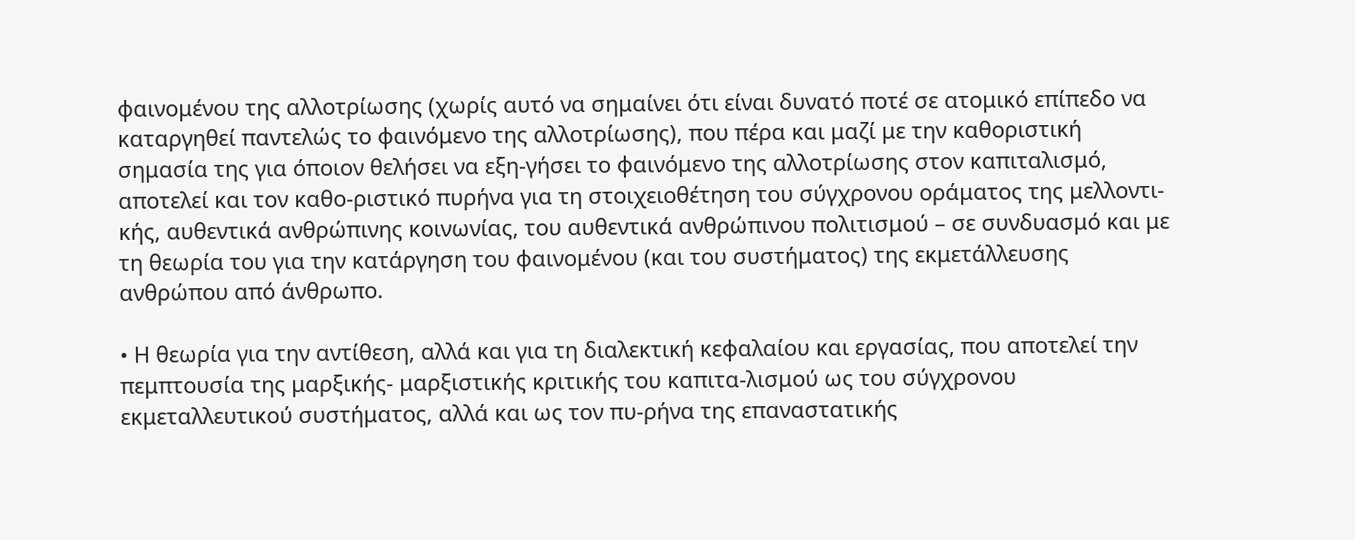φαινομένου της αλλοτρίωσης (χωρίς αυτό να σημαίνει ότι είναι δυνατό ποτέ σε ατομικό επίπεδο να καταργηθεί παντελώς το φαινόμενο της αλλοτρίωσης), που πέρα και μαζί με την καθοριστική σημασία της για όποιον θελήσει να εξη-γήσει το φαινόμενο της αλλοτρίωσης στον καπιταλισμό, αποτελεί και τον καθο-ριστικό πυρήνα για τη στοιχειοθέτηση του σύγχρονου οράματος της μελλοντι-κής, αυθεντικά ανθρώπινης κοινωνίας, του αυθεντικά ανθρώπινου πολιτισμού – σε συνδυασμό και με τη θεωρία του για την κατάργηση του φαινομένου (και του συστήματος) της εκμετάλλευσης ανθρώπου από άνθρωπο.

• Η θεωρία για την αντίθεση, αλλά και για τη διαλεκτική κεφαλαίου και εργασίας, που αποτελεί την πεμπτουσία της μαρξικής- μαρξιστικής κριτικής του καπιτα-λισμού ως του σύγχρονου εκμεταλλευτικού συστήματος, αλλά και ως τον πυ-ρήνα της επαναστατικής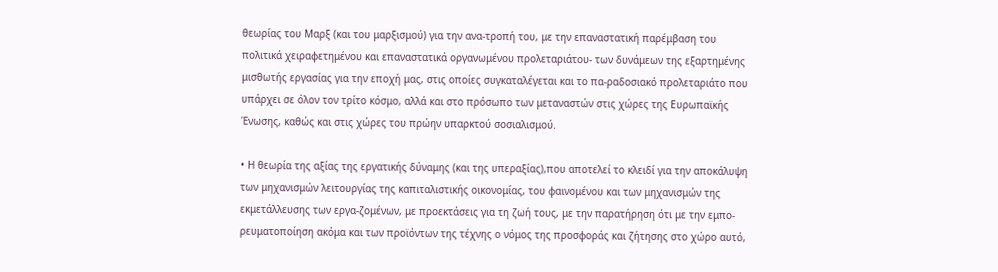θεωρίας του Μαρξ (και του μαρξισμού) για την ανα-τροπή του, με την επαναστατική παρέμβαση του πολιτικά χειραφετημένου και επαναστατικά οργανωμένου προλεταριάτου- των δυνάμεων της εξαρτημένης μισθωτής εργασίας για την εποχή μας, στις οποίες συγκαταλέγεται και το πα-ραδοσιακό προλεταριάτο που υπάρχει σε όλον τον τρίτο κόσμο, αλλά και στο πρόσωπο των μεταναστών στις χώρες της Ευρωπαϊκής Ένωσης, καθώς και στις χώρες του πρώην υπαρκτού σοσιαλισμού.

• Η θεωρία της αξίας της εργατικής δύναμης (και της υπεραξίας),που αποτελεί το κλειδί για την αποκάλυψη των μηχανισμών λειτουργίας της καπιταλιστικής οικονομίας, του φαινομένου και των μηχανισμών της εκμετάλλευσης των εργα-ζομένων, με προεκτάσεις για τη ζωή τους, με την παρατήρηση ότι με την εμπο-ρευματοποίηση ακόμα και των προϊόντων της τέχνης ο νόμος της προσφοράς και ζήτησης στο χώρο αυτό,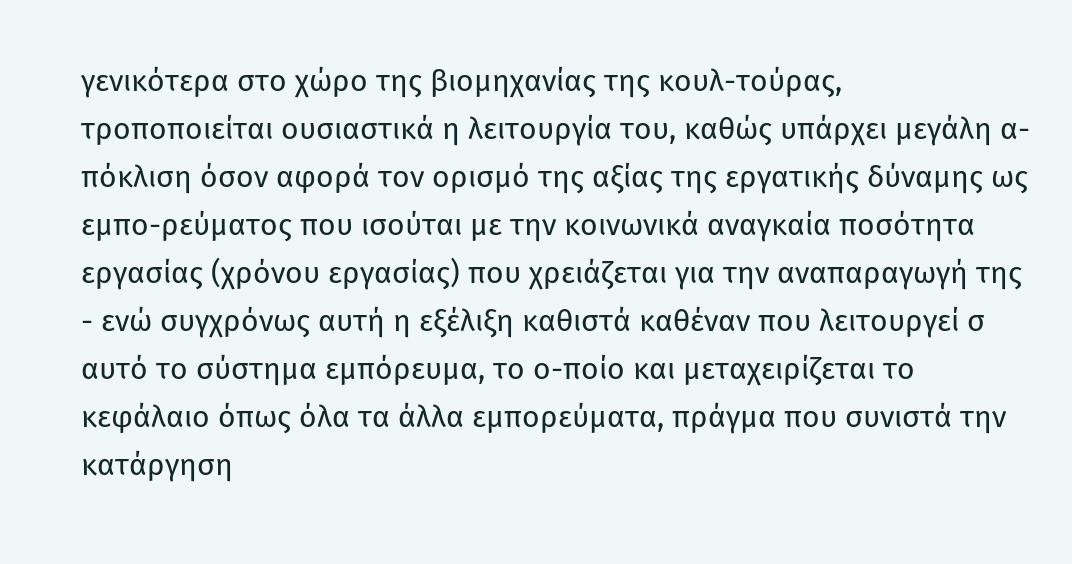γενικότερα στο χώρο της βιομηχανίας της κουλ-τούρας, τροποποιείται ουσιαστικά η λειτουργία του, καθώς υπάρχει μεγάλη α-πόκλιση όσον αφορά τον ορισμό της αξίας της εργατικής δύναμης ως εμπο-ρεύματος που ισούται με την κοινωνικά αναγκαία ποσότητα εργασίας (χρόνου εργασίας) που χρειάζεται για την αναπαραγωγή της - ενώ συγχρόνως αυτή η εξέλιξη καθιστά καθέναν που λειτουργεί σ αυτό το σύστημα εμπόρευμα, το ο-ποίο και μεταχειρίζεται το κεφάλαιο όπως όλα τα άλλα εμπορεύματα, πράγμα που συνιστά την κατάργηση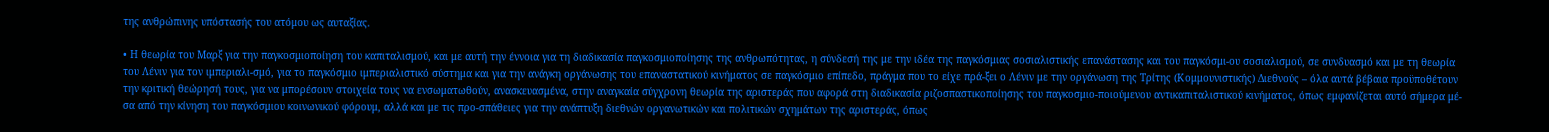της ανθρώπινης υπόστασής του ατόμου ως αυταξίας.

• Η θεωρία του Μαρξ για την παγκοσμιοποίηση του καπιταλισμού, και με αυτή την έννοια για τη διαδικασία παγκοσμιοποίησης της ανθρωπότητας, η σύνδεσή της με την ιδέα της παγκόσμιας σοσιαλιστικής επανάστασης και του παγκόσμι-ου σοσιαλισμού, σε συνδυασμό και με τη θεωρία του Λένιν για τον ιμπεριαλι-σμό, για το παγκόσμιο ιμπεριαλιστικό σύστημα και για την ανάγκη οργάνωσης του επαναστατικού κινήματος σε παγκόσμιο επίπεδο, πράγμα που το είχε πρά-ξει ο Λένιν με την οργάνωση της Τρίτης (Κομμουνιστικής) Διεθνούς – όλα αυτά βέβαια προϋποθέτουν την κριτική θεώρησή τους, για να μπορέσουν στοιχεία τους να ενσωματωθούν, ανασκευασμένα, στην αναγκαία σύγχρονη θεωρία της αριστεράς που αφορά στη διαδικασία ριζοσπαστικοποίησης του παγκοσμιο-ποιούμενου αντικαπιταλιστικού κινήματος, όπως εμφανίζεται αυτό σήμερα μέ-σα από την κίνηση του παγκόσμιου κοινωνικού φόρουμ, αλλά και με τις προ-σπάθειες για την ανάπτυξη διεθνών οργανωτικών και πολιτικών σχημάτων της αριστεράς, όπως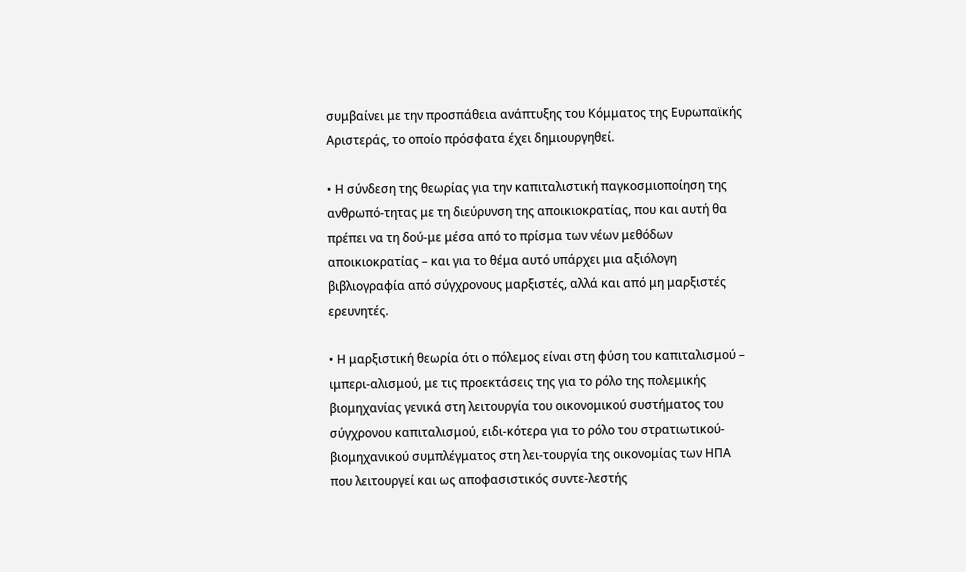συμβαίνει με την προσπάθεια ανάπτυξης του Κόμματος της Ευρωπαϊκής Αριστεράς, το οποίο πρόσφατα έχει δημιουργηθεί.

• Η σύνδεση της θεωρίας για την καπιταλιστική παγκοσμιοποίηση της ανθρωπό-τητας με τη διεύρυνση της αποικιοκρατίας, που και αυτή θα πρέπει να τη δού-με μέσα από το πρίσμα των νέων μεθόδων αποικιοκρατίας – και για το θέμα αυτό υπάρχει μια αξιόλογη βιβλιογραφία από σύγχρονους μαρξιστές, αλλά και από μη μαρξιστές ερευνητές.

• Η μαρξιστική θεωρία ότι ο πόλεμος είναι στη φύση του καπιταλισμού – ιμπερι-αλισμού, με τις προεκτάσεις της για το ρόλο της πολεμικής βιομηχανίας γενικά στη λειτουργία του οικονομικού συστήματος του σύγχρονου καπιταλισμού, ειδι-κότερα για το ρόλο του στρατιωτικού- βιομηχανικού συμπλέγματος στη λει-τουργία της οικονομίας των ΗΠΑ που λειτουργεί και ως αποφασιστικός συντε-λεστής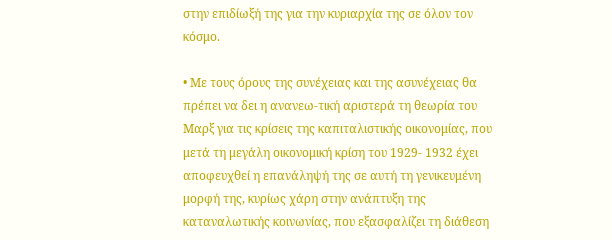στην επιδίωξή της για την κυριαρχία της σε όλον τον κόσμο.

• Με τους όρους της συνέχειας και της ασυνέχειας θα πρέπει να δει η ανανεω-τική αριστερά τη θεωρία του Μαρξ για τις κρίσεις της καπιταλιστικής οικονομίας, που μετά τη μεγάλη οικονομική κρίση του 1929- 1932 έχει αποφευχθεί η επανάληψή της σε αυτή τη γενικευμένη μορφή της, κυρίως χάρη στην ανάπτυξη της καταναλωτικής κοινωνίας, που εξασφαλίζει τη διάθεση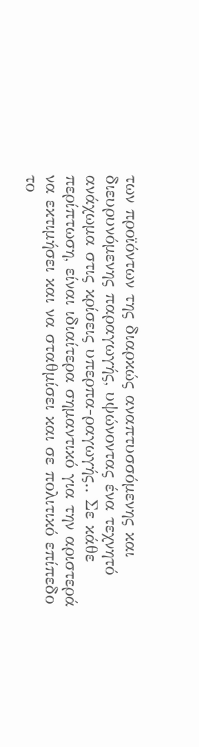των προϊόντων της διαρκώς αναπτυσσόμενης και διευρυνόμενης παραγωγής, υψώνοντας ένα τεχνητό ανάχωμα στις κρίσεις υπερπα-ραγωγής.. Σε κάθε περίπτωση, είναι ιδιαίτερα σημαντικό για την αριστερά να εκτιμήσει και να σταθμίσει και σε πολιτικό επίπεδο το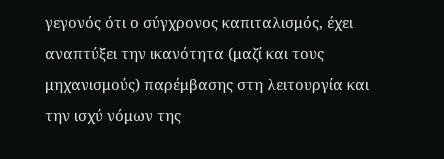γεγονός ότι ο σύγχρονος καπιταλισμός, έχει αναπτύξει την ικανότητα (μαζί και τους μηχανισμούς) παρέμβασης στη λειτουργία και την ισχύ νόμων της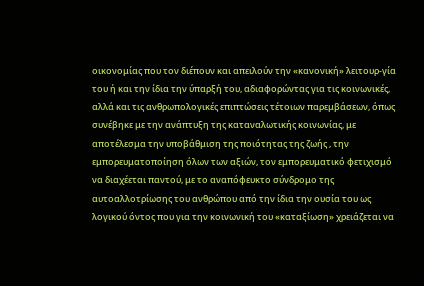οικονομίας που τον διέπουν και απειλούν την «κανονική» λειτουρ-γία του ή και την ίδια την ύπαρξή του, αδιαφορώντας για τις κοινωνικές, αλλά και τις ανθρωπολογικές επιπτώσεις τέτοιων παρεμβάσεων, όπως συνέβηκε με την ανάπτυξη της καταναλωτικής κοινωνίας, με αποτέλεσμα την υποβάθμιση της ποιότητας της ζωής , την εμπορευματοποίηση όλων των αξιών, τον εμπορευματικό φετιχισμό να διαχέεται παντού, με το αναπόφευκτο σύνδρομο της αυτοαλλοτρίωσης του ανθρώπου από την ίδια την ουσία του ως λογικού όντος που για την κοινωνική του «καταξίωση» χρειάζεται να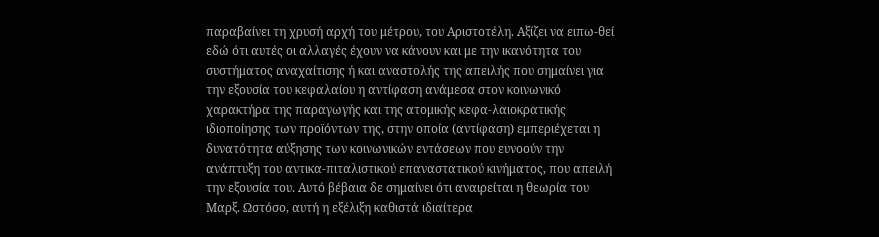παραβαίνει τη χρυσή αρχή του μέτρου, του Αριστοτέλη. Αξίζει να ειπω-θεί εδώ ότι αυτές οι αλλαγές έχουν να κάνουν και με την ικανότητα του συστήματος αναχαίτισης ή και αναστολής της απειλής που σημαίνει για την εξουσία του κεφαλαίου η αντίφαση ανάμεσα στον κοινωνικό χαρακτήρα της παραγωγής και της ατομικής κεφα-λαιοκρατικής ιδιοποίησης των προϊόντων της, στην οποία (αντίφαση) εμπεριέχεται η δυνατότητα αύξησης των κοινωνικών εντάσεων που ευνοούν την ανάπτυξη του αντικα-πιταλιστικού επαναστατικού κινήματος, που απειλή την εξουσία του. Αυτό βέβαια δε σημαίνει ότι αναιρείται η θεωρία του Μαρξ. Ωστόσο, αυτή η εξέλιξη καθιστά ιδιαίτερα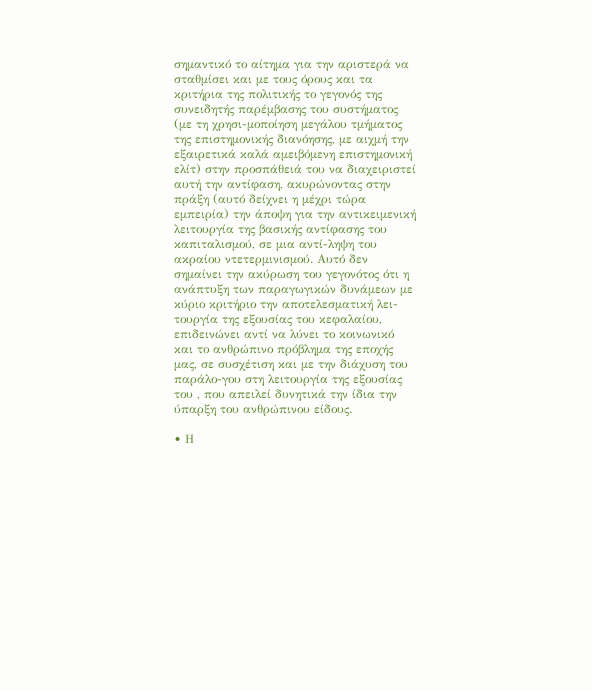σημαντικό το αίτημα για την αριστερά να σταθμίσει και με τους όρους και τα κριτήρια της πολιτικής το γεγονός της συνειδητής παρέμβασης του συστήματος (με τη χρησι-μοποίηση μεγάλου τμήματος της επιστημονικής διανόησης, με αιχμή την εξαιρετικά καλά αμειβόμενη επιστημονική ελίτ) στην προσπάθειά του να διαχειριστεί αυτή την αντίφαση, ακυρώνοντας στην πράξη (αυτό δείχνει η μέχρι τώρα εμπειρία) την άποψη για την αντικειμενική λειτουργία της βασικής αντίφασης του καπιταλισμού, σε μια αντί-ληψη του ακραίου ντετερμινισμού. Αυτό δεν σημαίνει την ακύρωση του γεγονότος ότι η ανάπτυξη των παραγωγικών δυνάμεων με κύριο κριτήριο την αποτελεσματική λει-τουργία της εξουσίας του κεφαλαίου, επιδεινώνει αντί να λύνει το κοινωνικό και το ανθρώπινο πρόβλημα της εποχής μας, σε συσχέτιση και με την διάχυση του παράλο-γου στη λειτουργία της εξουσίας του , που απειλεί δυνητικά την ίδια την ύπαρξη του ανθρώπινου είδους.

• Η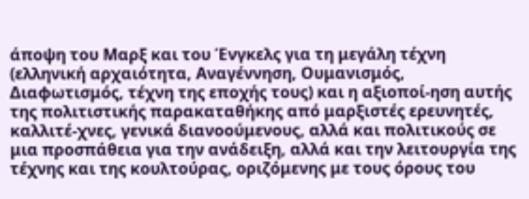άποψη του Μαρξ και του Ένγκελς για τη μεγάλη τέχνη (ελληνική αρχαιότητα, Αναγέννηση, Ουμανισμός, Διαφωτισμός, τέχνη της εποχής τους) και η αξιοποί-ηση αυτής της πολιτιστικής παρακαταθήκης από μαρξιστές ερευνητές, καλλιτέ-χνες, γενικά διανοούμενους, αλλά και πολιτικούς σε μια προσπάθεια για την ανάδειξη, αλλά και την λειτουργία της τέχνης και της κουλτούρας, οριζόμενης με τους όρους του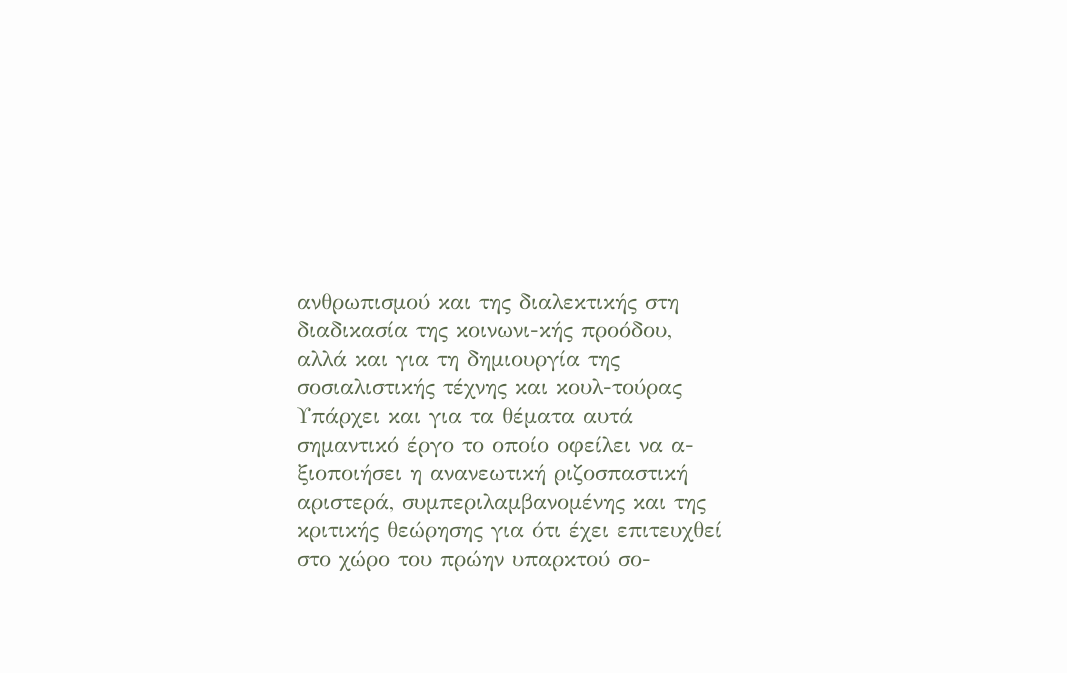ανθρωπισμού και της διαλεκτικής στη διαδικασία της κοινωνι-κής προόδου, αλλά και για τη δημιουργία της σοσιαλιστικής τέχνης και κουλ-τούρας Υπάρχει και για τα θέματα αυτά σημαντικό έργο το οποίο οφείλει να α-ξιοποιήσει η ανανεωτική ριζοσπαστική αριστερά, συμπεριλαμβανομένης και της κριτικής θεώρησης για ότι έχει επιτευχθεί στο χώρο του πρώην υπαρκτού σο-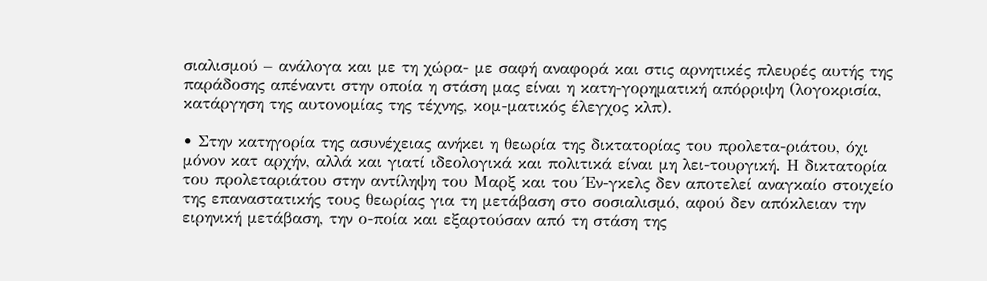σιαλισμού – ανάλογα και με τη χώρα- με σαφή αναφορά και στις αρνητικές πλευρές αυτής της παράδοσης απέναντι στην οποία η στάση μας είναι η κατη-γορηματική απόρριψη (λογοκρισία, κατάργηση της αυτονομίας της τέχνης, κομ-ματικός έλεγχος κλπ).

• Στην κατηγορία της ασυνέχειας ανήκει η θεωρία της δικτατορίας του προλετα-ριάτου, όχι μόνον κατ αρχήν, αλλά και γιατί ιδεολογικά και πολιτικά είναι μη λει-τουργική. Η δικτατορία του προλεταριάτου στην αντίληψη του Μαρξ και του Έν-γκελς δεν αποτελεί αναγκαίο στοιχείο της επαναστατικής τους θεωρίας για τη μετάβαση στο σοσιαλισμό, αφού δεν απόκλειαν την ειρηνική μετάβαση, την ο-ποία και εξαρτούσαν από τη στάση της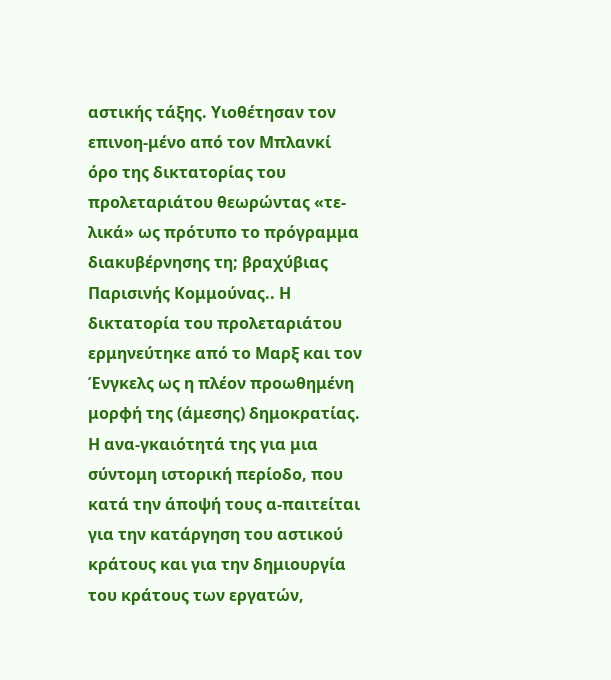αστικής τάξης. Υιοθέτησαν τον επινοη-μένο από τον Μπλανκί όρο της δικτατορίας του προλεταριάτου θεωρώντας «τε-λικά» ως πρότυπο το πρόγραμμα διακυβέρνησης τη; βραχύβιας Παρισινής Κομμούνας.. Η δικτατορία του προλεταριάτου ερμηνεύτηκε από το Μαρξ και τον Ένγκελς ως η πλέον προωθημένη μορφή της (άμεσης) δημοκρατίας. Η ανα-γκαιότητά της για μια σύντομη ιστορική περίοδο, που κατά την άποψή τους α-παιτείται για την κατάργηση του αστικού κράτους και για την δημιουργία του κράτους των εργατών,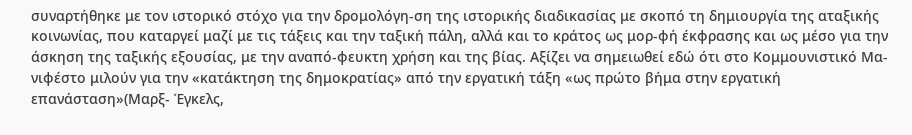συναρτήθηκε με τον ιστορικό στόχο για την δρομολόγη-ση της ιστορικής διαδικασίας με σκοπό τη δημιουργία της αταξικής κοινωνίας, που καταργεί μαζί με τις τάξεις και την ταξική πάλη, αλλά και το κράτος ως μορ-φή έκφρασης και ως μέσο για την άσκηση της ταξικής εξουσίας, με την αναπό-φευκτη χρήση και της βίας. Αξίζει να σημειωθεί εδώ ότι στο Κομμουνιστικό Μα-νιφέστο μιλούν για την «κατάκτηση της δημοκρατίας» από την εργατική τάξη «ως πρώτο βήμα στην εργατική επανάσταση»(Μαρξ- Έγκελς,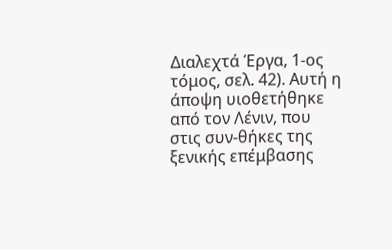Διαλεχτά Έργα, 1-ος τόμος, σελ. 42). Αυτή η άποψη υιοθετήθηκε από τον Λένιν, που στις συν-θήκες της ξενικής επέμβασης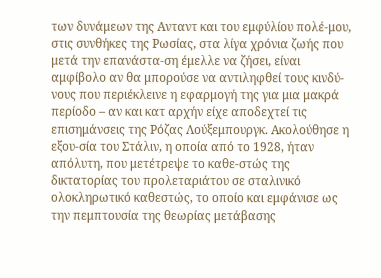των δυνάμεων της Ανταντ και του εμφύλίου πολέ-μου, στις συνθήκες της Ρωσίας, στα λίγα χρόνια ζωής που μετά την επανάστα-ση έμελλε να ζήσει, είναι αμφίβολο αν θα μπορούσε να αντιληφθεί τους κινδύ-νους που περιέκλεινε η εφαρμογή της για μια μακρά περίοδο – αν και κατ αρχήν είχε αποδεχτεί τις επισημάνσεις της Ρόζας Λούξεμπουργκ. Ακολούθησε η εξου-σία του Στάλιν, η οποία από το 1928, ήταν απόλυτη, που μετέτρεψε το καθε-στώς της δικτατορίας του προλεταριάτου σε σταλινικό ολοκληρωτικό καθεστώς, το οποίο και εμφάνισε ως την πεμπτουσία της θεωρίας μετάβασης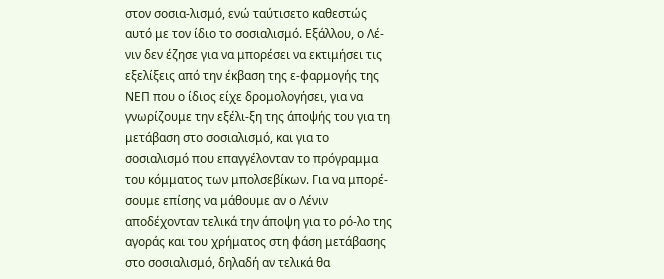στον σοσια-λισμό, ενώ ταύτισετο καθεστώς αυτό με τον ίδιο το σοσιαλισμό. Εξάλλου, ο Λέ-νιν δεν έζησε για να μπορέσει να εκτιμήσει τις εξελίξεις από την έκβαση της ε-φαρμογής της ΝΕΠ που ο ίδιος είχε δρομολογήσει, για να γνωρίζουμε την εξέλι-ξη της άποψής του για τη μετάβαση στο σοσιαλισμό, και για το σοσιαλισμό που επαγγέλονταν το πρόγραμμα του κόμματος των μπολσεβίκων. Για να μπορέ-σουμε επίσης να μάθουμε αν ο Λένιν αποδέχονταν τελικά την άποψη για το ρό-λο της αγοράς και του χρήματος στη φάση μετάβασης στο σοσιαλισμό, δηλαδή αν τελικά θα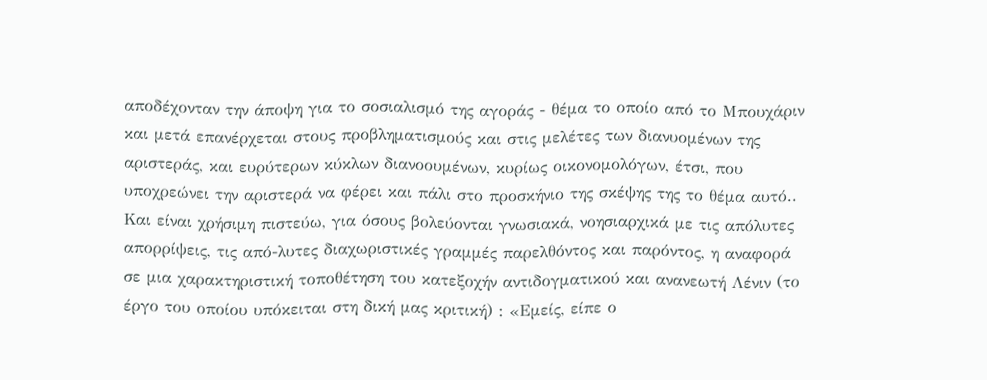αποδέχονταν την άποψη για το σοσιαλισμό της αγοράς - θέμα το οποίο από το Μπουχάριν και μετά επανέρχεται στους προβληματισμούς και στις μελέτες των διανυομένων της αριστεράς, και ευρύτερων κύκλων διανοουμένων, κυρίως οικονομολόγων, έτσι, που υποχρεώνει την αριστερά να φέρει και πάλι στο προσκήνιο της σκέψης της το θέμα αυτό.. Και είναι χρήσιμη πιστεύω, για όσους βολεύονται γνωσιακά, νοησιαρχικά με τις απόλυτες απορρίψεις, τις από-λυτες διαχωριστικές γραμμές παρελθόντος και παρόντος, η αναφορά σε μια χαρακτηριστική τοποθέτηση του κατεξοχήν αντιδογματικού και ανανεωτή Λένιν (το έργο του οποίου υπόκειται στη δική μας κριτική) : «Εμείς, είπε ο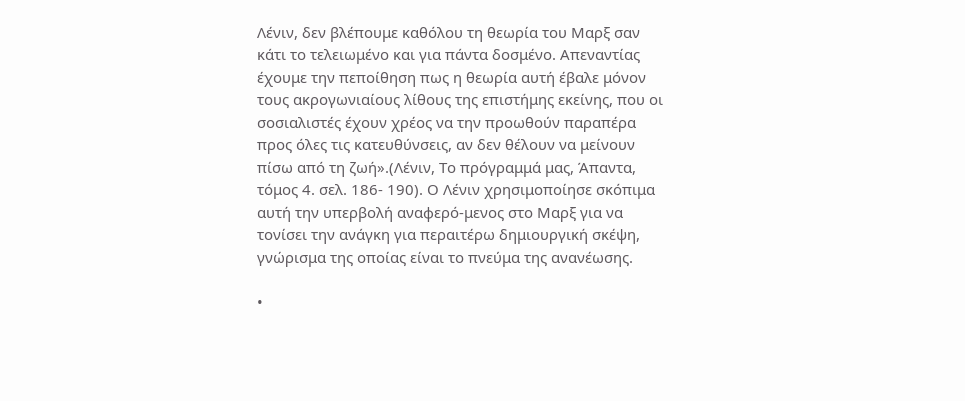Λένιν, δεν βλέπουμε καθόλου τη θεωρία του Μαρξ σαν κάτι το τελειωμένο και για πάντα δοσμένο. Απεναντίας έχουμε την πεποίθηση πως η θεωρία αυτή έβαλε μόνον τους ακρογωνιαίους λίθους της επιστήμης εκείνης, που οι σοσιαλιστές έχουν χρέος να την προωθούν παραπέρα προς όλες τις κατευθύνσεις, αν δεν θέλουν να μείνουν πίσω από τη ζωή».(Λένιν, Το πρόγραμμά μας, Άπαντα, τόμος 4. σελ. 186- 190). Ο Λένιν χρησιμοποίησε σκόπιμα αυτή την υπερβολή αναφερό-μενος στο Μαρξ για να τονίσει την ανάγκη για περαιτέρω δημιουργική σκέψη, γνώρισμα της οποίας είναι το πνεύμα της ανανέωσης.

•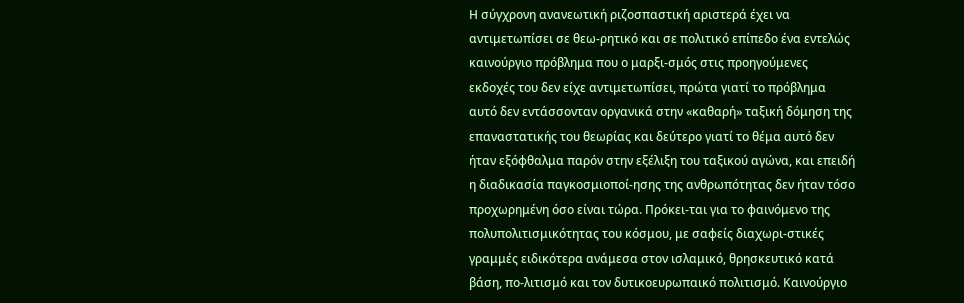Η σύγχρονη ανανεωτική ριζοσπαστική αριστερά έχει να αντιμετωπίσει σε θεω-ρητικό και σε πολιτικό επίπεδο ένα εντελώς καινούργιο πρόβλημα που ο μαρξι-σμός στις προηγούμενες εκδοχές του δεν είχε αντιμετωπίσει, πρώτα γιατί το πρόβλημα αυτό δεν εντάσσονταν οργανικά στην «καθαρή» ταξική δόμηση της επαναστατικής του θεωρίας και δεύτερο γιατί το θέμα αυτό δεν ήταν εξόφθαλμα παρόν στην εξέλιξη του ταξικού αγώνα, και επειδή η διαδικασία παγκοσμιοποί-ησης της ανθρωπότητας δεν ήταν τόσο προχωρημένη όσο είναι τώρα. Πρόκει-ται για το φαινόμενο της πολυπολιτισμικότητας του κόσμου, με σαφείς διαχωρι-στικές γραμμές ειδικότερα ανάμεσα στον ισλαμικό, θρησκευτικό κατά βάση, πο-λιτισμό και τον δυτικοευρωπαικό πολιτισμό. Καινούργιο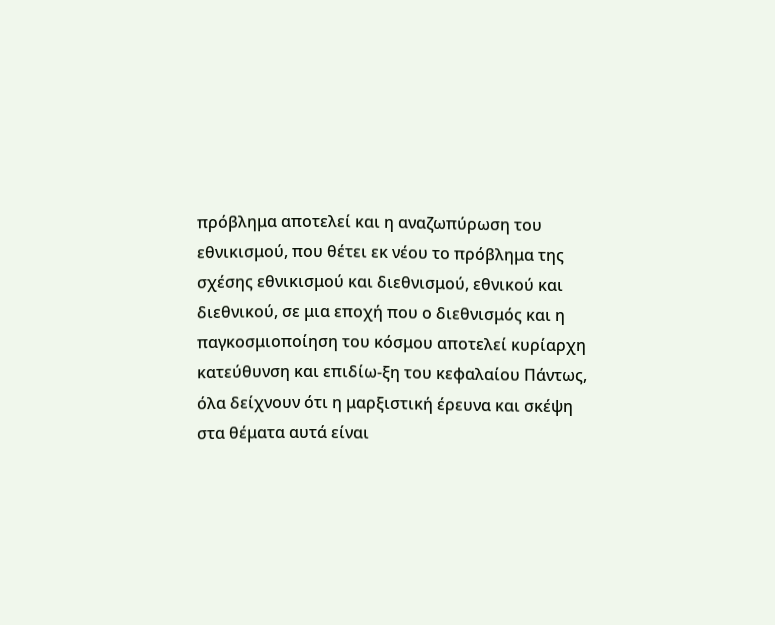πρόβλημα αποτελεί και η αναζωπύρωση του εθνικισμού, που θέτει εκ νέου το πρόβλημα της σχέσης εθνικισμού και διεθνισμού, εθνικού και διεθνικού, σε μια εποχή που ο διεθνισμός και η παγκοσμιοποίηση του κόσμου αποτελεί κυρίαρχη κατεύθυνση και επιδίω-ξη του κεφαλαίου Πάντως, όλα δείχνουν ότι η μαρξιστική έρευνα και σκέψη στα θέματα αυτά είναι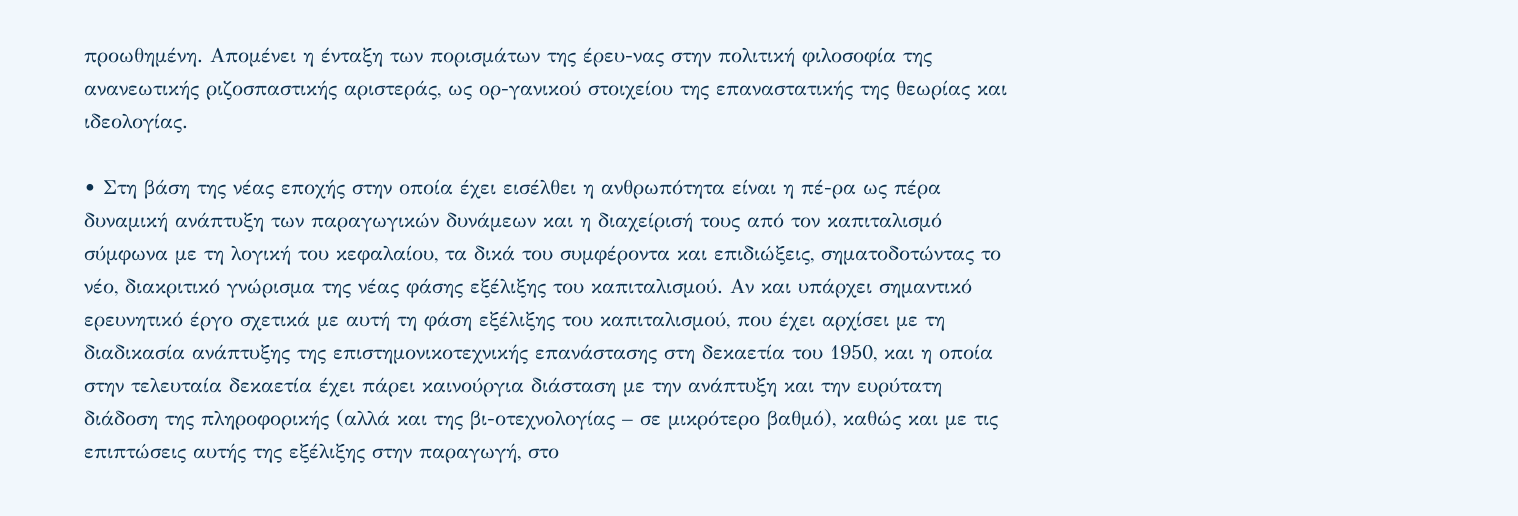προωθημένη. Απομένει η ένταξη των πορισμάτων της έρευ-νας στην πολιτική φιλοσοφία της ανανεωτικής ριζοσπαστικής αριστεράς, ως ορ-γανικού στοιχείου της επαναστατικής της θεωρίας και ιδεολογίας.

• Στη βάση της νέας εποχής στην οποία έχει εισέλθει η ανθρωπότητα είναι η πέ-ρα ως πέρα δυναμική ανάπτυξη των παραγωγικών δυνάμεων και η διαχείρισή τους από τον καπιταλισμό σύμφωνα με τη λογική του κεφαλαίου, τα δικά του συμφέροντα και επιδιώξεις, σηματοδοτώντας το νέο, διακριτικό γνώρισμα της νέας φάσης εξέλιξης του καπιταλισμού. Αν και υπάρχει σημαντικό ερευνητικό έργο σχετικά με αυτή τη φάση εξέλιξης του καπιταλισμού, που έχει αρχίσει με τη διαδικασία ανάπτυξης της επιστημονικοτεχνικής επανάστασης στη δεκαετία του 1950, και η οποία στην τελευταία δεκαετία έχει πάρει καινούργια διάσταση με την ανάπτυξη και την ευρύτατη διάδοση της πληροφορικής (αλλά και της βι-οτεχνολογίας – σε μικρότερο βαθμό), καθώς και με τις επιπτώσεις αυτής της εξέλιξης στην παραγωγή, στο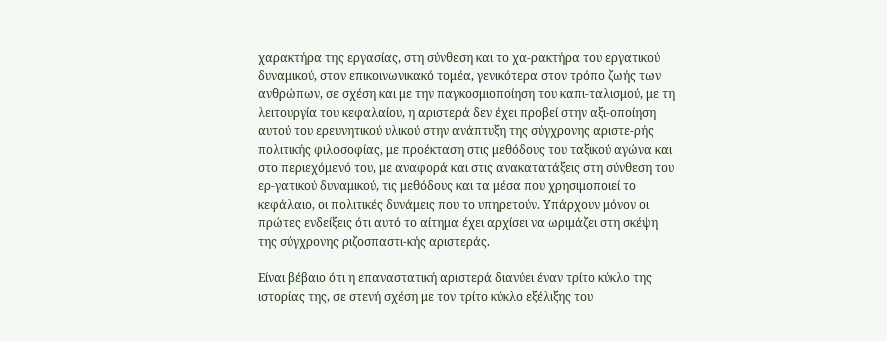χαρακτήρα της εργασίας, στη σύνθεση και το χα-ρακτήρα του εργατικού δυναμικού, στον επικοινωνικακό τομέα, γενικότερα στον τρόπο ζωής των ανθρώπων, σε σχέση και με την παγκοσμιοποίηση του καπι-ταλισμού, με τη λειτουργία του κεφαλαίου, η αριστερά δεν έχει προβεί στην αξι-οποίηση αυτού του ερευνητικού υλικού στην ανάπτυξη της σύγχρονης αριστε-ρής πολιτικής φιλοσοφίας, με προέκταση στις μεθόδους του ταξικού αγώνα και στο περιεχόμενό του, με αναφορά και στις ανακατατάξεις στη σύνθεση του ερ-γατικού δυναμικού, τις μεθόδους και τα μέσα που χρησιμοποιεί το κεφάλαιο, οι πολιτικές δυνάμεις που το υπηρετούν. Υπάρχουν μόνον οι πρώτες ενδείξεις ότι αυτό το αίτημα έχει αρχίσει να ωριμάζει στη σκέψη της σύγχρονης ριζοσπαστι-κής αριστεράς.

Είναι βέβαιο ότι η επαναστατική αριστερά διανύει έναν τρίτο κύκλο της ιστορίας της, σε στενή σχέση με τον τρίτο κύκλο εξέλιξης του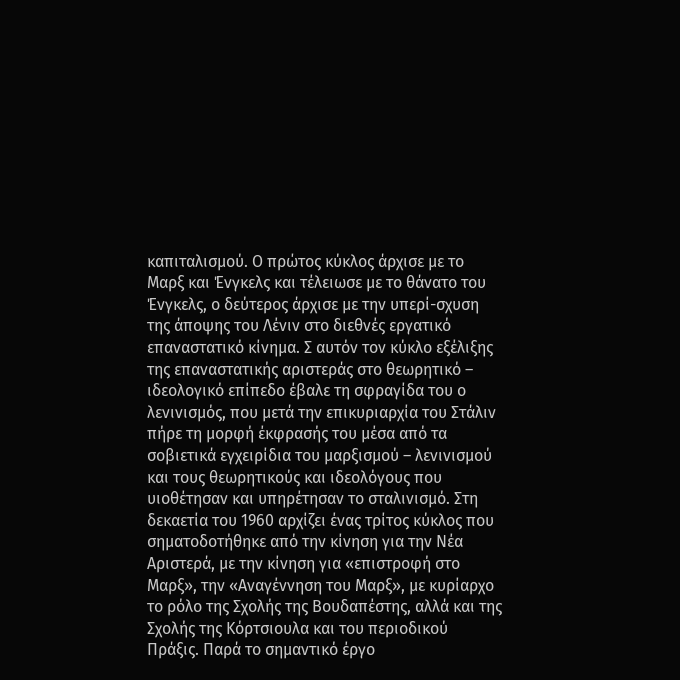καπιταλισμού. Ο πρώτος κύκλος άρχισε με το Μαρξ και Ένγκελς και τέλειωσε με το θάνατο του Ένγκελς, ο δεύτερος άρχισε με την υπερί-σχυση της άποψης του Λένιν στο διεθνές εργατικό επαναστατικό κίνημα. Σ αυτόν τον κύκλο εξέλιξης της επαναστατικής αριστεράς στο θεωρητικό – ιδεολογικό επίπεδο έβαλε τη σφραγίδα του ο λενινισμός, που μετά την επικυριαρχία του Στάλιν πήρε τη μορφή έκφρασής του μέσα από τα σοβιετικά εγχειρίδια του μαρξισμού – λενινισμού και τους θεωρητικούς και ιδεολόγους που υιοθέτησαν και υπηρέτησαν το σταλινισμό. Στη δεκαετία του 1960 αρχίζει ένας τρίτος κύκλος που σηματοδοτήθηκε από την κίνηση για την Νέα Αριστερά, με την κίνηση για «επιστροφή στο Μαρξ», την «Αναγέννηση του Μαρξ», με κυρίαρχο το ρόλο της Σχολής της Βουδαπέστης, αλλά και της Σχολής της Κόρτσιουλα και του περιοδικού Πράξις. Παρά το σημαντικό έργο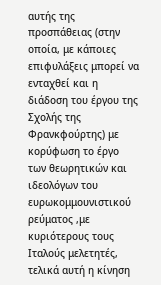αυτής της προσπάθειας (στην οποία, με κάποιες επιφυλάξεις μπορεί να ενταχθεί και η διάδοση του έργου της Σχολής της Φρανκφούρτης) με κορύφωση το έργο των θεωρητικών και ιδεολόγων του ευρωκομμουνιστικού ρεύματος ,με κυριότερους τους Ιταλούς μελετητές, τελικά αυτή η κίνηση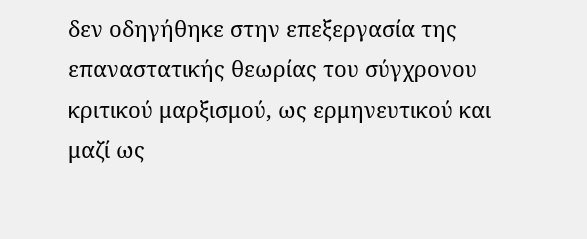δεν οδηγήθηκε στην επεξεργασία της επαναστατικής θεωρίας του σύγχρονου κριτικού μαρξισμού, ως ερμηνευτικού και μαζί ως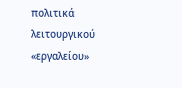πολιτικά λειτουργικού «εργαλείου»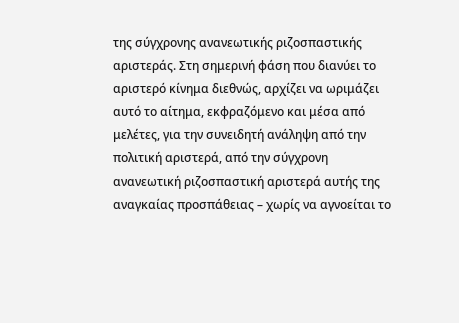της σύγχρονης ανανεωτικής ριζοσπαστικής αριστεράς. Στη σημερινή φάση που διανύει το αριστερό κίνημα διεθνώς, αρχίζει να ωριμάζει αυτό το αίτημα, εκφραζόμενο και μέσα από μελέτες, για την συνειδητή ανάληψη από την πολιτική αριστερά, από την σύγχρονη ανανεωτική ριζοσπαστική αριστερά αυτής της αναγκαίας προσπάθειας – χωρίς να αγνοείται το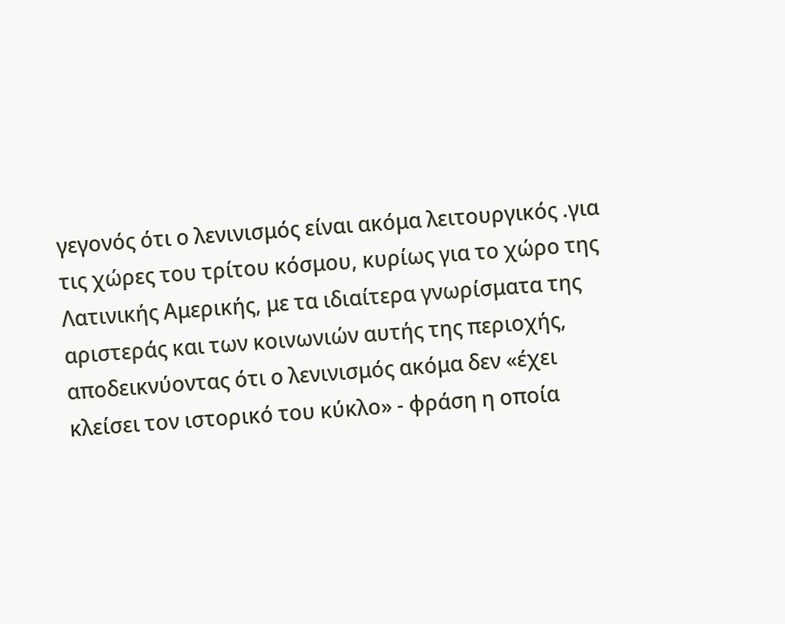γεγονός ότι ο λενινισμός είναι ακόμα λειτουργικός .για τις χώρες του τρίτου κόσμου, κυρίως για το χώρο της Λατινικής Αμερικής, με τα ιδιαίτερα γνωρίσματα της αριστεράς και των κοινωνιών αυτής της περιοχής, αποδεικνύοντας ότι ο λενινισμός ακόμα δεν «έχει κλείσει τον ιστορικό του κύκλο» - φράση η οποία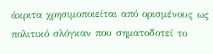άκριτα χρησιμοποιείται από ορισμένους ως πολιτικό σλόγκαν που σηματοδοτεί το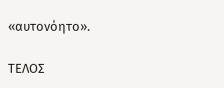«αυτονόητο».

ΤΕΛΟΣ